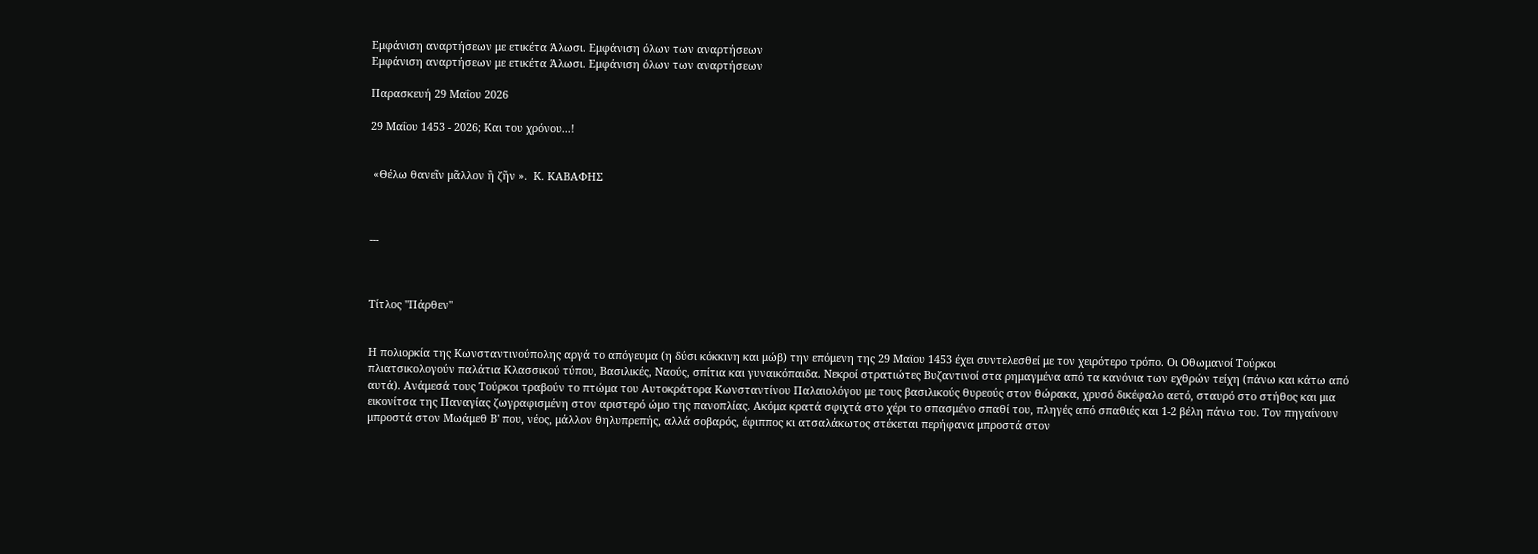Εμφάνιση αναρτήσεων με ετικέτα Άλωσι. Εμφάνιση όλων των αναρτήσεων
Εμφάνιση αναρτήσεων με ετικέτα Άλωσι. Εμφάνιση όλων των αναρτήσεων

Παρασκευή 29 Μαΐου 2026

29 Μαΐου 1453 - 2026; Και του χρόνου...!


 «Θέλω θανεῖν μᾶλλον ἢ ζῆν ».  Κ. ΚΑΒΑΦΗΣ



---



Τίτλος "Πάρθεν"


Η πολιορκία της Κωνσταντινούπολης αργά το απόγευμα (η δύσι κόκκινη και μώβ) την επόμενη της 29 Μαϊου 1453 έχει συντελεσθεί με τον χειρότερο τρόπο. Οι Οθωμανοί Τούρκοι πλιατσικολογούν παλάτια Κλασσικού τύπου, Βασιλικές, Ναούς, σπίτια και γυναικόπαιδα. Νεκροί στρατιώτες Βυζαντινοί στα ρημαγμένα από τα κανόνια των εχθρών τείχη (πάνω και κάτω από αυτά). Ανάμεσά τους Τούρκοι τραβούν το πτώμα του Αυτοκράτορα Κωνσταντίνου Παλαιολόγου με τους βασιλικούς θυρεούς στον θώρακα, χρυσό δικέφαλο αετό, σταυρό στο στήθος και μια εικονίτσα της Παναγίας ζωγραφισμένη στον αριστερό ώμο της πανοπλίας. Ακόμα κρατά σφιχτά στο χέρι το σπασμένο σπαθί του, πληγές από σπαθιές και 1-2 βέλη πάνω του. Τον πηγαίνουν μπροστά στον Μωάμεθ Β' που, νέος, μάλλον θηλυπρεπής, αλλά σοβαρός, έφιππος κι ατσαλάκωτος στέκεται περήφανα μπροστά στον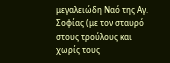μεγαλειώδη Ναό της Αγ. Σοφίας (με τον σταυρό στους τρούλους και χωρίς τους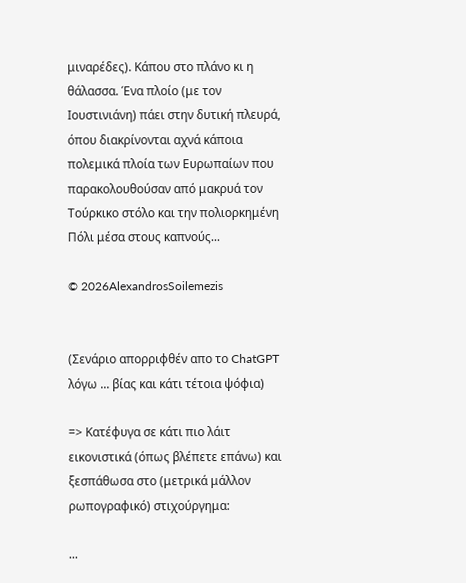μιναρέδες). Κάπου στο πλάνο κι η θάλασσα. Ένα πλοίο (με τον Ιουστινιάνη) πάει στην δυτική πλευρά, όπου διακρίνονται αχνά κάποια πολεμικά πλοία των Ευρωπαίων που παρακολουθούσαν από μακρυά τον Τούρκικο στόλο και την πολιορκημένη Πόλι μέσα στους καπνούς...

© 2026AlexandrosSoilemezis


(Σενάριο απορριφθέν απο το ChatGPT λόγω ... βίας και κάτι τέτοια ψόφια)

=> Κατέφυγα σε κάτι πιο λάιτ εικονιστικά (όπως βλέπετε επάνω) και ξεσπάθωσα στο (μετρικά μάλλον ρωπογραφικό) στιχούργημα:

...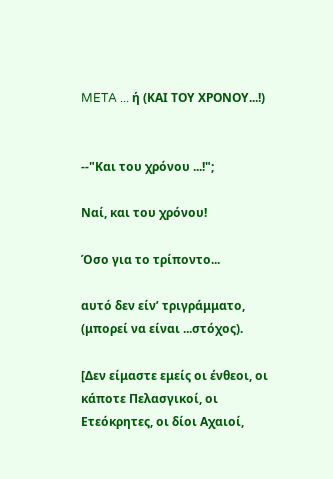META ... ή (ΚΑΙ ΤΟΥ ΧΡΟΝΟΥ...!)


--"Και του χρόνου ...!";

Ναί, και του χρόνου!

Όσο για το τρίποντο...

αυτό δεν είν’ τριγράμματο, (μπορεί να είναι ...στόχος).

[Δεν είμαστε εμείς οι ένθεοι, οι κάποτε Πελασγικοί, οι Ετεόκρητες, οι δίοι Αχαιοί,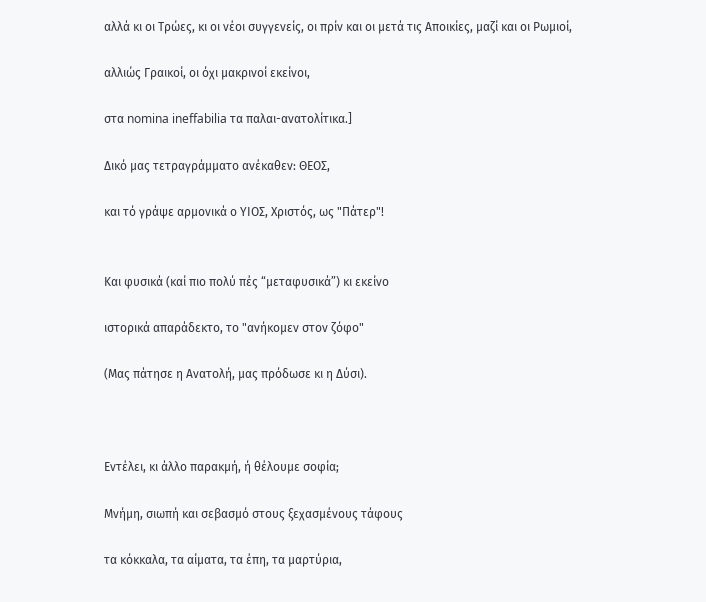αλλά κι οι Τρώες, κι οι νέοι συγγενείς, οι πρίν και οι μετά τις Αποικίες, μαζί και οι Ρωμιοί,

αλλιώς Γραικοί, οι όχι μακρινοί εκείνοι,

στα nomina ineffabilia τα παλαι-ανατολίτικα.]

Δικό μας τετραγράμματο ανέκαθεν: ΘΕΟΣ,

και τό γράψε αρμονικά ο ΥΙΟΣ, Χριστός, ως "Πάτερ"!


Και φυσικά (καί πιο πολύ πές “μεταφυσικά”) κι εκείνο

ιστορικά απαράδεκτο, το "ανήκομεν στον ζόφο"

(Μας πάτησε η Ανατολή, μας πρόδωσε κι η Δύσι).



Εντέλει, κι άλλο παρακμή, ή θέλουμε σοφία;

Μνήμη, σιωπή και σεβασμό στους ξεχασμένους τάφους

τα κόκκαλα, τα αίματα, τα έπη, τα μαρτύρια,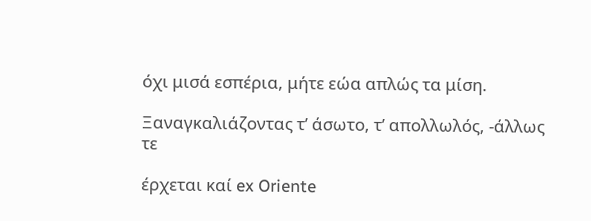όχι μισά εσπέρια, μήτε εώα απλώς τα μίση.

Ξαναγκαλιάζοντας τ’ άσωτο, τ’ απολλωλός, -άλλως τε

έρχεται καί ex Oriente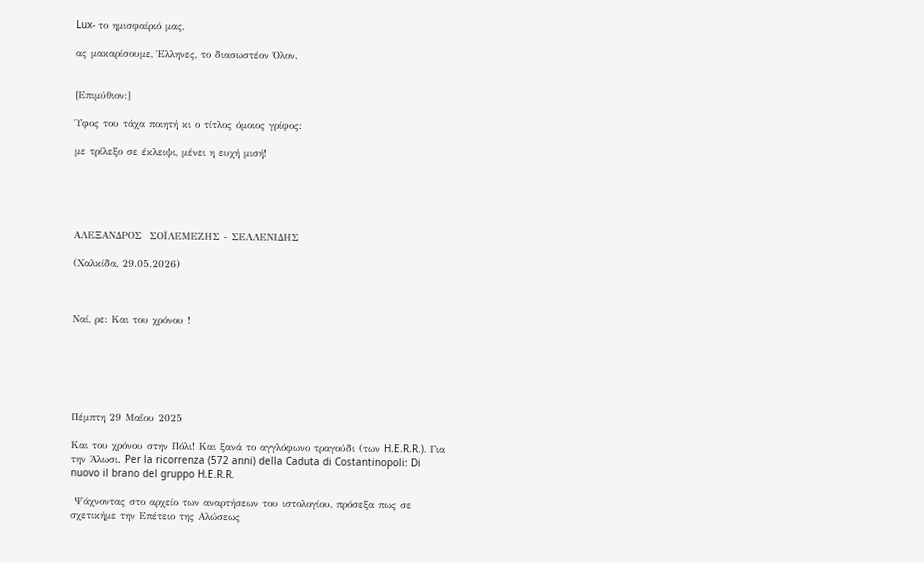Lux- το ημισφαίριό μας,

ας μακαρίσουμε, Έλληνες, το διασωστέον Όλον.


[Επιμύθιον:]

Ύφος του τάχα ποιητή κι ο τίτλος όμοιος γρίφος:

με τρίλεξο σε έκλειψι, μένει η ευχή μισή!





ΑΛΕΞΑΝΔΡΟΣ  ΣΟΪΛΕΜΕΖΗΣ - ΣΕΛΛΕΝΙΔΗΣ

(Χαλκίδα, 29.05.2026)



Ναί, ρε: Και του χρόνου !






Πέμπτη 29 Μαΐου 2025

Και του χρόνου στην Πόλι! Και ξανά το αγγλόφωνο τραγούδι (των H.E.R.R.). Για την Άλωσι. Per la ricorrenza (572 anni) della Caduta di Costantinopoli: Di nuovo il brano del gruppo H.E.R.R.

 Ψάχνοντας στο αρχείο των αναρτήσεων του ιστολογίου, πρόσεξα πως σε σχετικήμε την Επέτειο της Αλώσεως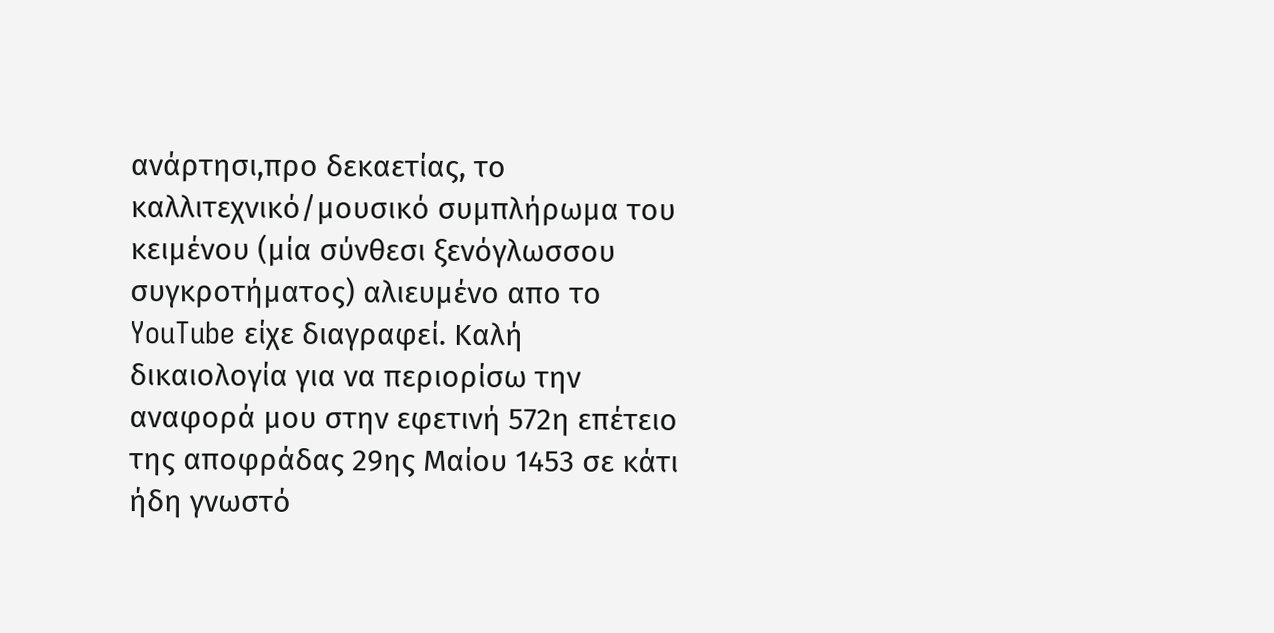ανάρτησι,προ δεκαετίας, το καλλιτεχνικό/μουσικό συμπλήρωμα του κειμένου (μία σύνθεσι ξενόγλωσσου συγκροτήματος) αλιευμένο απο το YouTube είχε διαγραφεί. Καλή δικαιολογία για να περιορίσω την αναφορά μου στην εφετινή 572η επέτειο της αποφράδας 29ης Μαίου 1453 σε κάτι ήδη γνωστό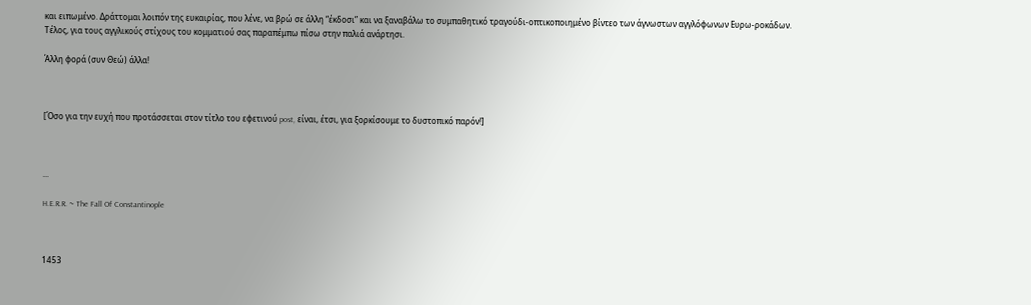και ειπωμένο. Δράττομαι λοιπόν της ευκαιρίας, που λένε, να βρώ σε άλλη “έκδοσι” και να ξαναβάλω το συμπαθητικό τραγούδι-οπτικοποιημένο βίντεο των άγνωστων αγγλόφωνων Ευρω-ροκάδων. Τέλος, για τους αγγλικούς στίχους του κομματιού σας παραπέμπω πίσω στην παλιά ανάρτησι.

Άλλη φορά (συν Θεώ) άλλα!



[Όσο για την ευχή που προτάσσεται στον τίτλο του εφετινού post, είναι, έτσι, για ξορκίσουμε το δυστοπικό παρόν!]



...

H.E.R.R. ~ The Fall Of Constantinople



1453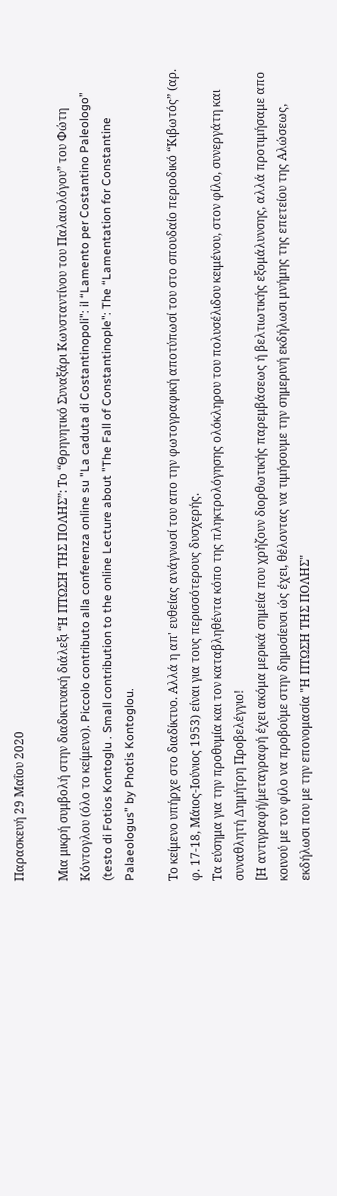Παρασκευή 29 Μαΐου 2020

Μια μικρή συμβολή στην διαδικτυακή διάλεξι “Η ΠΤΩΣΗ ΤΗΣ ΠΟΛΗΣ”: Το “Θρηνητικό Συναξάρι Κωνσταντίνου του Παλαιολόγου” του Φώτη Κόντογλου (όλο το κείμενο). Piccolo contributo alla conferenza online su "La caduta di Costantinopoli": il “Lamento per Costantino Paleologo” (testo di Fotios Kontoglu . Small contribution to the online Lecture about "The Fall of Constantinople": The “Lamentation for Constantine Palaeologus” by Photis Kontoglou.

Το κείμενο υπήρχε στο διαδίκτυο. Αλλά η απ' ευθείας ανάγνωσί του απο την φωτογραφική αποτύπωσί του στο σπουδαίο περιοδικό “Κιβωτός” (αρ. φ. 17-18, Μάιος-Ιούνιος 1953) είναι για τους περισσότερους δυσχερής.
Τα εύσημα για την προθυμία και τον καταβληθέντα κόπο της πληκτρολόγησης ολόκληρου του πολυσέλιδου κειμένου, στον φίλο, συνεργάτη και συναθλητή Δημήτρη Προβελέγγιο!
[Η αντιγραφή/μεταγραφή έχει ακόμα μερικά σημεία που χρήζουν διορθωτικής παρεμβάσεως ή βελτιωτικής εξομάλυνσης, αλλά προτιμήσαμε απο κοινού με τον φίλο να προβούμε στην δημοσίευσι ώς έχει, θέλοντας να τιμήσουμε την σημερινή εκδήλωσι μνήμης της επετείου της Αλώσεως, εκδήλωσι που με την επονομασία "Η ΠΤΩΣΗ ΤΗΣ ΠΟΛΗΣ"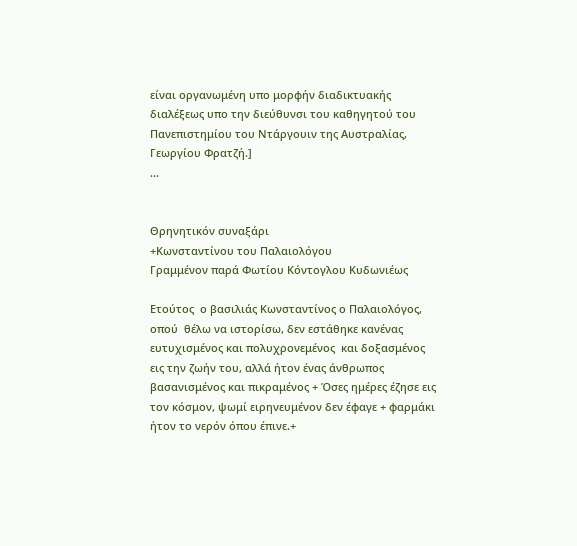είναι οργανωμένη υπο μορφήν διαδικτυακής διαλέξεως υπο την διεύθυνσι του καθηγητού του Πανεπιστημίου του Ντάργουιν της Αυστραλίας, Γεωργίου Φρατζή.]
...


Θρηνητικόν συναξάρι
+Κωνσταντίνου του Παλαιολόγου
Γραμμένον παρά Φωτίου Κόντογλου Κυδωνιέως

Ετούτος  ο βασιλιάς Κωνσταντίνος ο Παλαιολόγος, οπού  θέλω να ιστορίσω, δεν εστάθηκε κανένας ευτυχισμένος και πολυχρονεμένος  και δοξασμένος εις την ζωήν του, αλλά ήτον ένας άνθρωπος βασανισμένος και πικραμένος + Όσες ημέρες έζησε εις τον κόσμον, ψωμί ειρηνευμένον δεν έφαγε + φαρμάκι ήτον το νερόν όπου έπινε.+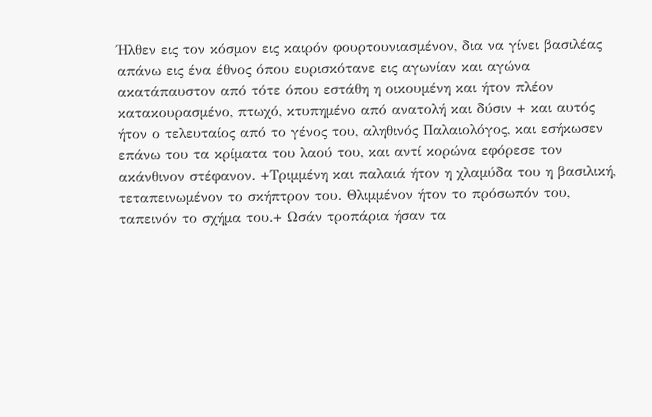Ήλθεν εις τον κόσμον εις καιρόν φουρτουνιασμένον, δια να γίνει βασιλέας απάνω εις ένα έθνος όπου ευρισκότανε εις αγωνίαν και αγώνα ακατάπαυστον από τότε όπου εστάθη η οικουμένη και ήτον πλέον κατακουρασμένο, πτωχό, κτυπημένο από ανατολή και δύσιν + και αυτός ήτον ο τελευταίος από το γένος του, αληθινός Παλαιολόγος, και εσήκωσεν επάνω του τα κρίματα του λαού του, και αντί κορώνα εφόρεσε τον ακάνθινον στέφανον. +Τριμμένη και παλαιά ήτον η χλαμύδα του η βασιλική, τεταπεινωμένον το σκήπτρον του. Θλιμμένον ήτον το πρόσωπόν του, ταπεινόν το σχήμα του.+ Ωσάν τροπάρια ήσαν τα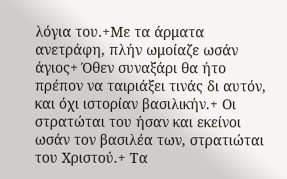λόγια του.+Με τα άρματα ανετράφη, πλήν ωμοίαζε ωσάν  άγιος+ Όθεν συναξάρι θα ήτο πρέπον να ταιριάξει τινάς δι αυτόν, και όχι ιστορίαν βασιλικήν.+ Οι στρατώται του ήσαν και εκείνοι ωσάν τον βασιλέα των, στρατιώται του Χριστού.+ Τα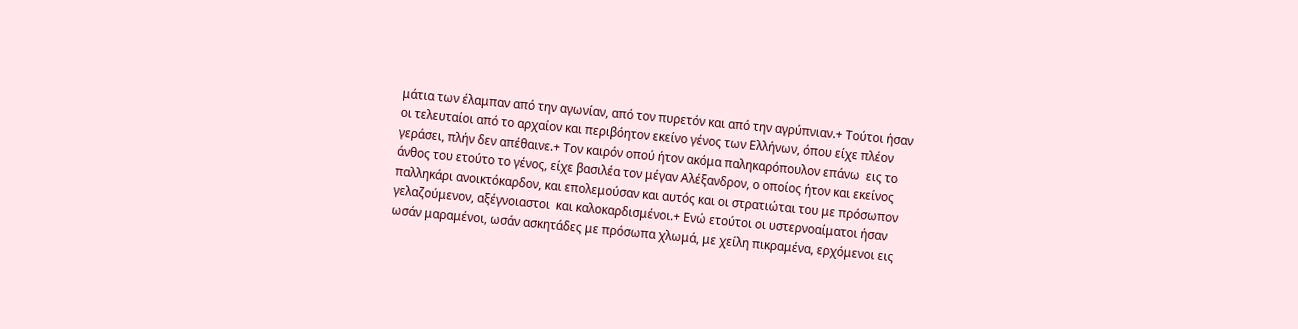μάτια των έλαμπαν από την αγωνίαν, από τον πυρετόν και από την αγρύπνιαν.+ Τούτοι ήσαν οι τελευταίοι από το αρχαίον και περιβόητον εκείνο γένος των Ελλήνων, όπου είχε πλέον γεράσει, πλήν δεν απέθαινε.+ Τον καιρόν οπού ήτον ακόμα παληκαρόπουλον επάνω  εις το άνθος του ετούτο το γένος, είχε βασιλέα τον μέγαν Αλέξανδρον, ο οποίος ήτον και εκείνος παλληκάρι ανοικτόκαρδον, και επολεμούσαν και αυτός και οι στρατιώται του με πρόσωπον γελαζούμενον, αξέγνοιαστοι  και καλοκαρδισμένοι.+ Ενώ ετούτοι οι υστερνοαίματοι ήσαν ωσάν μαραμένοι, ωσάν ασκητάδες με πρόσωπα χλωμά, με χείλη πικραμένα, ερχόμενοι εις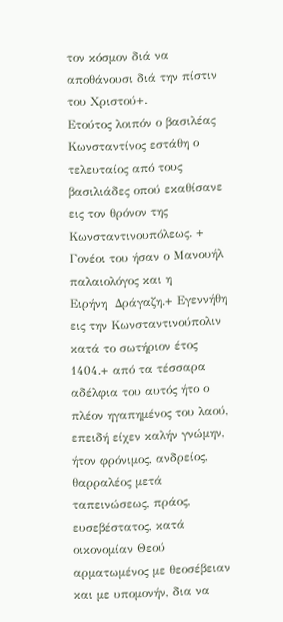τον κόσμον διά να αποθάνουσι διά την πίστιν του Χριστού+.
Ετούτος λοιπόν ο βασιλέας Κωνσταντίνος εστάθη ο τελευταίος από τους βασιλιάδες οπού εκαθίσανε εις τον θρόνον της Κωνσταντινουπόλεως. + Γονέοι του ήσαν ο Μανουήλ παλαιολόγος και η
Ειρήνη  Δράγαζη.+ Εγεννήθη εις την Κωνσταντινούπολιν κατά το σωτήριον έτος 1404.+ από τα τέσσαρα αδέλφια του αυτός ήτο ο πλέον ηγαπημένος του λαού, επειδή είχεν καλήν γνώμην, ήτον φρόνιμος, ανδρείος, θαρραλέος μετά ταπεινώσεως, πράος, ευσεβέστατος, κατά οικονομίαν Θεού αρματωμένος με θεοσέβειαν και με υπομονήν, δια να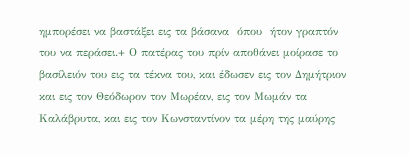ημπορέσει να βαστάξει εις τα βάσανα  όπου  ήτον γραπτόν του να περάσει.+ Ο πατέρας του πρίν αποθάνει μοίρασε το βασίλειόν του εις τα τέκνα του, και έδωσεν εις τον Δημήτριον και εις τον Θεόδωρον τον Μωρέαν, εις τον Μωμάν τα Καλάβρυτα, και εις τον Κωνσταντίνον τα μέρη της μαύρης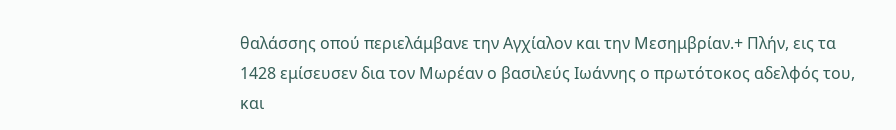θαλάσσης οπού περιελάμβανε την Αγχίαλον και την Μεσημβρίαν.+ Πλήν, εις τα 1428 εμίσευσεν δια τον Μωρέαν ο βασιλεύς Ιωάννης ο πρωτότοκος αδελφός του, και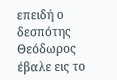επειδή ο δεσπότης Θεόδωρος έβαλε εις το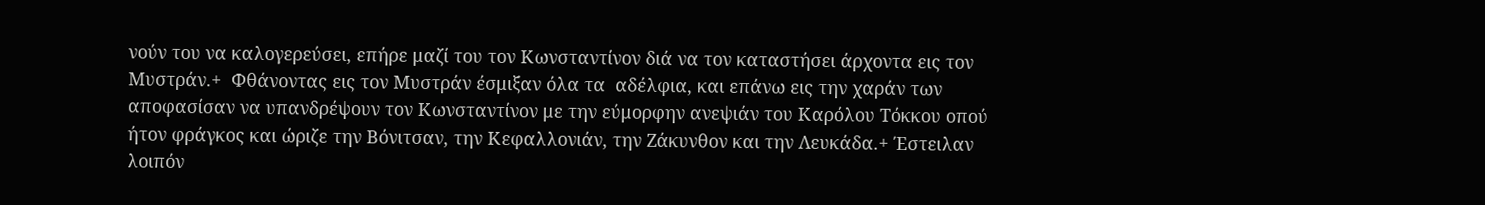νούν του να καλογερεύσει, επήρε μαζί του τον Κωνσταντίνον διά να τον καταστήσει άρχοντα εις τον Μυστράν.+  Φθάνοντας εις τον Μυστράν έσμιξαν όλα τα  αδέλφια, και επάνω εις την χαράν των αποφασίσαν να υπανδρέψουν τον Κωνσταντίνον με την εύμορφην ανεψιάν του Καρόλου Τόκκου οπού ήτον φράγκος και ώριζε την Βόνιτσαν, την Κεφαλλονιάν, την Ζάκυνθον και την Λευκάδα.+ Έστειλαν λοιπόν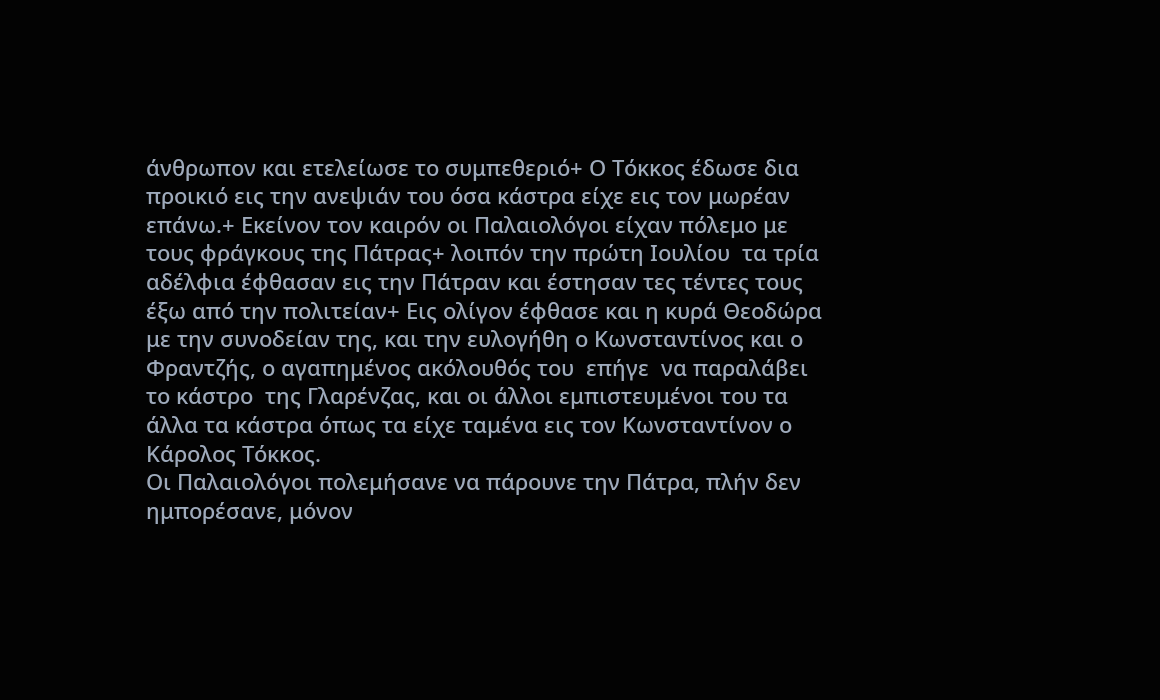άνθρωπον και ετελείωσε το συμπεθεριό+ Ο Τόκκος έδωσε δια προικιό εις την ανεψιάν του όσα κάστρα είχε εις τον μωρέαν επάνω.+ Εκείνον τον καιρόν οι Παλαιολόγοι είχαν πόλεμο με τους φράγκους της Πάτρας+ λοιπόν την πρώτη Ιουλίου  τα τρία αδέλφια έφθασαν εις την Πάτραν και έστησαν τες τέντες τους έξω από την πολιτείαν+ Εις ολίγον έφθασε και η κυρά Θεοδώρα με την συνοδείαν της, και την ευλογήθη ο Κωνσταντίνος και ο Φραντζής, ο αγαπημένος ακόλουθός του  επήγε  να παραλάβει το κάστρο  της Γλαρένζας, και οι άλλοι εμπιστευμένοι του τα άλλα τα κάστρα όπως τα είχε ταμένα εις τον Κωνσταντίνον ο Κάρολος Τόκκος.
Οι Παλαιολόγοι πολεμήσανε να πάρουνε την Πάτρα, πλήν δεν ημπορέσανε, μόνον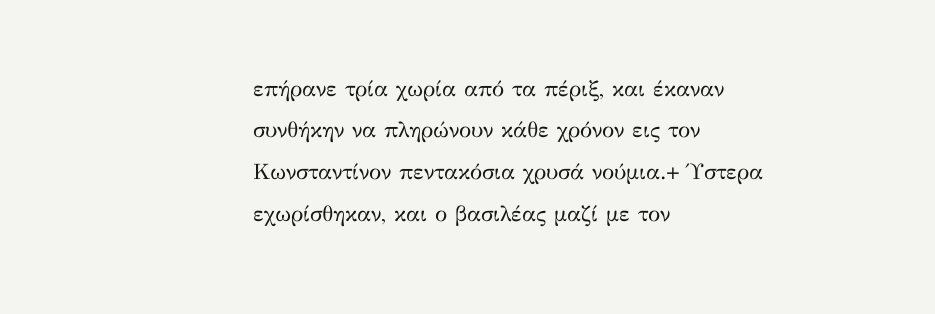επήρανε τρία χωρία από τα πέριξ, και έκαναν συνθήκην να πληρώνουν κάθε χρόνον εις τον Κωνσταντίνον πεντακόσια χρυσά νούμια.+ Ύστερα εχωρίσθηκαν, και ο βασιλέας μαζί με τον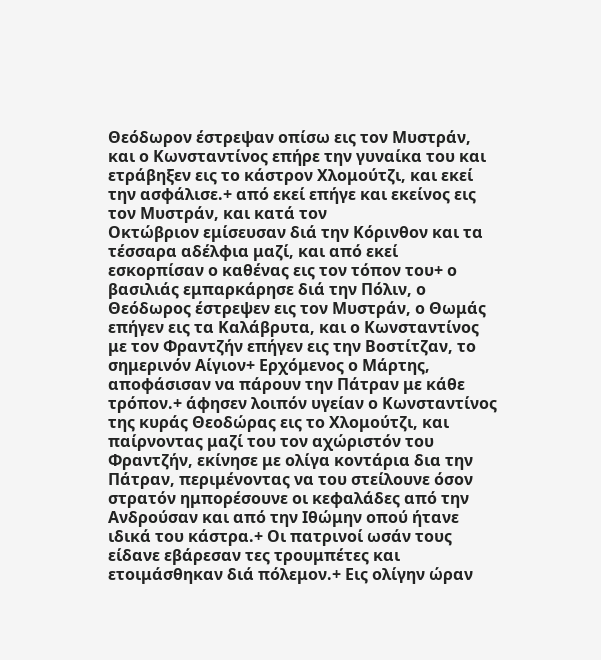Θεόδωρον έστρεψαν οπίσω εις τον Μυστράν, και ο Κωνσταντίνος επήρε την γυναίκα του και ετράβηξεν εις το κάστρον Χλομούτζι, και εκεί την ασφάλισε.+ από εκεί επήγε και εκείνος εις τον Μυστράν, και κατά τον
Οκτώβριον εμίσευσαν διά την Κόρινθον και τα τέσσαρα αδέλφια μαζί, και από εκεί εσκορπίσαν ο καθένας εις τον τόπον του+ ο βασιλιάς εμπαρκάρησε διά την Πόλιν, ο Θεόδωρος έστρεψεν εις τον Μυστράν, ο Θωμάς επήγεν εις τα Καλάβρυτα, και ο Κωνσταντίνος με τον Φραντζήν επήγεν εις την Βοστίτζαν, το σημερινόν Αίγιον+ Ερχόμενος ο Μάρτης, αποφάσισαν να πάρουν την Πάτραν με κάθε τρόπον.+ άφησεν λοιπόν υγείαν ο Κωνσταντίνος της κυράς Θεοδώρας εις το Χλομούτζι, και παίρνοντας μαζί του τον αχώριστόν του Φραντζήν, εκίνησε με ολίγα κοντάρια δια την Πάτραν, περιμένοντας να του στείλουνε όσον στρατόν ημπορέσουνε οι κεφαλάδες από την Ανδρούσαν και από την Ιθώμην οπού ήτανε ιδικά του κάστρα.+ Οι πατρινοί ωσάν τους είδανε εβάρεσαν τες τρουμπέτες και ετοιμάσθηκαν διά πόλεμον.+ Εις ολίγην ώραν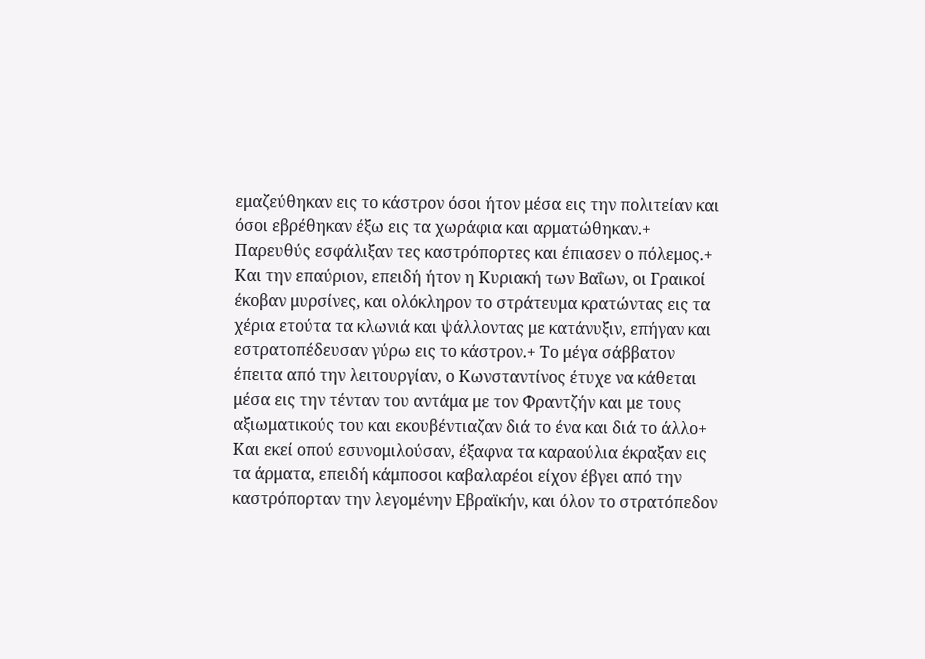εμαζεύθηκαν εις το κάστρον όσοι ήτον μέσα εις την πολιτείαν και όσοι εβρέθηκαν έξω εις τα χωράφια και αρματώθηκαν.+ Παρευθύς εσφάλιξαν τες καστρόπορτες και έπιασεν ο πόλεμος.+
Και την επαύριον, επειδή ήτον η Κυριακή των Βαΐων, οι Γραικοί έκοβαν μυρσίνες, και ολόκληρον το στράτευμα κρατώντας εις τα χέρια ετούτα τα κλωνιά και ψάλλοντας με κατάνυξιν, επήγαν και εστρατοπέδευσαν γύρω εις το κάστρον.+ Το μέγα σάββατον έπειτα από την λειτουργίαν, ο Κωνσταντίνος έτυχε να κάθεται μέσα εις την τένταν του αντάμα με τον Φραντζήν και με τους αξιωματικούς του και εκουβέντιαζαν διά το ένα και διά το άλλο+ Και εκεί οπού εσυνομιλούσαν, έξαφνα τα καραούλια έκραξαν εις τα άρματα, επειδή κάμποσοι καβαλαρέοι είχον έβγει από την καστρόπορταν την λεγομένην Εβραϊκήν, και όλον το στρατόπεδον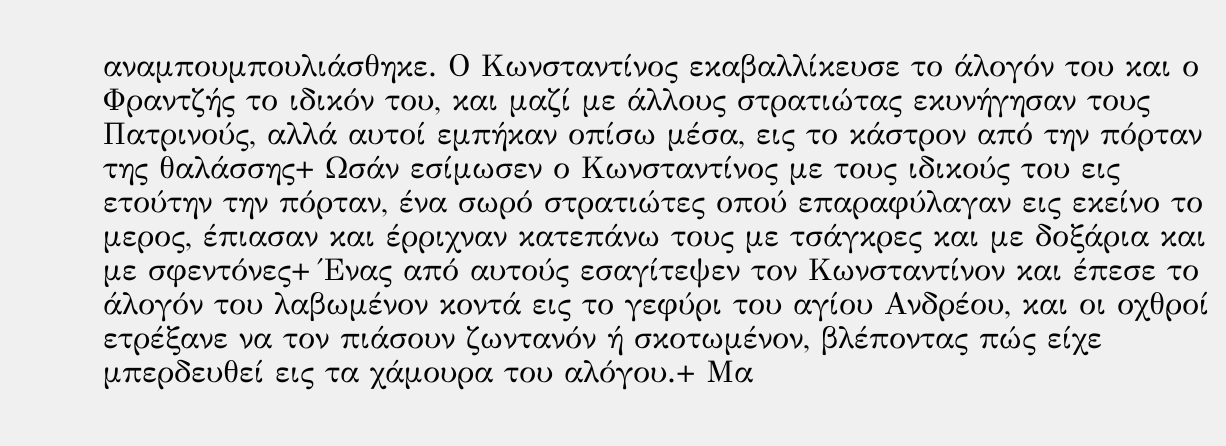αναμπουμπουλιάσθηκε. Ο Κωνσταντίνος εκαβαλλίκευσε το άλογόν του και ο Φραντζής το ιδικόν του, και μαζί με άλλους στρατιώτας εκυνήγησαν τους Πατρινούς, αλλά αυτοί εμπήκαν οπίσω μέσα, εις το κάστρον από την πόρταν της θαλάσσης+ Ωσάν εσίμωσεν ο Κωνσταντίνος με τους ιδικούς του εις ετούτην την πόρταν, ένα σωρό στρατιώτες οπού επαραφύλαγαν εις εκείνο το μερος, έπιασαν και έρριχναν κατεπάνω τους με τσάγκρες και με δοξάρια και με σφεντόνες+ Ένας από αυτούς εσαγίτεψεν τον Κωνσταντίνον και έπεσε το άλογόν του λαβωμένον κοντά εις το γεφύρι του αγίου Ανδρέου, και οι οχθροί ετρέξανε να τον πιάσουν ζωντανόν ή σκοτωμένον, βλέποντας πώς είχε μπερδευθεί εις τα χάμουρα του αλόγου.+ Μα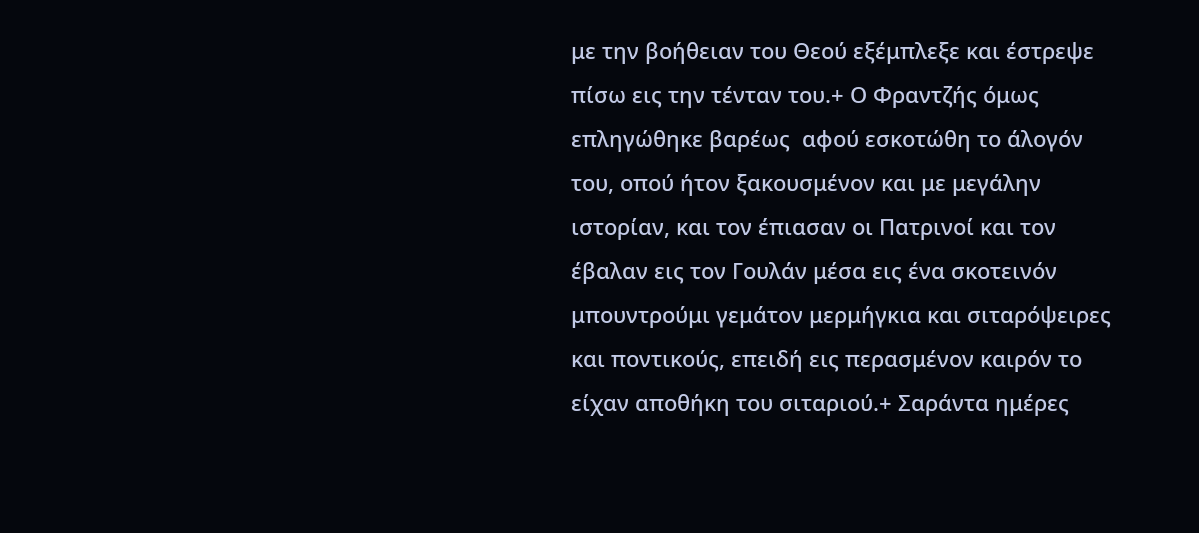με την βοήθειαν του Θεού εξέμπλεξε και έστρεψε πίσω εις την τένταν του.+ Ο Φραντζής όμως επληγώθηκε βαρέως  αφού εσκοτώθη το άλογόν του, οπού ήτον ξακουσμένον και με μεγάλην ιστορίαν, και τον έπιασαν οι Πατρινοί και τον έβαλαν εις τον Γουλάν μέσα εις ένα σκοτεινόν μπουντρούμι γεμάτον μερμήγκια και σιταρόψειρες και ποντικούς, επειδή εις περασμένον καιρόν το είχαν αποθήκη του σιταριού.+ Σαράντα ημέρες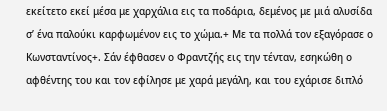εκείτετο εκεί μέσα με χαρχάλια εις τα ποδάρια, δεμένος με μιά αλυσίδα σ’ ένα παλούκι καρφωμένον εις το χώμα.+ Με τα πολλά τον εξαγόρασε ο Κωνσταντίνος+. Σάν έφθασεν ο Φραντζής εις την τένταν, εσηκώθη ο αφθέντης του και τον εφίλησε με χαρά μεγάλη, και του εχάρισε διπλό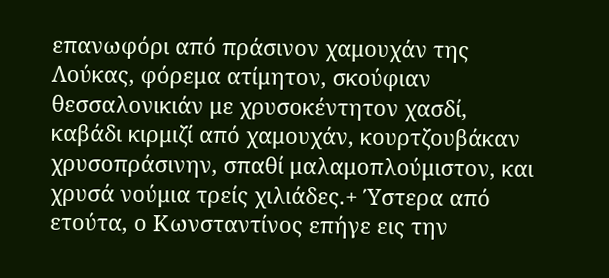επανωφόρι από πράσινον χαμουχάν της Λούκας, φόρεμα ατίμητον, σκούφιαν θεσσαλονικιάν με χρυσοκέντητον χασδί, καβάδι κιρμιζί από χαμουχάν, κουρτζουβάκαν χρυσοπράσινην, σπαθί μαλαμοπλούμιστον, και χρυσά νούμια τρείς χιλιάδες.+ Ύστερα από ετούτα, ο Κωνσταντίνος επήγε εις την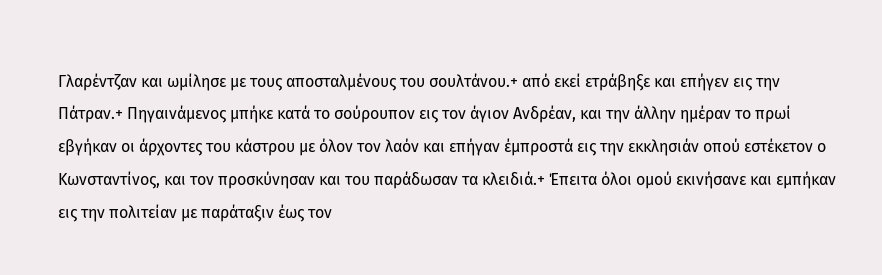Γλαρέντζαν και ωμίλησε με τους αποσταλμένους του σουλτάνου.+ από εκεί ετράβηξε και επήγεν εις την Πάτραν.+ Πηγαινάμενος μπήκε κατά το σούρουπον εις τον άγιον Ανδρέαν, και την άλλην ημέραν το πρωί εβγήκαν οι άρχοντες του κάστρου με όλον τον λαόν και επήγαν έμπροστά εις την εκκλησιάν οπού εστέκετον ο Κωνσταντίνος, και τον προσκύνησαν και του παράδωσαν τα κλειδιά.+ Έπειτα όλοι ομού εκινήσανε και εμπήκαν εις την πολιτείαν με παράταξιν έως τον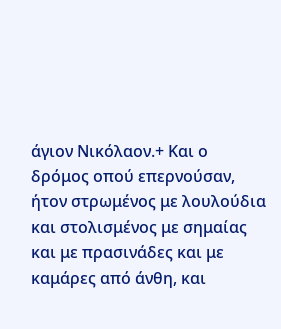άγιον Νικόλαον.+ Και ο δρόμος οπού επερνούσαν, ήτον στρωμένος με λουλούδια και στολισμένος με σημαίας και με πρασινάδες και με καμάρες από άνθη, και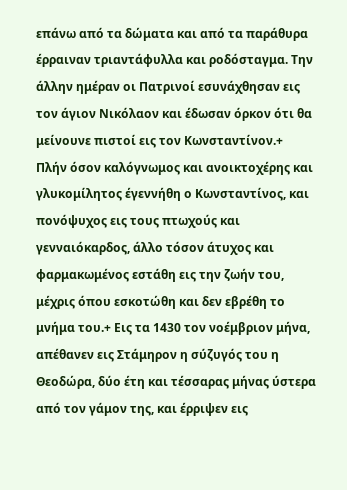επάνω από τα δώματα και από τα παράθυρα έρραιναν τριαντάφυλλα και ροδόσταγμα. Την άλλην ημέραν οι Πατρινοί εσυνάχθησαν εις τον άγιον Νικόλαον και έδωσαν όρκον ότι θα μείνουνε πιστοί εις τον Κωνσταντίνον.+
Πλήν όσον καλόγνωμος και ανοικτοχέρης και γλυκομίλητος έγεννήθη ο Κωνσταντίνος, και πονόψυχος εις τους πτωχούς και γενναιόκαρδος, άλλο τόσον άτυχος και φαρμακωμένος εστάθη εις την ζωήν του, μέχρις όπου εσκοτώθη και δεν εβρέθη το μνήμα του.+ Εις τα 1430 τον νοέμβριον μήνα, απέθανεν εις Στάμηρον η σύζυγός του η Θεοδώρα, δύο έτη και τέσσαρας μήνας ύστερα από τον γάμον της, και έρριψεν εις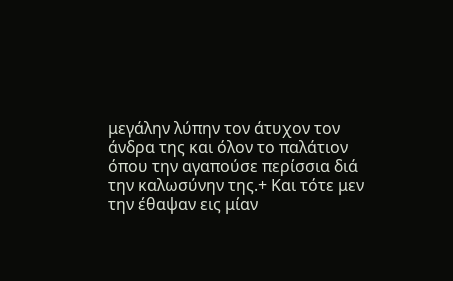μεγάλην λύπην τον άτυχον τον άνδρα της και όλον το παλάτιον όπου την αγαπούσε περίσσια διά την καλωσύνην της.+ Και τότε μεν την έθαψαν εις μίαν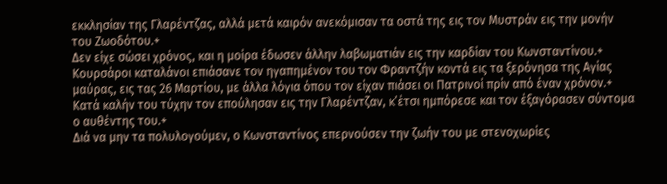εκκλησίαν της Γλαρέντζας, αλλά μετά καιρόν ανεκόμισαν τα οστά της εις τον Μυστράν εις την μονήν του Ζωοδότου.+
Δεν είχε σώσει χρόνος, και η μοίρα έδωσεν άλλην λαβωματιάν εις την καρδίαν του Κωνσταντίνου.+ Κουρσάροι καταλάνοι επιάσανε τον ηγαπημένον του τον Φραντζήν κοντά εις τα ξερόνησα της Αγίας μαύρας, εις τας 26 Μαρτίου, με άλλα λόγια όπου τον είχαν πιάσει οι Πατρινοί πρίν από έναν χρόνον.+ Κατά καλήν του τύχην τον επούλησαν εις την Γλαρέντζαν, κ’έτσι ημπόρεσε και τον έξαγόρασεν σύντομα ο αυθέντης του.+
Διά να μην τα πολυλογούμεν, ο Κωνσταντίνος επερνούσεν την ζωήν του με στενοχωρίες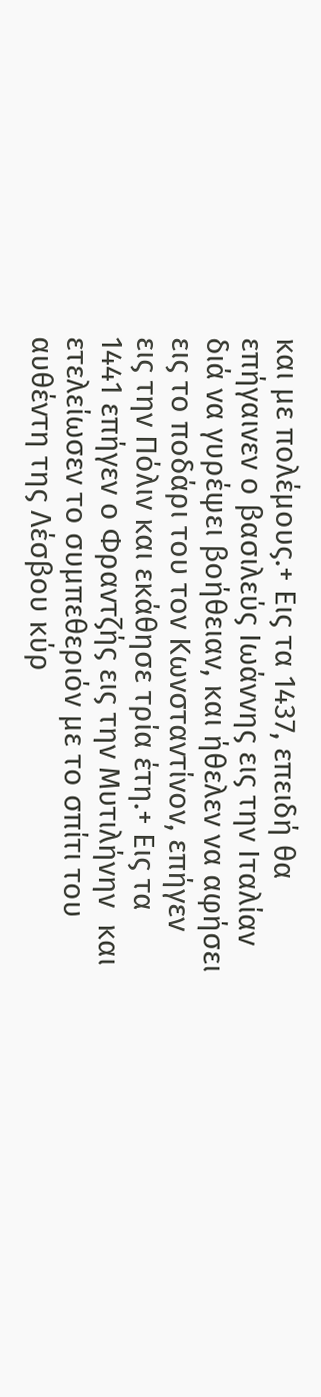και με πολέμους.+ Εις τα 1437, επειδή θα επήγαινεν ο βασιλεύς Ιωάννης εις την Ιταλίαν διά να γυρέψει βοήθειαν, και ήθελεν να αφήσει εις το ποδάρι του τον Κωνσταντίνον, επήγεν εις την Πόλιν και εκάθησε τρία έτη.+ Εις τα 1441 επήγεν ο Φραντζής εις την Μυτιλήνην  και ετελείωσεν το συμπεθεριόν με το σπίτι του αυθέντη της Λέσβου κύρ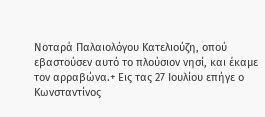Νοταρά Παλαιολόγου Κατελιούζη, οπού εβαστούσεν αυτό το πλούσιον νησί, και έκαμε τον αρραβώνα.+ Εις τας 27 Ιουλίου επήγε ο Κωνσταντίνος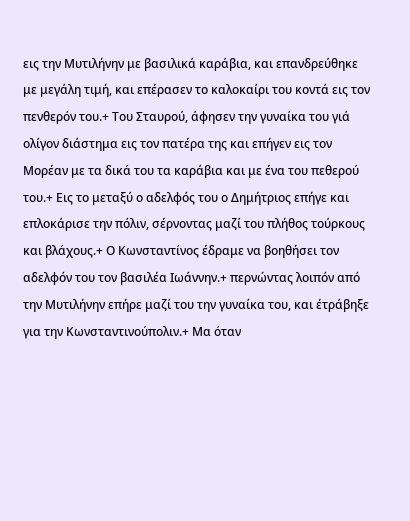εις την Μυτιλήνην με βασιλικά καράβια, και επανδρεύθηκε με μεγάλη τιμή, και επέρασεν το καλοκαίρι του κοντά εις τον πενθερόν του.+ Του Σταυρού, άφησεν την γυναίκα του γιά ολίγον διάστημα εις τον πατέρα της και επήγεν εις τον Μορέαν με τα δικά του τα καράβια και με ένα του πεθερού του.+ Εις το μεταξύ ο αδελφός του ο Δημήτριος επήγε και επλοκάρισε την πόλιν, σέρνοντας μαζί του πλήθος τούρκους και βλάχους.+ Ο Κωνσταντίνος έδραμε να βοηθήσει τον αδελφόν του τον βασιλέα Ιωάννην.+ περνώντας λοιπόν από την Μυτιλήνην επήρε μαζί του την γυναίκα του, και έτράβηξε για την Κωνσταντινούπολιν.+ Μα όταν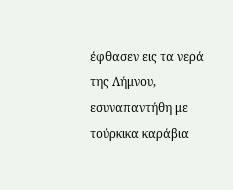έφθασεν εις τα νερά της Λήμνου, εσυναπαντήθη με τούρκικα καράβια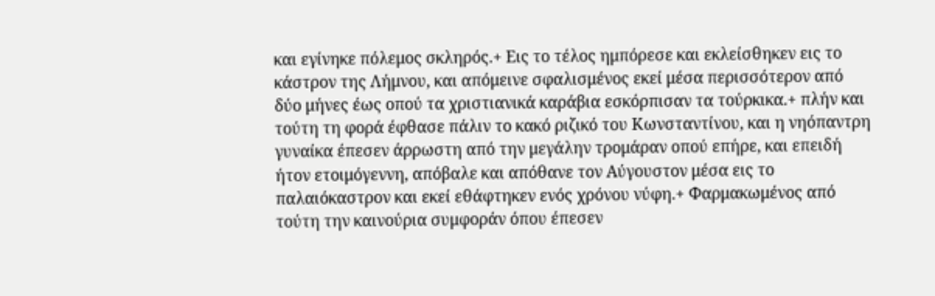και εγίνηκε πόλεμος σκληρός.+ Εις το τέλος ημπόρεσε και εκλείσθηκεν εις το κάστρον της Λήμνου, και απόμεινε σφαλισμένος εκεί μέσα περισσότερον από δύο μήνες έως οπού τα χριστιανικά καράβια εσκόρπισαν τα τούρκικα.+ πλήν και τούτη τη φορά έφθασε πάλιν το κακό ριζικό του Κωνσταντίνου, και η νηόπαντρη γυναίκα έπεσεν άρρωστη από την μεγάλην τρομάραν οπού επήρε, και επειδή ήτον ετοιμόγεννη, απόβαλε και απόθανε τον Αύγουστον μέσα εις το παλαιόκαστρον και εκεί εθάφτηκεν ενός χρόνου νύφη.+ Φαρμακωμένος από τούτη την καινούρια συμφοράν όπου έπεσεν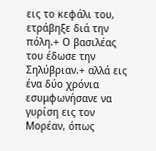εις το κεφάλι του, ετράβηξε διά την πόλη.+ Ο βασιλέας του έδωσε την Σηλύβριαν.+ αλλά εις ένα δύο χρόνια εσυμφωνήσανε να γυρίση εις τον Μορέαν, όπως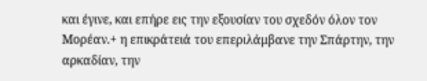και έγινε, και επήρε εις την εξουσίαν του σχεδόν όλον τον Μορέαν.+ η επικράτειά του επεριλάμβανε την Σπάρτην, την αρκαδίαν, την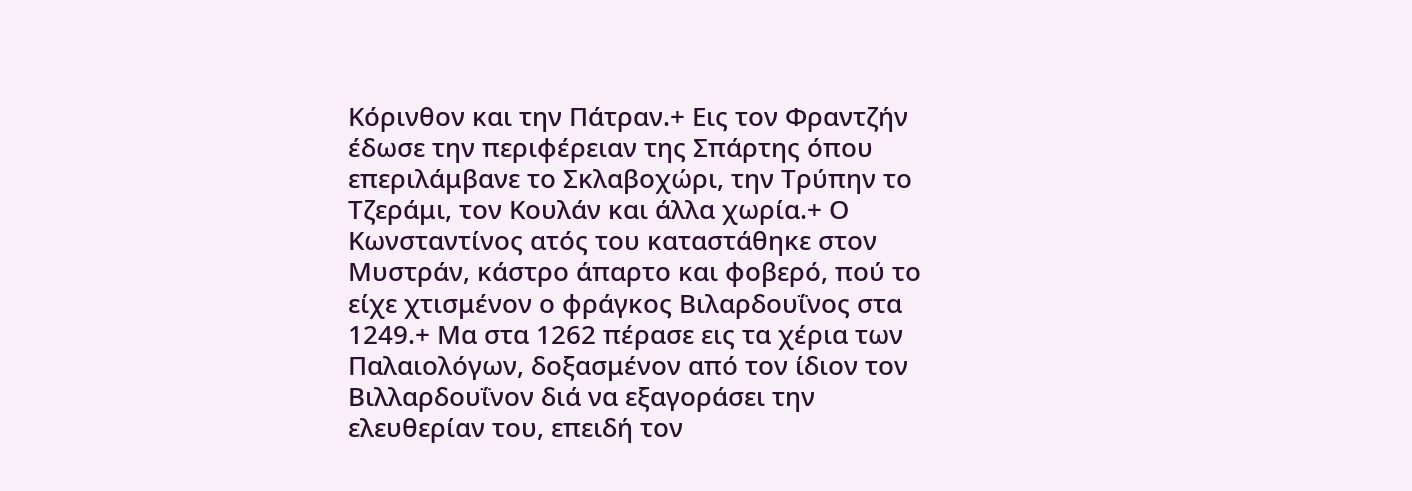Κόρινθον και την Πάτραν.+ Εις τον Φραντζήν έδωσε την περιφέρειαν της Σπάρτης όπου επεριλάμβανε το Σκλαβοχώρι, την Τρύπην το Τζεράμι, τον Κουλάν και άλλα χωρία.+ Ο Κωνσταντίνος ατός του καταστάθηκε στον Μυστράν, κάστρο άπαρτο και φοβερό, πού το είχε χτισμένον ο φράγκος Βιλαρδουΐνος στα 1249.+ Μα στα 1262 πέρασε εις τα χέρια των Παλαιολόγων, δοξασμένον από τον ίδιον τον Βιλλαρδουΐνον διά να εξαγοράσει την ελευθερίαν του, επειδή τον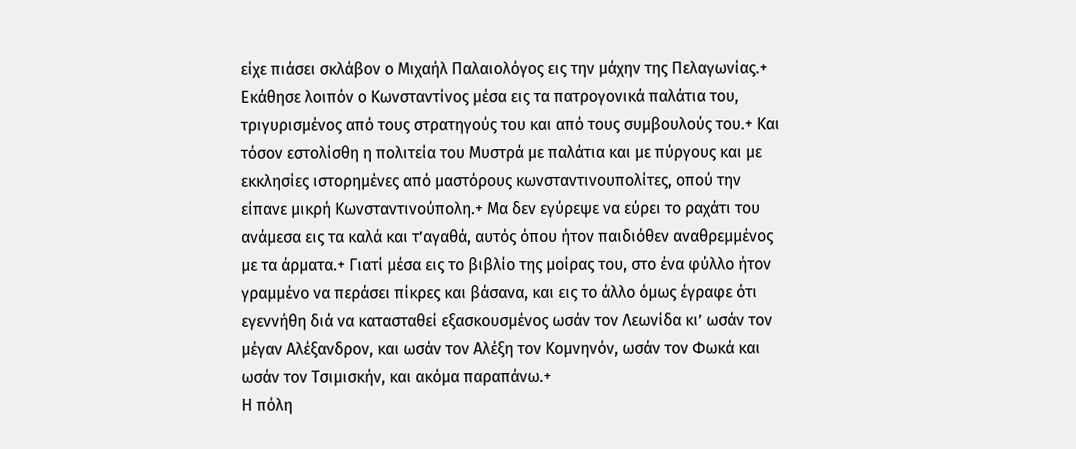είχε πιάσει σκλάβον ο Μιχαήλ Παλαιολόγος εις την μάχην της Πελαγωνίας.+ Εκάθησε λοιπόν ο Κωνσταντίνος μέσα εις τα πατρογονικά παλάτια του, τριγυρισμένος από τους στρατηγούς του και από τους συμβουλούς του.+ Και τόσον εστολίσθη η πολιτεία του Μυστρά με παλάτια και με πύργους και με εκκλησίες ιστορημένες από μαστόρους κωνσταντινουπολίτες, οπού την είπανε μικρή Κωνσταντινούπολη.+ Μα δεν εγύρεψε να εύρει το ραχάτι του ανάμεσα εις τα καλά και τ’αγαθά, αυτός όπου ήτον παιδιόθεν αναθρεμμένος με τα άρματα.+ Γιατί μέσα εις το βιβλίο της μοίρας του, στο ένα φύλλο ήτον γραμμένο να περάσει πίκρες και βάσανα, και εις το άλλο όμως έγραφε ότι εγεννήθη διά να κατασταθεί εξασκουσμένος ωσάν τον Λεωνίδα κι’ ωσάν τον μέγαν Αλέξανδρον, και ωσάν τον Αλέξη τον Κομνηνόν, ωσάν τον Φωκά και ωσάν τον Τσιμισκήν, και ακόμα παραπάνω.+
Η πόλη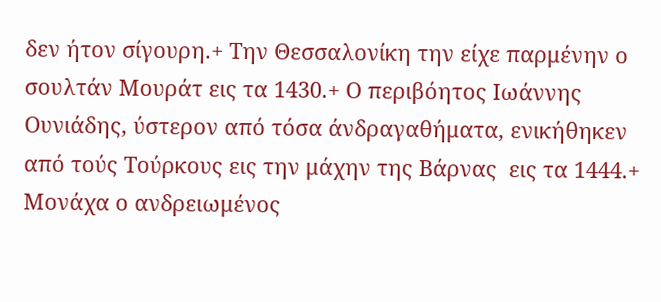δεν ήτον σίγουρη.+ Την Θεσσαλονίκη την είχε παρμένην ο σουλτάν Μουράτ εις τα 1430.+ Ο περιβόητος Ιωάννης Ουνιάδης, ύστερον από τόσα άνδραγαθήματα, ενικήθηκεν από τούς Τούρκους εις την μάχην της Βάρνας  εις τα 1444.+ Μονάχα ο ανδρειωμένος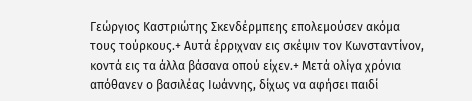Γεώργιος Καστριώτης Σκενδέρμπεης επολεμούσεν ακόμα τους τούρκους.+ Αυτά έρριχναν εις σκέψιν τον Κωνσταντίνον, κοντά εις τα άλλα βάσανα οπού είχεν.+ Μετά ολίγα χρόνια απόθανεν ο βασιλέας Ιωάννης, δίχως να αφήσει παιδί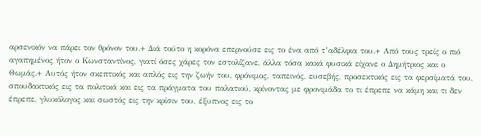αρσενικόν να πάρει τον θρόνον του.+ Διά τούτο η κορόνα επερνούσε εις το ένα από τ’αδέλφια του.+ Από τους τρείς ο πιό αγαπημένος ήτον ο Κωνσταντίνος, γιατί όσες χάρες τον εστολίζανε, άλλα τόσα κακά φυσικά είχανε ο Δημήτριος και ο Θωμάς.+ Αυτός ήτον σκεπτικός και απλός εις την ζωήν του, φρόνιμος, ταπεινός, ευσεβής, προσεκτικός εις τα φερσίματά του, σπουδακτικός εις τα πολιτικά και εις τα πράγματα του παλατιού, κρίνοντας με φρονιμάδα το τι έπρεπε να κάμη και τι δεν έπρεπε, γλυκόλογος και σωστός εις την κρίσιν του, έξυπνος εις το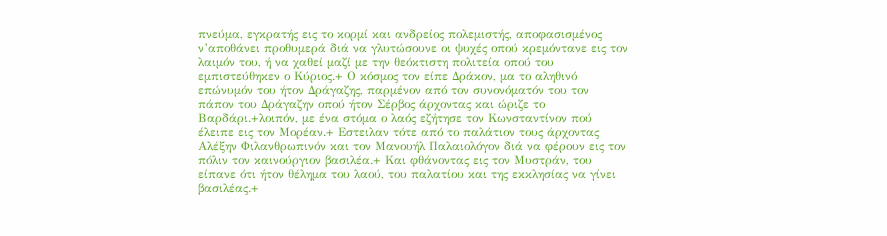πνεύμα, εγκρατής εις το κορμί και ανδρείος πολεμιστής, αποφασισμένος ν’αποθάνει προθυμερά διά να γλυτώσουνε οι ψυχές οπού κρεμόντανε εις τον λαιμόν του, ή να χαθεί μαζί με την θεόκτιστη πολιτεία οπού του εμπιστεύθηκεν ο Κύριος.+ Ο κόσμος τον είπε Δράκον, μα το αληθινό επώνυμόν του ήτον Δράγαζης, παρμένον από τον συνονόματόν του τον πάπον του Δράγαζην οπού ήτον Σέρβος άρχοντας και ώριζε το Βαρδάρι.+λοιπόν, με ένα στόμα ο λαός εζήτησε τον Κωνσταντίνον πού έλειπε εις τον Μορέαν.+ Εστειλαν τότε από το παλάτιον τους άρχοντας Αλέξην Φιλανθρωπινόν και τον Μανουήλ Παλαιολόγον διά να φέρουν εις τον πόλιν τον καινούργιον βασιλέα.+ Και φθάνοντας εις τον Μυστράν, του είπανε ότι ήτον θέλημα του λαού, του παλατίου και της εκκλησίας να γίνει βασιλέας.+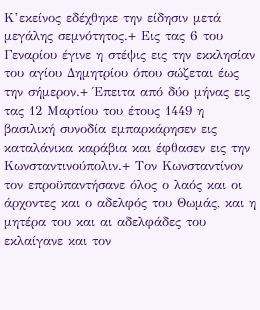Κ’εκείνος εδέχθηκε την είδησιν μετά μεγάλης σεμνότητος.+ Εις τας 6 του Γεναρίου έγινε η στέψις εις την εκκλησίαν του αγίου Δημητρίου όπου σώζεται έως την σήμερον.+ Έπειτα από δύο μήνας εις τας 12 Μαρτίου του έτους 1449 η βασιλική συνοδία εμπαρκάρησεν εις καταλάνικα καράβια και έφθασεν εις την Κωνσταντινούπολιν.+ Τον Κωνσταντίνον τον επροϋπαντήσανε όλος ο λαός και οι άρχοντες και ο αδελφός του Θωμάς, και η μητέρα του και αι αδελφάδες του εκλαίγανε και τον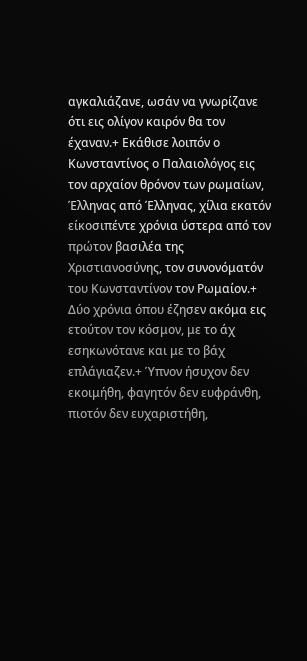αγκαλιάζανε, ωσάν να γνωρίζανε ότι εις ολίγον καιρόν θα τον έχαναν.+ Εκάθισε λοιπόν ο Κωνσταντίνος ο Παλαιολόγος εις τον αρχαίον θρόνον των ρωμαίων, Έλληνας από Έλληνας, χίλια εκατόν είκοσιπέντε χρόνια ύστερα από τον πρώτον βασιλέα της Χριστιανοσύνης, τον συνονόματόν του Κωνσταντίνον τον Ρωμαίον.+
Δύο χρόνια όπου έζησεν ακόμα εις ετούτον τον κόσμον, με το άχ εσηκωνότανε και με το βάχ επλάγιαζεν.+ Ύπνον ήσυχον δεν εκοιμήθη, φαγητόν δεν ευφράνθη, πιοτόν δεν ευχαριστήθη,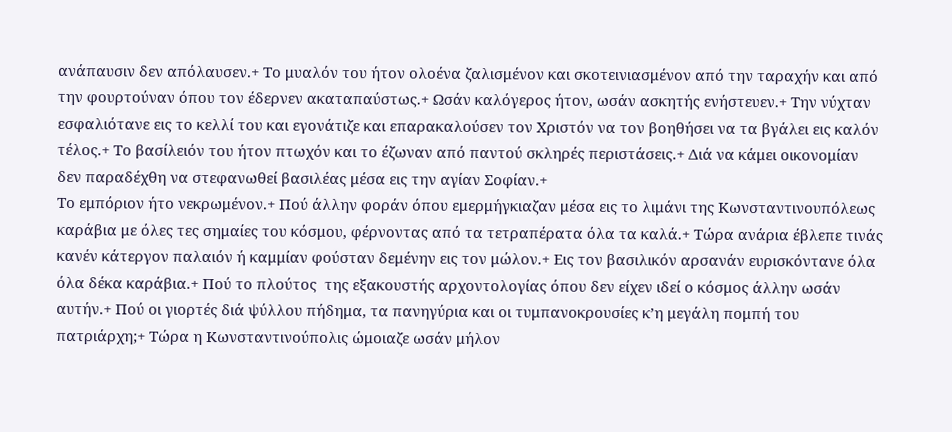ανάπαυσιν δεν απόλαυσεν.+ Το μυαλόν του ήτον ολοένα ζαλισμένον και σκοτεινιασμένον από την ταραχήν και από την φουρτούναν όπου τον έδερνεν ακαταπαύστως.+ Ωσάν καλόγερος ήτον, ωσάν ασκητής ενήστευεν.+ Την νύχταν εσφαλιότανε εις το κελλί του και εγονάτιζε και επαρακαλούσεν τον Χριστόν να τον βοηθήσει να τα βγάλει εις καλόν τέλος.+ Το βασίλειόν του ήτον πτωχόν και το έζωναν από παντού σκληρές περιστάσεις.+ Διά να κάμει οικονομίαν δεν παραδέχθη να στεφανωθεί βασιλέας μέσα εις την αγίαν Σοφίαν.+
Το εμπόριον ήτο νεκρωμένον.+ Πού άλλην φοράν όπου εμερμήγκιαζαν μέσα εις το λιμάνι της Κωνσταντινουπόλεως καράβια με όλες τες σημαίες του κόσμου, φέρνοντας από τα τετραπέρατα όλα τα καλά.+ Τώρα ανάρια έβλεπε τινάς κανέν κάτεργον παλαιόν ή καμμίαν φούσταν δεμένην εις τον μώλον.+ Εις τον βασιλικόν αρσανάν ευρισκόντανε όλα όλα δέκα καράβια.+ Πού το πλούτος  της εξακουστής αρχοντολογίας όπου δεν είχεν ιδεί ο κόσμος άλλην ωσάν αυτήν.+ Πού οι γιορτές διά ψύλλου πήδημα, τα πανηγύρια και οι τυμπανοκρουσίες κ’η μεγάλη πομπή του πατριάρχη;+ Τώρα η Κωνσταντινούπολις ώμοιαζε ωσάν μήλον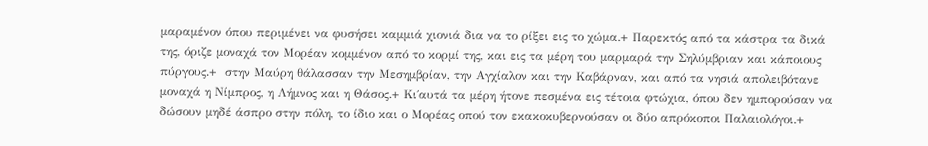μαραμένον όπου περιμένει να φυσήσει καμμιά χιονιά δια να το ρίξει εις το χώμα.+ Παρεκτός από τα κάστρα τα δικά της, όριζε μοναχά τον Μορέαν κομμένον από το κορμί της, και εις τα μέρη του μαρμαρά την Σηλύμβριαν και κάποιους πύργους.+  στην Μαύρη θάλασσαν την Μεσημβρίαν, την Αγχίαλον και την Καβάρναν, και από τα νησιά απολειβότανε μοναχά η Νίμπρος, η Λήμνος και η Θάσος.+ Κι΄αυτά τα μέρη ήτονε πεσμένα εις τέτοια φτώχια, όπου δεν ημπορούσαν να δώσουν μηδέ άσπρο στην πόλη, το ίδιο και ο Μορέας οπού τον εκακοκυβερνούσαν οι δύο απρόκοποι Παλαιολόγοι.+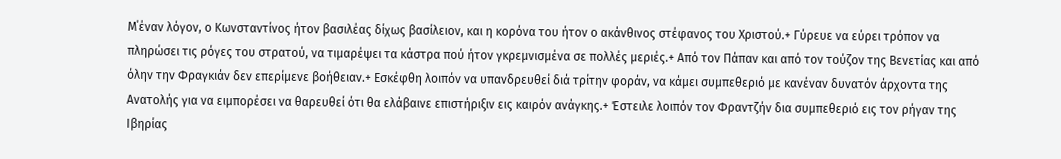Μ΄έναν λόγον, ο Κωνσταντίνος ήτον βασιλέας δίχως βασίλειον, και η κορόνα του ήτον ο ακάνθινος στέφανος του Χριστού.+ Γύρευε να εύρει τρόπον να πληρώσει τις ρόγες του στρατού, να τιμαρέψει τα κάστρα πού ήτον γκρεμνισμένα σε πολλές μεριές.+ Από τον Πάπαν και από τον τούζον της Βενετίας και από όλην την Φραγκιάν δεν επερίμενε βοήθειαν.+ Εσκέφθη λοιπόν να υπανδρευθεί διά τρίτην φοράν, να κάμει συμπεθεριό με κανέναν δυνατόν άρχοντα της Ανατολής για να ειμπορέσει να θαρευθεί ότι θα ελάβαινε επιστήριξιν εις καιρόν ανάγκης.+ Έστειλε λοιπόν τον Φραντζήν δια συμπεθεριό εις τον ρήγαν της Ιβηρίας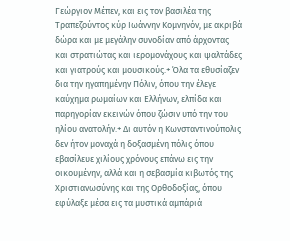Γεώργιον Μέπεν, και εις τον βασιλέα της Τραπεζούντος κύρ Ιωάννην Κομνηνόν, με ακριβά δώρα και με μεγάλην συνοδίαν από άρχοντας και στρατιώτας και ιερομονάχους και ψαλτάδες και γιατρούς και μουσικούς.+ Όλα τα εθυσίαζεν δια την ηγαπημένην Πόλιν, όπου την έλεγε καύχημα ρωμαίων και Ελλήνων, ελπίδα και παρηγορίαν εκεινών όπου ζώσιν υπό την του ηλίου ανατολήν.+ Δι αυτόν η Κωνσταντινούπολις δεν ήτον μοναχά η δοξασμένη πόλις όπου εβασίλευε χιλίους χρόνους επάνω εις την οικουμένην, αλλά και η σεβασμία κιβωτός της Χριστιανωσύνης και της Ορθοδοξίας, όπου εφύλαξε μέσα εις τα μυστικά αμπάριά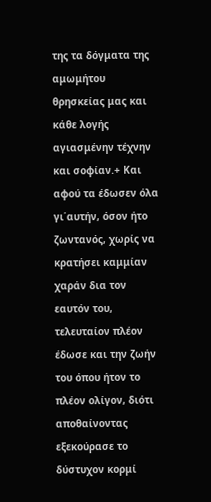της τα δόγματα της αμωμήτου θρησκείας μας και κάθε λογής αγιασμένην τέχνην και σοφίαν.+ Και αφού τα έδωσεν όλα γι΄αυτήν, όσον ήτο ζωντανός, χωρίς να κρατήσει καμμίαν χαράν δια τον εαυτόν του, τελευταίον πλέον έδωσε και την ζωήν του όπου ήτον το πλέον ολίγον, διότι αποθαίνοντας εξεκούρασε το δύστυχον κορμί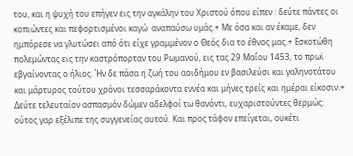του, και η ψυχή του επήγεν εις την αγκάλην του Χριστού όπου είπεν : δεύτε πάντες οι κοπιώντες και πεφορτισμένοι καγώ  αναπαύσω υμάς.+ Με όσα και αν έκαμε, δεν ημπόρεσε να γλυτώσει από ότι είχε γραμμένον ο Θεός δια το έθνος μας.+ Εσκοτώθη πολεμώντας εις την καστρόπορταν του Ρωμανού, εις τας 29 Μαΐου 1453, το πρωϊ εβγαίνοντας ο ήλιος. Ήν δε πάσα η ζωή του αοιδήμου εν βασιλεύσι και γαληνοτάτου και μάρτυρος τούτου χρόνοι τεσσαράκοντα εννέα και μήνες τρείς και ημέραι είκοσιν.+
Δεύτε τελευταίον ασπασμόν δώμεν αδελφοί τω θανόντι, ευχαριστούντες θερμώς: ούτος γαρ εξέλιπε της συγγενείας αυτού. Και προς τάφον επείγεται, ουκέτι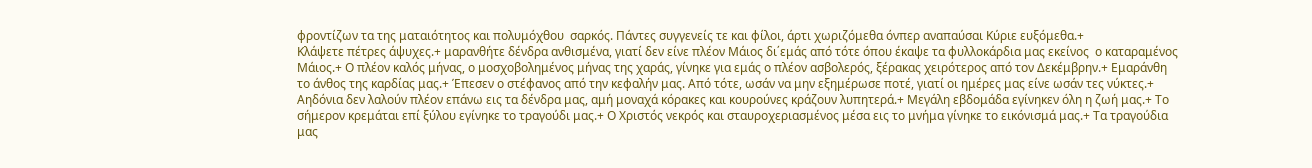φροντίζων τα της ματαιότητος και πολυμόχθου  σαρκός. Πάντες συγγενείς τε και φίλοι, άρτι χωριζόμεθα όνπερ αναπαύσαι Κύριε ευξόμεθα.+
Κλάψετε πέτρες άψυχες.+ μαρανθήτε δένδρα ανθισμένα, γιατί δεν είνε πλέον Μάιος δι΄εμάς από τότε όπου έκαψε τα φυλλοκάρδια μας εκείνος  ο καταραμένος Μάιος.+ Ο πλέον καλός μήνας, ο μοσχοβολημένος μήνας της χαράς, γίνηκε για εμάς ο πλέον ασβολερός, ξέρακας χειρότερος από τον Δεκέμβρην.+ Εμαράνθη το άνθος της καρδίας μας.+ Έπεσεν ο στέφανος από την κεφαλήν μας. Από τότε, ωσάν να μην εξημέρωσε ποτέ, γιατί οι ημέρες μας είνε ωσάν τες νύκτες.+ Αηδόνια δεν λαλούν πλέον επάνω εις τα δένδρα μας, αμή μοναχά κόρακες και κουρούνες κράζουν λυπητερά.+ Μεγάλη εβδομάδα εγίνηκεν όλη η ζωή μας.+ Το σήμερον κρεμάται επί ξύλου εγίνηκε το τραγούδι μας.+ Ο Χριστός νεκρός και σταυροχεριασμένος μέσα εις το μνήμα γίνηκε το εικόνισμά μας.+ Τα τραγούδια μας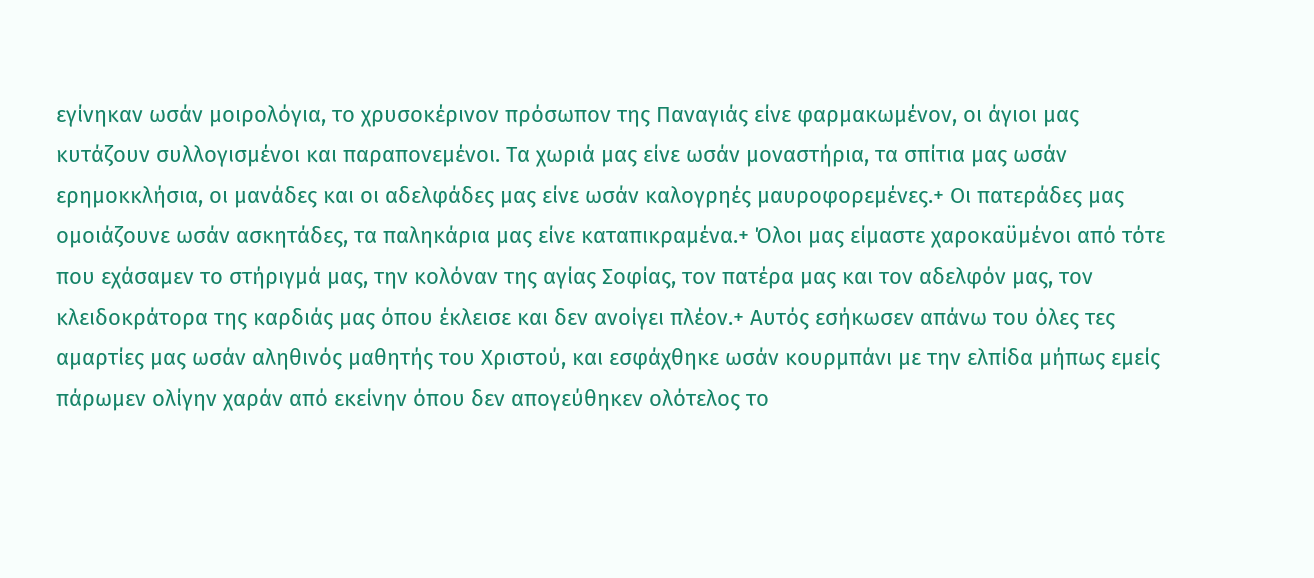εγίνηκαν ωσάν μοιρολόγια, το χρυσοκέρινον πρόσωπον της Παναγιάς είνε φαρμακωμένον, οι άγιοι μας κυτάζουν συλλογισμένοι και παραπονεμένοι. Τα χωριά μας είνε ωσάν μοναστήρια, τα σπίτια μας ωσάν ερημοκκλήσια, οι μανάδες και οι αδελφάδες μας είνε ωσάν καλογρηές μαυροφορεμένες.+ Οι πατεράδες μας ομοιάζουνε ωσάν ασκητάδες, τα παληκάρια μας είνε καταπικραμένα.+ Όλοι μας είμαστε χαροκαϋμένοι από τότε που εχάσαμεν το στήριγμά μας, την κολόναν της αγίας Σοφίας, τον πατέρα μας και τον αδελφόν μας, τον κλειδοκράτορα της καρδιάς μας όπου έκλεισε και δεν ανοίγει πλέον.+ Αυτός εσήκωσεν απάνω του όλες τες αμαρτίες μας ωσάν αληθινός μαθητής του Χριστού, και εσφάχθηκε ωσάν κουρμπάνι με την ελπίδα μήπως εμείς πάρωμεν ολίγην χαράν από εκείνην όπου δεν απογεύθηκεν ολότελος το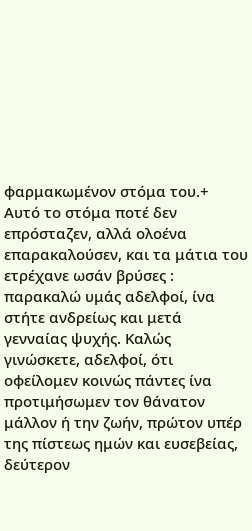φαρμακωμένον στόμα του.+ Αυτό το στόμα ποτέ δεν επρόσταζεν, αλλά ολοένα επαρακαλούσεν, και τα μάτια του ετρέχανε ωσάν βρύσες : παρακαλώ υμάς αδελφοί, ίνα στήτε ανδρείως και μετά γενναίας ψυχής. Καλώς γινώσκετε, αδελφοί, ότι οφείλομεν κοινώς πάντες ίνα προτιμήσωμεν τον θάνατον μάλλον ή την ζωήν, πρώτον υπέρ της πίστεως ημών και ευσεβείας, δεύτερον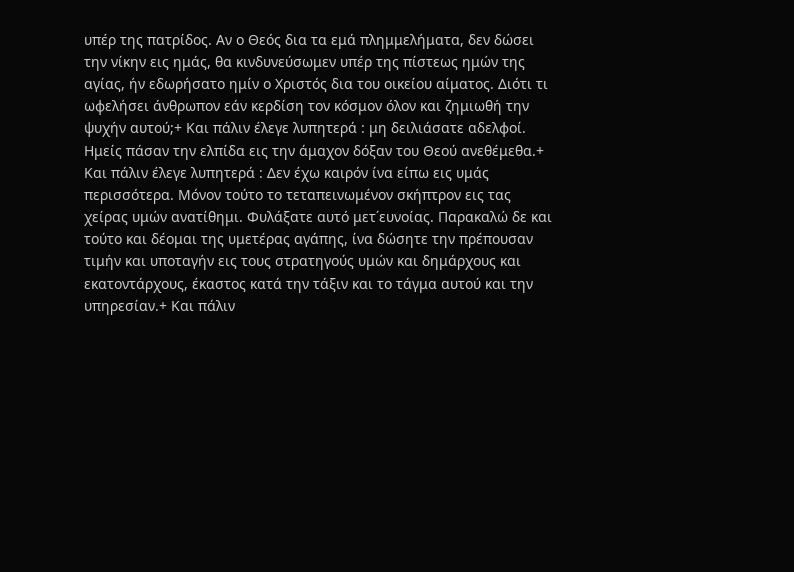υπέρ της πατρίδος. Αν ο Θεός δια τα εμά πλημμελήματα, δεν δώσει την νίκην εις ημάς, θα κινδυνεύσωμεν υπέρ της πίστεως ημών της αγίας, ήν εδωρήσατο ημίν ο Χριστός δια του οικείου αίματος. Διότι τι ωφελήσει άνθρωπον εάν κερδίση τον κόσμον όλον και ζημιωθή την ψυχήν αυτού;+ Και πάλιν έλεγε λυπητερά : μη δειλιάσατε αδελφοί. Ημείς πάσαν την ελπίδα εις την άμαχον δόξαν του Θεού ανεθέμεθα.+ Και πάλιν έλεγε λυπητερά : Δεν έχω καιρόν ίνα είπω εις υμάς περισσότερα. Μόνον τούτο το τεταπεινωμένον σκήπτρον εις τας χείρας υμών ανατίθημι. Φυλάξατε αυτό μετ΄ευνοίας. Παρακαλώ δε και τούτο και δέομαι της υμετέρας αγάπης, ίνα δώσητε την πρέπουσαν τιμήν και υποταγήν εις τους στρατηγούς υμών και δημάρχους και εκατοντάρχους, έκαστος κατά την τάξιν και το τάγμα αυτού και την υπηρεσίαν.+ Και πάλιν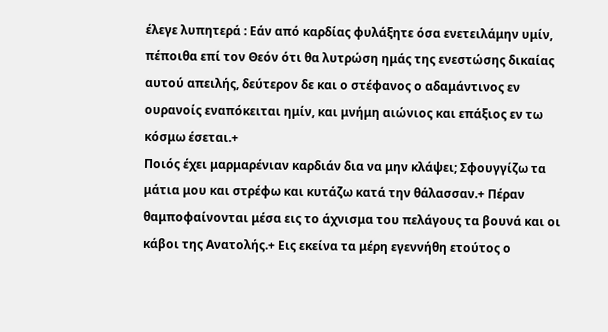έλεγε λυπητερά : Εάν από καρδίας φυλάξητε όσα ενετειλάμην υμίν, πέποιθα επί τον Θεόν ότι θα λυτρώση ημάς της ενεστώσης δικαίας αυτού απειλής, δεύτερον δε και ο στέφανος ο αδαμάντινος εν ουρανοίς εναπόκειται ημίν, και μνήμη αιώνιος και επάξιος εν τω κόσμω έσεται.+
Ποιός έχει μαρμαρένιαν καρδιάν δια να μην κλάψει; Σφουγγίζω τα μάτια μου και στρέφω και κυτάζω κατά την θάλασσαν.+ Πέραν θαμποφαίνονται μέσα εις το άχνισμα του πελάγους τα βουνά και οι κάβοι της Ανατολής.+ Εις εκείνα τα μέρη εγεννήθη ετούτος ο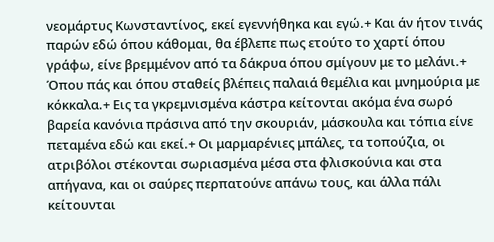νεομάρτυς Κωνσταντίνος, εκεί εγεννήθηκα και εγώ.+ Και άν ήτον τινάς παρών εδώ όπου κάθομαι, θα έβλεπε πως ετούτο το χαρτί όπου γράφω, είνε βρεμμένον από τα δάκρυα όπου σμίγουν με το μελάνι.+ Όπου πάς και όπου σταθείς βλέπεις παλαιά θεμέλια και μνημούρια με κόκκαλα.+ Εις τα γκρεμνισμένα κάστρα κείτονται ακόμα ένα σωρό βαρεία κανόνια πράσινα από την σκουριάν, μάσκουλα και τόπια είνε πεταμένα εδώ και εκεί.+ Οι μαρμαρένιες μπάλες, τα τοπούζια, οι ατριβόλοι στέκονται σωριασμένα μέσα στα φλισκούνια και στα απήγανα, και οι σαύρες περπατούνε απάνω τους, και άλλα πάλι κείτουνται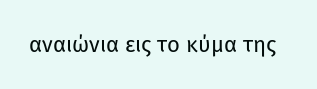αναιώνια εις το κύμα της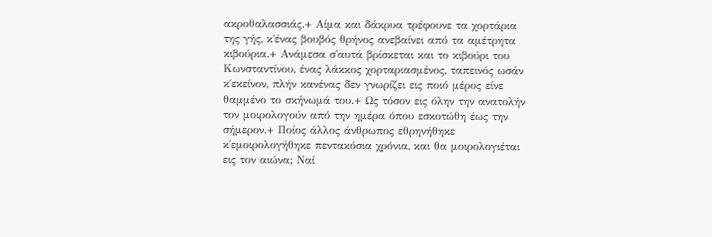ακροθαλασσιάς.+ Αίμα και δάκρυα τρέφουνε τα χορτάρια της γής, κ΄ένας βουβός θρήνος ανεβαίνει από τα αμέτρητα κιβούρια.+ Ανάμεσα σ΄αυτά βρίσκεται και το κιβούρι του Κωνσταντίνου, ένας λάκκος χορταριασμένος, ταπεινός ωσάν κ΄εκείνον, πλήν κανένας δεν γνωρίζει εις ποιό μέρος είνε θαμμένο το σκήνωμά του.+ Ως τόσον εις όλην την ανατολήν τον μοιρολογούν από την ημέρα όπου εσκοτώθη έως την σήμερον.+ Ποίος άλλος άνθρωπος εθρηνήθηκε κ΄εμοιρολογήθηκε πεντακόσια χρόνια, και θα μοιρολογιέται εις τον αιώνα; Ναί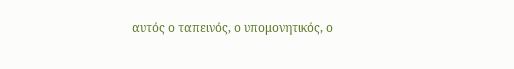αυτός ο ταπεινός, ο υπομονητικός, ο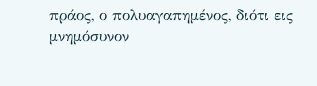πράος, ο πολυαγαπημένος, διότι εις μνημόσυνον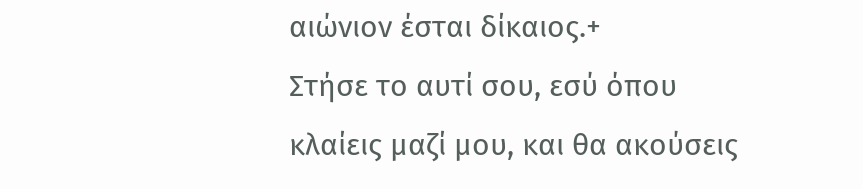αιώνιον έσται δίκαιος.+
Στήσε το αυτί σου, εσύ όπου κλαίεις μαζί μου, και θα ακούσεις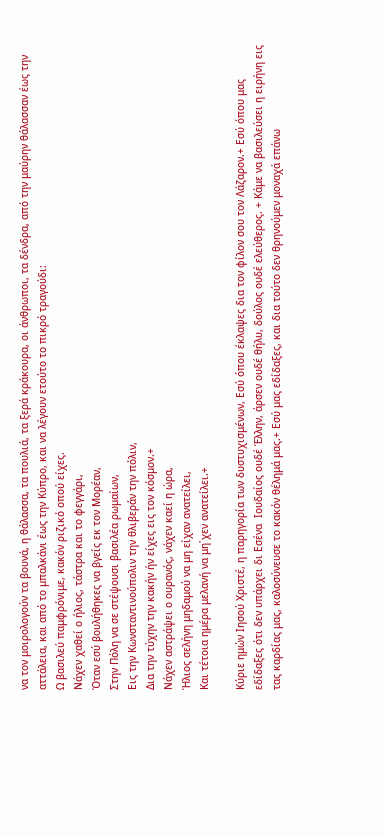να τον μοιρολογούν τα βουνά, η θάλασσα, τα πουλιά, τα ξερά κράκουρα, οι άνθρωποι, τα δένδρα, από την μαύρην θάλασσαν έως την αττάλεια, και από το μπαλκάνι έως την Κύπρο, και να λέγουν ετούτο το πικρό τραγούδι:
Ω βασιλεύ παμφρόνιμε, κακόν ριζικό οπού είχες.
Νάχεν χαθεί ο ήλιος, τάστρα και το φεγγάρι,
Όταν εσύ βουλήθηκες να βγείς εκ τον Μορέαν,
Στην Πόλη να σε στέψουσι βασιλέα ρωμαίων,
Εις την Κωνσταντινούπολιν την θλιβεράν την πόλιν,
Δια την τύχην την κακήν ήν είχες εις τον κόσμον.+
Νάχεν αστράψει ο ουρανός, νάχεν καεί η ώρα,
Ήλιος σελήνη μηδαμού να μη είχαν ανατείλει,
Και τέτοια ημέρα μελανή να μη΄χεν ανατείλει.+

Κύριε ημών Ιησού Χριστέ, η παρηγορία των δυστυχισμένων, Εσύ όπου έκλαψες δια τον φίλον σου τον Λάζαρον.+ Εσύ όπου μας εδίδαξες ότι δεν υπάρχει δι Εσένα  Ιουδαίος ουδέ Έλλην, άρσεν ουδέ θήλυ, δούλος ουδέ ελεύθερος. + Κάμε να βασιλεύσει η ειρήνη εις τας καρδίας μας, καλοσύνευσε το κακόν θέλημά μας.+ Εσύ μας εδίδαξες, και δια τούτο δεν θρηνούμεν μοναχά επάνω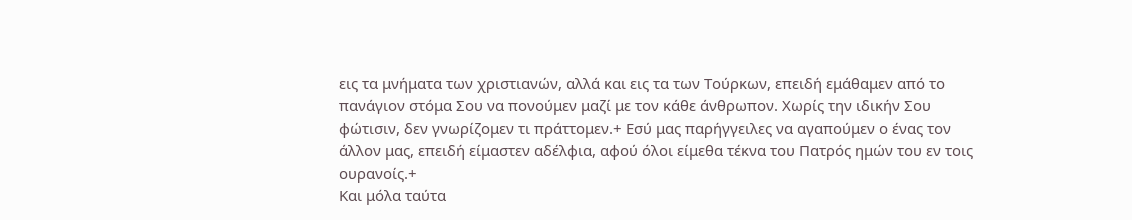εις τα μνήματα των χριστιανών, αλλά και εις τα των Τούρκων, επειδή εμάθαμεν από το πανάγιον στόμα Σου να πονούμεν μαζί με τον κάθε άνθρωπον. Χωρίς την ιδικήν Σου φώτισιν, δεν γνωρίζομεν τι πράττομεν.+ Εσύ μας παρήγγειλες να αγαπούμεν ο ένας τον άλλον μας, επειδή είμαστεν αδέλφια, αφού όλοι είμεθα τέκνα του Πατρός ημών του εν τοις ουρανοίς.+
Και μόλα ταύτα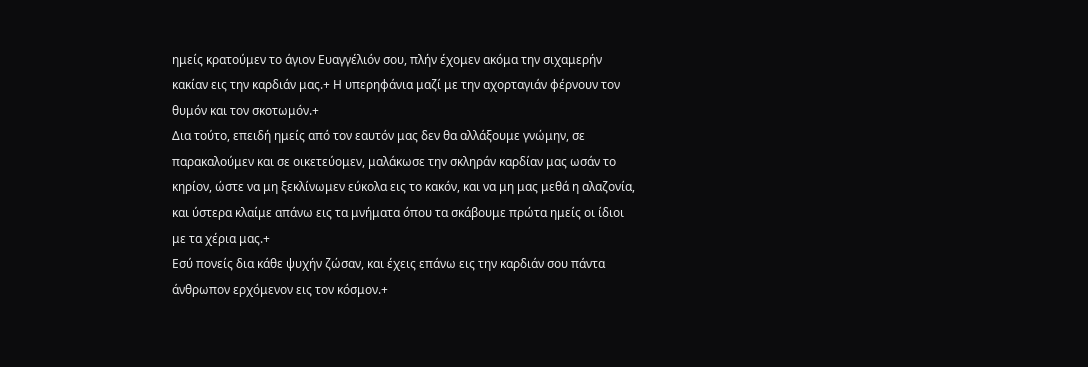ημείς κρατούμεν το άγιον Ευαγγέλιόν σου, πλήν έχομεν ακόμα την σιχαμερήν κακίαν εις την καρδιάν μας.+ Η υπερηφάνια μαζί με την αχορταγιάν φέρνουν τον θυμόν και τον σκοτωμόν.+
Δια τούτο, επειδή ημείς από τον εαυτόν μας δεν θα αλλάξουμε γνώμην, σε παρακαλούμεν και σε οικετεύομεν, μαλάκωσε την σκληράν καρδίαν μας ωσάν το κηρίον, ώστε να μη ξεκλίνωμεν εύκολα εις το κακόν, και να μη μας μεθά η αλαζονία, και ύστερα κλαίμε απάνω εις τα μνήματα όπου τα σκάβουμε πρώτα ημείς οι ίδιοι με τα χέρια μας.+
Εσύ πονείς δια κάθε ψυχήν ζώσαν, και έχεις επάνω εις την καρδιάν σου πάντα άνθρωπον ερχόμενον εις τον κόσμον.+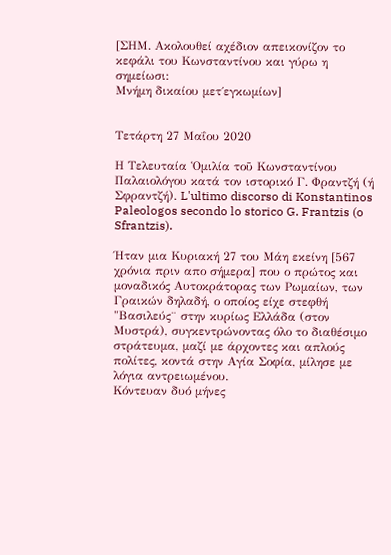[ΣΗΜ. Ακολουθεί αχέδιον απεικονίζον το κεφάλι του Κωνσταντίνου και γύρω η σημείωσι:
Μνήμη δικαίου μετ΄εγκωμίων]


Τετάρτη 27 Μαΐου 2020

Η Τελευταία Ὁμιλία τοῦ Κωνσταντίνου Παλαιολόγου κατά τον ιστορικό Γ. Φραντζή (ή Σφραντζή). L'ultimo discorso di Konstantinos Paleologos secondo lo storico G. Frantzis (o Sfrantzis).

Ήταν μια Κυριακή 27 του Μάη εκείνη [567 χρόνια πριν απο σήμερα] που ο πρώτος και μοναδικός Αυτοκράτορας των Ρωμαίων, των Γραικών δηλαδή, ο οποίος είχε στεφθή "Βασιλεύς¨ στην κυρίως Ελλάδα (στον Μυστρά), συγκεντρώνοντας όλο το διαθέσιμο στράτευμα, μαζί με άρχοντες και απλούς πολίτες, κοντά στην Αγία Σοφία, μίλησε με λόγια αντρειωμένου.
Κόντευαν δυό μήνες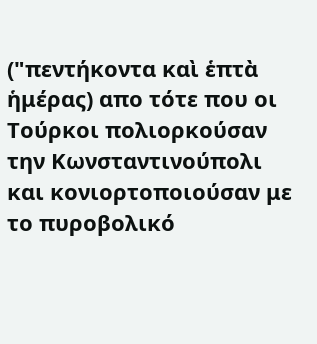("πεντήκοντα καὶ ἑπτὰ ἡμέρας) απο τότε που οι Τούρκοι πολιορκούσαν την Κωνσταντινούπολι και κονιορτοποιούσαν με το πυροβολικό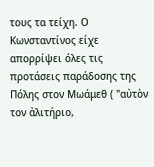τους τα τείχη. Ο Κωνσταντίνος είχε απορρίψει όλες τις προτάσεις παράδοσης της Πόλης στον Μωάμεθ ( "αὐτὸν τον ἀλιτήριο,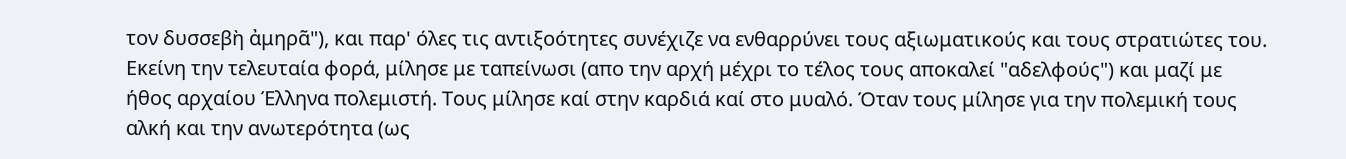τον δυσσεβὴ ἀμηρᾶ"), και παρ' όλες τις αντιξοότητες συνέχιζε να ενθαρρύνει τους αξιωματικούς και τους στρατιώτες του.
Εκείνη την τελευταία φορά, μίλησε με ταπείνωσι (απο την αρχή μέχρι το τέλος τους αποκαλεί "αδελφούς") και μαζί με ήθος αρχαίου Έλληνα πολεμιστή. Τους μίλησε καί στην καρδιά καί στο μυαλό. Όταν τους μίλησε για την πολεμική τους αλκή και την ανωτερότητα (ως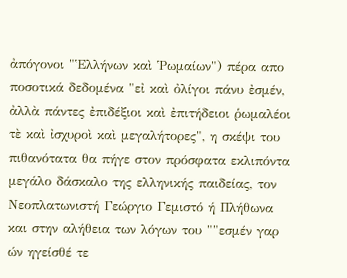ἀπόγονοι "Ἑλλήνων καὶ Ῥωμαίων") πέρα απο ποσοτικά δεδομένα "εἰ καὶ ὀλίγοι πάνυ ἐσμέν, ἀλλὰ πάντες ἐπιδέξιοι καὶ ἐπιτήδειοι ῥωμαλέοι τὲ καὶ ἰσχυροὶ καὶ μεγαλήτορες", η σκέψι του πιθανότατα θα πήγε στον πρόσφατα εκλιπόντα μεγάλο δάσκαλο της ελληνικής παιδείας, τον Νεοπλατωνιστή Γεώργιο Γεμιστό ή Πλήθωνα και στην αλήθεια των λόγων του ""εσμέν γαρ ών ηγείσθέ τε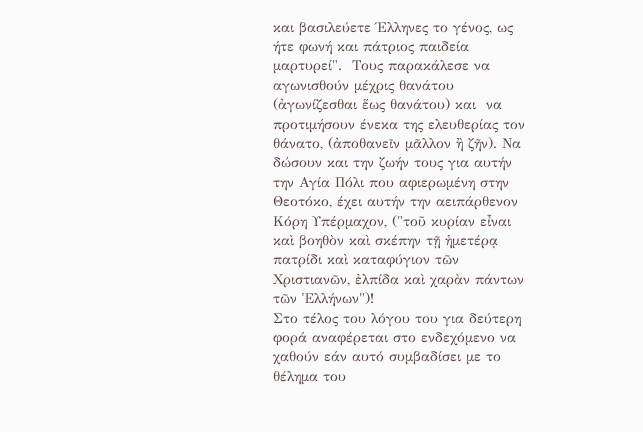και βασιλεύετε Έλληνες το γένος, ως ήτε φωνή και πάτριος παιδεία μαρτυρεί".  Τους παρακάλεσε να αγωνισθούν μέχρις θανάτου (ἀγωνίζεσθαι ἕως θανάτου) και  να προτιμήσουν ένεκα της ελευθερίας τον θάνατο, (ἀποθανεῖν μᾶλλον ἢ ζῆν). Να δώσουν και την ζωήν τους για αυτήν την Αγία Πόλι που αφιερωμένη στην Θεοτόκο, έχει αυτήν την αειπάρθενον Κόρη Υπέρμαχον, ("τοῦ κυρίαν εἶναι καὶ βοηθὸν καὶ σκέπην τῇ ἡμετέρᾳ πατρίδι καὶ καταφύγιον τῶν Χριστιανῶν, ἐλπίδα καὶ χαρὰν πάντων τῶν Ἑλλήνων")!
Στο τέλος του λόγου του για δεύτερη φορά αναφέρεται στο ενδεχόμενο να χαθούν εάν αυτό συμβαδίσει με το θέλημα του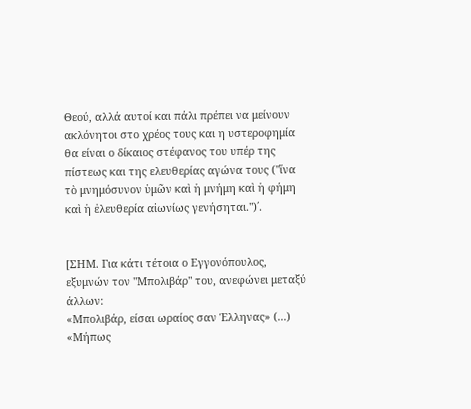Θεού, αλλά αυτοί και πάλι πρέπει να μείνουν ακλόνητοι στο χρέος τους και η υστεροφημία θα είναι ο δίκαιος στέφανος του υπέρ της πίστεως και της ελευθερίας αγώνα τους ("ἵνα τὸ μνημόσυνον ὑμῶν καὶ ἡ μνήμη καὶ ἡ φήμη καὶ ἡ ἐλευθερία αἰωνίως γενήσηται.")΄.


[ΣΗΜ. Για κάτι τέτοια ο Εγγονόπουλος, εξυμνών τον "Μπολιβάρ" του, ανεφώνει μεταξύ άλλων:
«Μπολιβάρ, είσαι ωραίος σαν Έλληνας» (...)
«Μήπως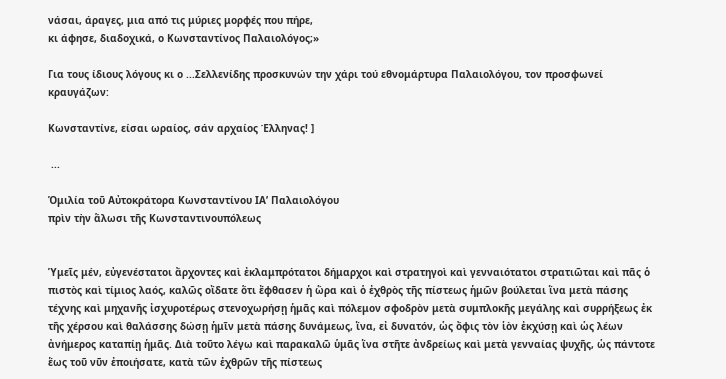νάσαι, άραγες, μια από τις μύριες μορφές που πήρε,
κι άφησε, διαδοχικά, ο Κωνσταντίνος Παλαιολόγος;»

Για τους ίδιους λόγους κι ο ...Σελλενίδης προσκυνών την χάρι τού εθνομάρτυρα Παλαιολόγου, τον προσφωνεί κραυγάζων:

Κωνσταντίνε, είσαι ωραίος, σάν αρχαίος Έλληνας! ]

 ...

Ὁμιλία τοῦ Αὐτοκράτορα Κωνσταντίνου ΙΑ’ Παλαιολόγου
πρὶν τὴν ἅλωσι τῆς Κωνσταντινουπόλεως


Ὑμεῖς μέν, εὐγενέστατοι ἄρχοντες καὶ ἐκλαμπρότατοι δήμαρχοι καὶ στρατηγοὶ καὶ γενναιότατοι στρατιῶται καὶ πᾶς ὁ πιστὸς καὶ τίμιος λαός, καλῶς οἴδατε ὅτι ἔφθασεν ἡ ὥρα καὶ ὁ ἐχθρὸς τῆς πίστεως ἡμῶν βούλεται ἵνα μετὰ πάσης τέχνης καὶ μηχανῆς ἰσχυροτέρως στενοχωρήσῃ ἡμᾶς καὶ πόλεμον σφοδρὸν μετὰ συμπλοκῆς μεγάλης καὶ συρρήξεως ἐκ τῆς χέρσου καὶ θαλάσσης δώσῃ ἡμῖν μετὰ πάσης δυνάμεως, ἵνα, εἰ δυνατόν, ὡς ὄφις τὸν ἱὸν ἐκχύσῃ καὶ ὡς λέων ἀνήμερος καταπίῃ ἡμᾶς. Διὰ τοῦτο λέγω καὶ παρακαλῶ ὑμᾶς ἵνα στῆτε ἀνδρείως καὶ μετὰ γενναίας ψυχῆς, ὡς πάντοτε ἕως τοῦ νῦν ἐποιήσατε, κατὰ τῶν ἐχθρῶν τῆς πίστεως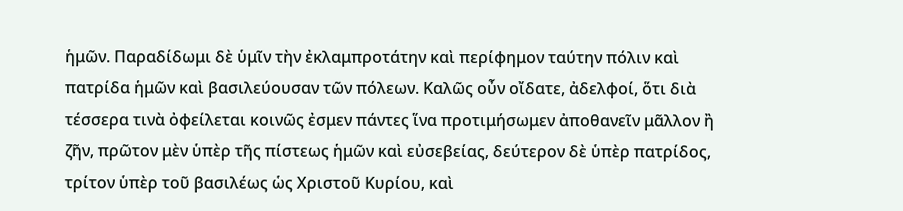ἡμῶν. Παραδίδωμι δὲ ὑμῖν τὴν ἐκλαμπροτάτην καὶ περίφημον ταύτην πόλιν καὶ πατρίδα ἡμῶν καὶ βασιλεύουσαν τῶν πόλεων. Καλῶς οὖν οἴδατε, ἀδελφοί, ὅτι διὰ τέσσερα τινὰ ὀφείλεται κοινῶς ἐσμεν πάντες ἵνα προτιμήσωμεν ἀποθανεῖν μᾶλλον ἢ ζῆν, πρῶτον μὲν ὑπὲρ τῆς πίστεως ἡμῶν καὶ εὐσεβείας, δεύτερον δὲ ὑπὲρ πατρίδος, τρίτον ὑπὲρ τοῦ βασιλέως ὡς Χριστοῦ Κυρίου, καὶ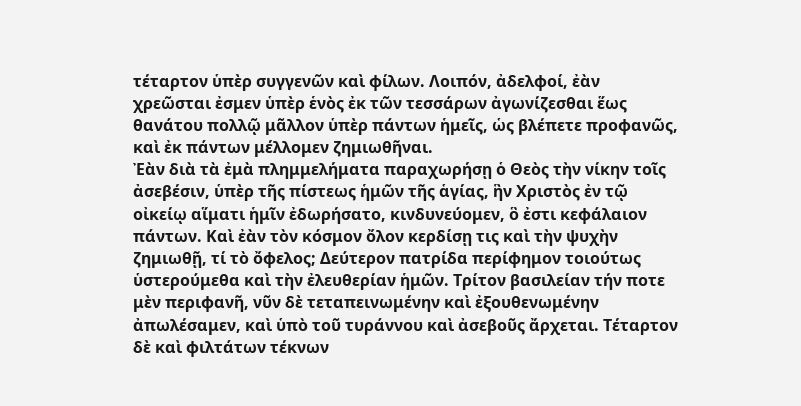τέταρτον ὑπὲρ συγγενῶν καὶ φίλων. Λοιπόν, ἀδελφοί, ἐὰν χρεῶσται ἐσμεν ὑπὲρ ἑνὸς ἐκ τῶν τεσσάρων ἀγωνίζεσθαι ἕως θανάτου πολλῷ μᾶλλον ὑπὲρ πάντων ἡμεῖς, ὡς βλέπετε προφανῶς, καὶ ἐκ πάντων μέλλομεν ζημιωθῆναι.
Ἐὰν διὰ τὰ ἐμὰ πλημμελήματα παραχωρήσῃ ὁ Θεὸς τὴν νίκην τοῖς ἀσεβέσιν, ὑπὲρ τῆς πίστεως ἡμῶν τῆς ἁγίας, ἣν Χριστὸς ἐν τῷ οἰκείῳ αἵματι ἡμῖν ἐδωρήσατο, κινδυνεύομεν, ὃ ἐστι κεφάλαιον πάντων. Καὶ ἐὰν τὸν κόσμον ὄλον κερδίσῃ τις καὶ τὴν ψυχὴν ζημιωθῇ, τί τὸ ὄφελος; Δεύτερον πατρίδα περίφημον τοιούτως ὑστερούμεθα καὶ τὴν ἐλευθερίαν ἡμῶν. Τρίτον βασιλείαν τήν ποτε μὲν περιφανῆ, νῦν δὲ τεταπεινωμένην καὶ ἐξουθενωμένην ἀπωλέσαμεν, καὶ ὑπὸ τοῦ τυράννου καὶ ἀσεβοῦς ἄρχεται. Τέταρτον δὲ καὶ φιλτάτων τέκνων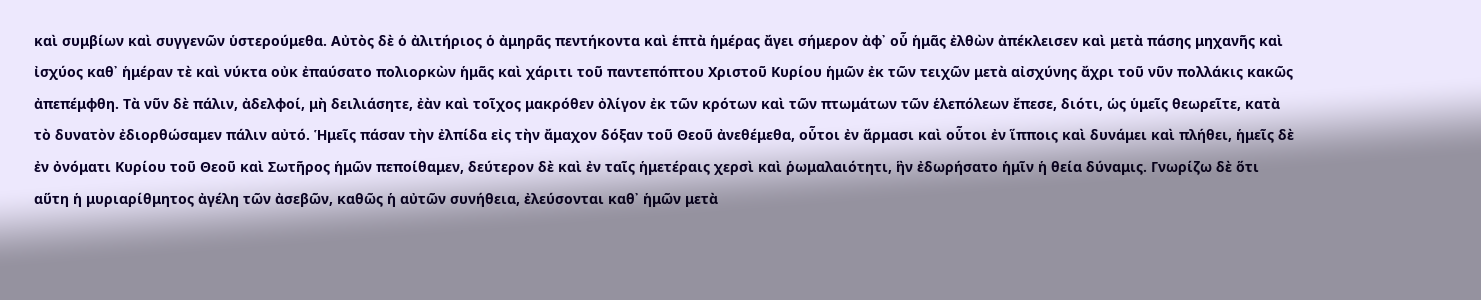καὶ συμβίων καὶ συγγενῶν ὑστερούμεθα. Αὐτὸς δὲ ὁ ἀλιτήριος ὁ ἀμηρᾶς πεντήκοντα καὶ ἑπτὰ ἡμέρας ἄγει σήμερον ἀφ᾿ οὗ ἡμᾶς ἐλθὼν ἀπέκλεισεν καὶ μετὰ πάσης μηχανῆς καὶ ἰσχύος καθ᾿ ἡμέραν τὲ καὶ νύκτα οὐκ ἐπαύσατο πολιορκὼν ἡμᾶς καὶ χάριτι τοῦ παντεπόπτου Χριστοῦ Κυρίου ἡμῶν ἐκ τῶν τειχῶν μετὰ αἰσχύνης ἄχρι τοῦ νῦν πολλάκις κακῶς ἀπεπέμφθη. Τὰ νῦν δὲ πάλιν, ἀδελφοί, μὴ δειλιάσητε, ἐὰν καὶ τοῖχος μακρόθεν ὀλίγον ἐκ τῶν κρότων καὶ τῶν πτωμάτων τῶν ἑλεπόλεων ἔπεσε, διότι, ὡς ὑμεῖς θεωρεῖτε, κατὰ τὸ δυνατὸν ἐδιορθώσαμεν πάλιν αὐτό. Ἡμεῖς πάσαν τὴν ἐλπίδα εἰς τὴν ἄμαχον δόξαν τοῦ Θεοῦ ἀνεθέμεθα, οὗτοι ἐν ἅρμασι καὶ οὗτοι ἐν ἵπποις καὶ δυνάμει καὶ πλήθει, ἡμεῖς δὲ ἐν ὀνόματι Κυρίου τοῦ Θεοῦ καὶ Σωτῆρος ἡμῶν πεποίθαμεν, δεύτερον δὲ καὶ ἐν ταῖς ἡμετέραις χερσὶ καὶ ῥωμαλαιότητι, ἣν ἐδωρήσατο ἡμῖν ἡ θεία δύναμις. Γνωρίζω δὲ ὅτι αὕτη ἡ μυριαρίθμητος ἀγέλη τῶν ἀσεβῶν, καθῶς ἡ αὐτῶν συνήθεια, ἐλεύσονται καθ᾿ ἡμῶν μετὰ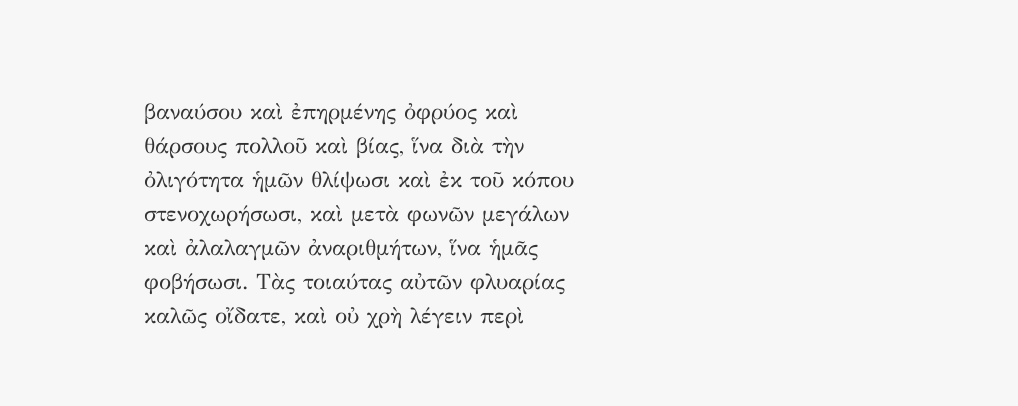βαναύσου καὶ ἐπηρμένης ὀφρύος καὶ θάρσους πολλοῦ καὶ βίας, ἵνα διὰ τὴν ὀλιγότητα ἡμῶν θλίψωσι καὶ ἐκ τοῦ κόπου στενοχωρήσωσι, καὶ μετὰ φωνῶν μεγάλων καὶ ἀλαλαγμῶν ἀναριθμήτων, ἵνα ἡμᾶς φοβήσωσι. Τὰς τοιαύτας αὐτῶν φλυαρίας καλῶς οἴδατε, καὶ οὐ χρὴ λέγειν περὶ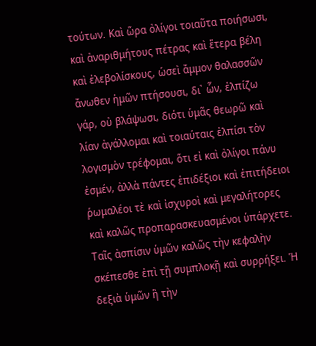τούτων. Καὶ ὥρα ὀλίγοι τοιαῦτα ποιήσωσι, καὶ ἀναριθμήτους πέτρας καὶ ἕτερα βέλη καὶ ἐλεβολίσκους, ὡσεὶ ἄμμον θαλασσῶν ἄνωθεν ἡμῶν πτήσουσι, δι᾿ ὧν, ἐλπίζω γάρ, οὐ βλάψωσι, διότι ὑμᾶς θεωρῶ καὶ λίαν ἀγάλλομαι καὶ τοιαύταις ἐλπίσι τὸν λογισμὸν τρέφομαι, ὅτι εἰ καὶ ὀλίγοι πάνυ ἐσμέν, ἀλλὰ πάντες ἐπιδέξιοι καὶ ἐπιτήδειοι ῥωμαλέοι τὲ καὶ ἰσχυροὶ καὶ μεγαλήτορες καὶ καλῶς προπαρασκευασμένοι ὑπάρχετε. Ταῖς ἀσπίσιν ὑμῶν καλῶς τὴν κεφαλὴν σκέπεσθε ἐπὶ τῇ συμπλοκῇ καὶ συρρήξει. Ἡ δεξιὰ ὑμῶν ἣ τὴν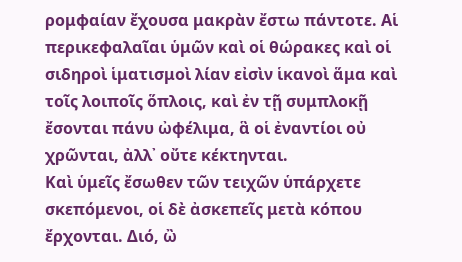ρομφαίαν ἔχουσα μακρὰν ἔστω πάντοτε. Αἱ περικεφαλαῖαι ὑμῶν καὶ οἱ θώρακες καὶ οἱ σιδηροὶ ἱματισμοὶ λίαν εἰσὶν ἱκανοὶ ἅμα καὶ τοῖς λοιποῖς ὅπλοις, καὶ ἐν τῇ συμπλοκῇ ἔσονται πάνυ ὠφέλιμα, ἃ οἱ ἐναντίοι οὐ χρῶνται, ἀλλ᾿ οὔτε κέκτηνται.
Καὶ ὑμεῖς ἔσωθεν τῶν τειχῶν ὑπάρχετε σκεπόμενοι, οἱ δὲ ἀσκεπεῖς μετὰ κόπου ἔρχονται. Διό, ὢ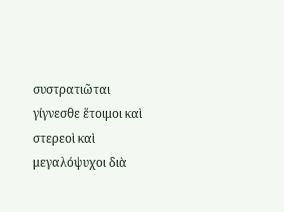συστρατιῶται γίγνεσθε ἕτοιμοι καὶ στερεοὶ καὶ μεγαλόψυχοι διὰ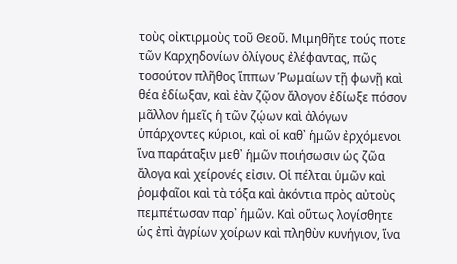τοὺς οἰκτιρμοὺς τοῦ Θεοῦ. Μιμηθῆτε τούς ποτε τῶν Καρχηδονίων ὀλίγους ἐλέφαντας, πῶς τοσούτον πλῆθος ἵππων Ῥωμαίων τῇ φωνῇ καὶ θέα ἐδίωξαν, καὶ ἐὰν ζῷον ἄλογον ἐδίωξε πόσον μᾶλλον ἡμεῖς ἡ τῶν ζῴων καὶ ἀλόγων ὑπάρχοντες κύριοι, καὶ οἱ καθ᾿ ἡμῶν ἐρχόμενοι ἵνα παράταξιν μεθ᾿ ἡμῶν ποιήσωσιν ὡς ζῶα ἄλογα καὶ χείρονές εἰσιν. Οἱ πέλται ὑμῶν καὶ ῥομφαῖοι καὶ τὰ τόξα καὶ ἀκόντια πρὸς αὐτοὺς πεμπέτωσαν παρ᾿ ἡμῶν. Καὶ οὕτως λογίσθητε ὡς ἐπὶ ἀγρίων χοίρων καὶ πληθὺν κυνήγιον, ἵνα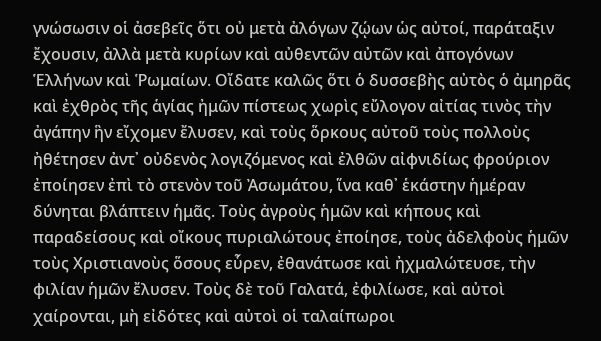γνώσωσιν οἱ ἀσεβεῖς ὅτι οὐ μετὰ ἀλόγων ζῴων ὡς αὐτοί, παράταξιν ἔχουσιν, ἀλλὰ μετὰ κυρίων καὶ αὐθεντῶν αὐτῶν καὶ ἀπογόνων Ἑλλήνων καὶ Ῥωμαίων. Οἴδατε καλῶς ὅτι ὁ δυσσεβὴς αὐτὸς ὁ ἀμηρᾶς καὶ ἐχθρὸς τῆς ἁγίας ἠμῶν πίστεως χωρὶς εὔλογον αἰτίας τινὸς τὴν ἀγάπην ἣν εἴχομεν ἔλυσεν, καὶ τοὺς ὅρκους αὐτοῦ τοὺς πολλοὺς ἠθέτησεν ἀντ᾿ οὐδενὸς λογιζόμενος καὶ ἐλθῶν αἰφνιδίως φρούριον ἐποίησεν ἐπὶ τὸ στενὸν τοῦ Ἀσωμάτου, ἵνα καθ᾿ ἑκάστην ἡμέραν δύνηται βλάπτειν ἡμᾶς. Τοὺς ἀγροὺς ἡμῶν καὶ κήπους καὶ παραδείσους καὶ οἴκους πυριαλώτους ἐποίησε, τοὺς ἀδελφοὺς ἡμῶν τοὺς Χριστιανοὺς ὅσους εὗρεν, ἐθανάτωσε καὶ ἠχμαλώτευσε, τὴν φιλίαν ἡμῶν ἔλυσεν. Τοὺς δὲ τοῦ Γαλατά, ἐφιλίωσε, καὶ αὐτοὶ χαίρονται, μὴ εἰδότες καὶ αὐτοὶ οἱ ταλαίπωροι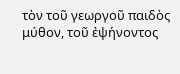τὸν τοῦ γεωργοῦ παιδὸς μύθον, τοῦ ἐψήνοντος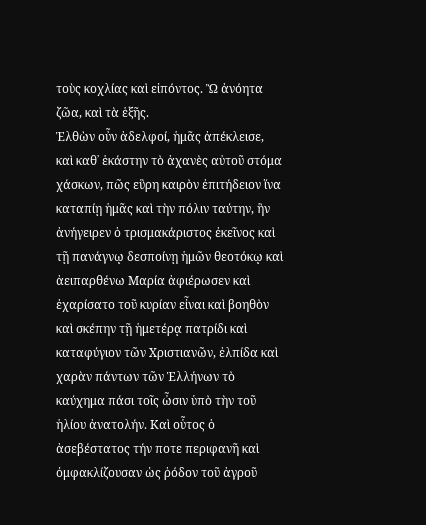τοὺς κοχλίας καὶ εἰπόντος. Ὢ ἀνόητα ζῶα, καὶ τὰ ἑξῆς.
Ἐλθὼν οὖν ἀδελφοί, ἡμᾶς ἀπέκλεισε, καὶ καθ᾿ ἑκάστην τὸ ἀχανὲς αὐτοῦ στόμα χάσκων, πῶς εὓρη καιρὸν ἐπιτήδειον ἵνα καταπίῃ ἡμᾶς καὶ τὴν πόλιν ταύτην, ἣν ἀνήγειρεν ὁ τρισμακάριστος ἐκεῖνος καὶ τῇ πανάγνῳ δεσποίνῃ ἡμῶν θεοτόκῳ καὶ ἀειπαρθένω Μαρία ἀφιέρωσεν καὶ ἐχαρίσατο τοῦ κυρίαν εἶναι καὶ βοηθὸν καὶ σκέπην τῇ ἡμετέρᾳ πατρίδι καὶ καταφύγιον τῶν Χριστιανῶν, ἐλπίδα καὶ χαρὰν πάντων τῶν Ἑλλήνων τὸ καύχημα πάσι τοῖς ὦσιν ὑπὸ τὴν τοῦ ἡλίου ἀνατολήν. Καὶ οὗτος ὁ ἀσεβέστατος τήν ποτε περιφανῆ καὶ ὀμφακλίζουσαν ὡς ῥόδον τοῦ ἀγροῦ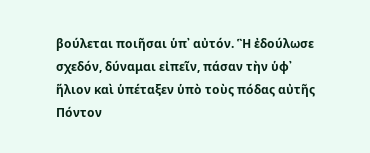βούλεται ποιῆσαι ὑπ᾿ αὐτόν. Ἣ ἐδούλωσε σχεδόν, δύναμαι εἰπεῖν, πάσαν τὴν ὑφ᾿ ἥλιον καὶ ὑπέταξεν ὑπὸ τοὺς πόδας αὐτῆς Πόντον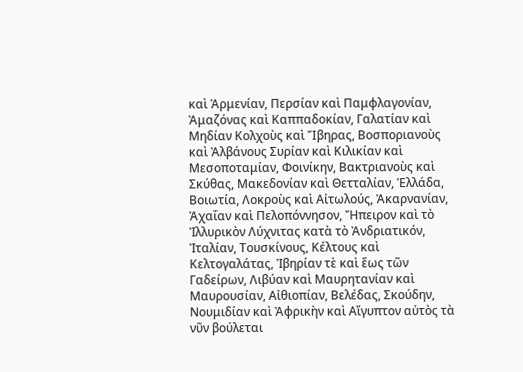καὶ Ἀρμενίαν, Περσίαν καὶ Παμφλαγονίαν, Ἀμαζόνας καὶ Καππαδοκίαν, Γαλατίαν καὶ Μηδίαν Κολχοὺς καὶ Ἴβηρας, Βοσποριανοὺς καὶ Ἀλβάνους Συρίαν καὶ Κιλικίαν καὶ Μεσοποταμίαν, Φοινίκην, Βακτριανοὺς καὶ Σκύθας, Μακεδονίαν καὶ Θετταλίαν, Ἑλλάδα, Βοιωτία, Λοκροὺς καὶ Αἰτωλούς, Ἀκαρνανίαν, Ἀχαΐαν καὶ Πελοπόννησον, Ἤπειρον καὶ τὸ Ἰλλυρικὸν Λύχνιτας κατὰ τὸ Ἀνδριατικόν, Ἰταλίαν, Τουσκίνους, Κέλτους καὶ Κελτογαλάτας, Ἰβηρίαν τὲ καὶ ἕως τῶν Γαδείρων, Λιβύαν καὶ Μαυρητανίαν καὶ Μαυρουσίαν, Αἰθιοπίαν, Βελέδας, Σκούδην, Νουμιδίαν καὶ Ἀφρικὴν καὶ Αἴγυπτον αὐτὸς τὰ νῦν βούλεται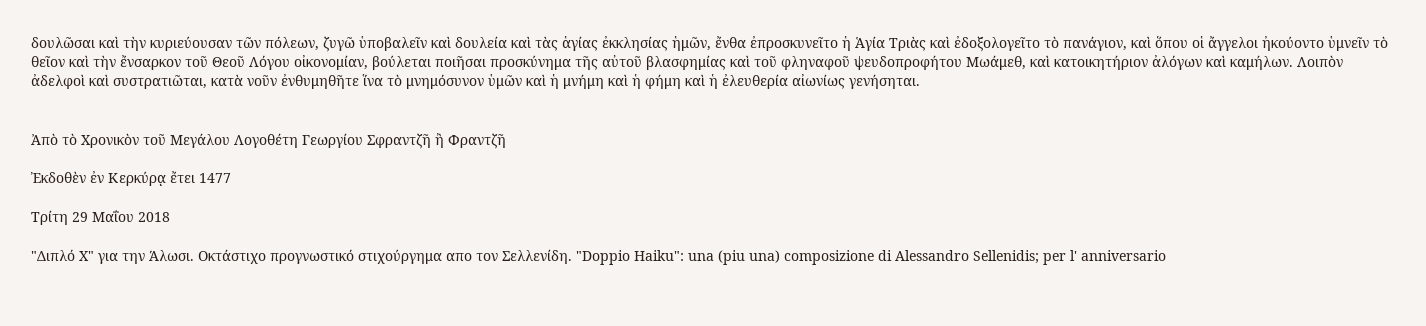δουλῶσαι καὶ τὴν κυριεύουσαν τῶν πόλεων, ζυγῶ ὑποβαλεῖν καὶ δουλεία καὶ τὰς ἁγίας ἐκκλησίας ἡμῶν, ἔνθα ἐπροσκυνεῖτο ἡ Ἁγία Τριὰς καὶ ἐδοξολογεῖτο τὸ πανάγιον, καὶ ὅπου οἱ ἄγγελοι ἠκούοντο ὑμνεῖν τὸ θεῖον καὶ τὴν ἔνσαρκον τοῦ Θεοῦ Λόγου οἰκονομίαν, βούλεται ποιῆσαι προσκύνημα τῆς αὐτοῦ βλασφημίας καὶ τοῦ φληναφοῦ ψευδοπροφήτου Μωάμεθ, καὶ κατοικητήριον ἀλόγων καὶ καμήλων. Λοιπὸν ἀδελφοὶ καὶ συστρατιῶται, κατὰ νοῦν ἐνθυμηθῆτε ἵνα τὸ μνημόσυνον ὑμῶν καὶ ἡ μνήμη καὶ ἡ φήμη καὶ ἡ ἐλευθερία αἰωνίως γενήσηται.


Ἀπὸ τὸ Χρονικὸν τοῦ Μεγάλου Λογοθέτη Γεωργίου Σφραντζῆ ἢ Φραντζῆ

Ἐκδοθὲν ἐν Κερκύρᾳ ἔτει 1477

Τρίτη 29 Μαΐου 2018

"Διπλό Χ" για την Άλωσι. Οκτάστιχο προγνωστικό στιχούργημα απο τον Σελλενίδη. "Doppio Haiku": una (piu una) composizione di Alessandro Sellenidis; per l' anniversario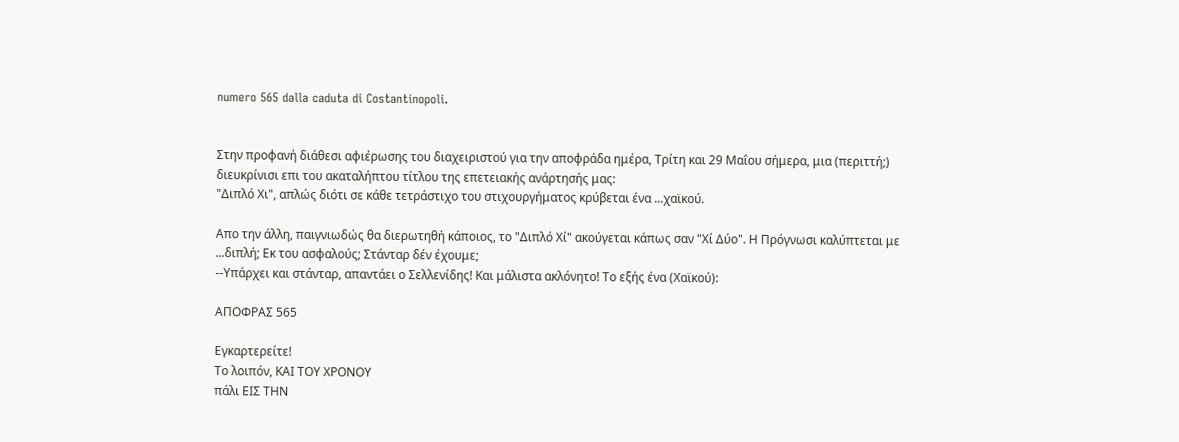numero 565 dalla caduta di Costantinopoli.


Στην προφανή διάθεσι αφιέρωσης του διαχειριστού για την αποφράδα ημέρα, Τρίτη και 29 Μαΐου σήμερα, μια (περιττή;) διευκρίνισι επι του ακαταλήπτου τίτλου της επετειακής ανάρτησής μας:
"Διπλό Χι", απλώς διότι σε κάθε τετράστιχο του στιχουργήματος κρύβεται ένα ...χαϊκού.

Απο την άλλη, παιγνιωδώς θα διερωτηθή κάποιος, το "Διπλό Χί" ακούγεται κάπως σαν "Χί Δύο". Η Πρόγνωσι καλύπτεται με ...διπλή; Εκ του ασφαλούς; Στάνταρ δέν έχουμε;
--Υπάρχει και στάνταρ, απαντάει ο Σελλενίδης! Και μάλιστα ακλόνητο! Το εξής ένα (Χαϊκού):

ΑΠΟΦΡΑΣ 565

Εγκαρτερείτε!
Το λοιπόν, ΚΑΙ ΤΟΥ ΧΡΟΝΟΥ
πάλι ΕΙΣ ΤΗΝ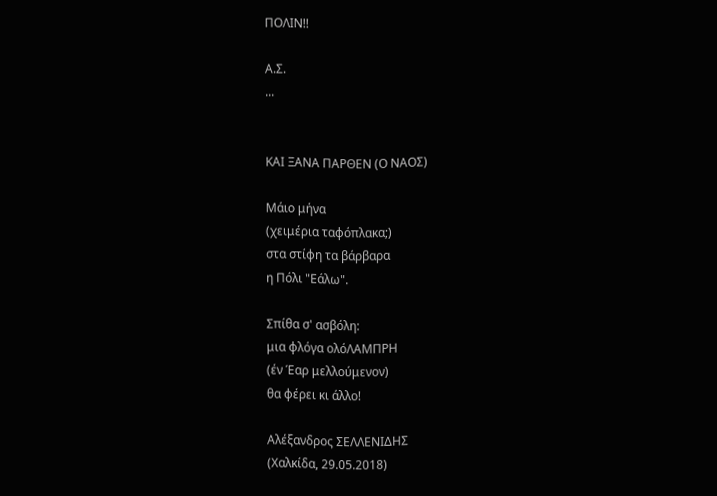ΠΟΛΙΝ!!

Α.Σ.
...


ΚΑΙ ΞΑΝΑ ΠΑΡΘΕΝ (Ο ΝΑΟΣ)

Μάιο μήνα
(χειμέρια ταφόπλακα;)
στα στίφη τα βάρβαρα
η Πόλι "Εάλω".

Σπίθα σ' ασβόλη:
μια φλόγα ολόΛΑΜΠΡΗ
(έν Έαρ μελλούμενον)
θα φέρει κι άλλο!

Αλέξανδρος ΣΕΛΛΕΝΙΔΗΣ
(Χαλκίδα, 29.05.2018)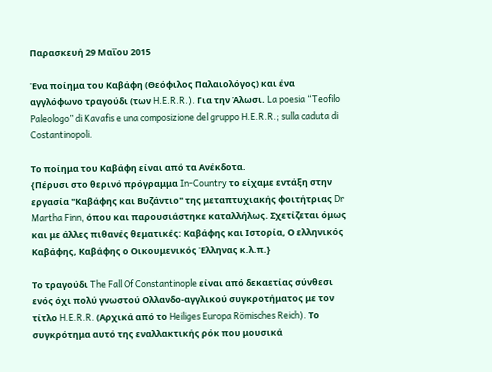Παρασκευή 29 Μαΐου 2015

Ένα ποίημα του Καβάφη (Θεόφιλος Παλαιολόγος) και ένα αγγλόφωνο τραγούδι (των H.E.R.R.). Για την Άλωσι. La poesia “Teofilo Paleologo” di Kavafis e una composizione del gruppo H.E.R.R.; sulla caduta di Costantinopoli.

Το ποίημα του Καβάφη είναι από τα Ανέκδοτα.
{Πέρυσι στο θερινό πρόγραμμα In-Country το είχαμε εντάξη στην εργασία "Καβάφης και Βυζάντιο" της μεταπτυχιακής φοιτήτριας Dr Martha Finn, όπου και παρουσιάστηκε καταλλήλως. Σχετίζεται όμως και με άλλες πιθανές θεματικές: Καβάφης και Ιστορία, Ο ελληνικός Καβάφης, Καβάφης ο Οικουμενικός Έλληνας κ.λ.π.}

Το τραγούδι The Fall Of Constantinople είναι από δεκαετίας σύνθεσι ενός όχι πολύ γνωστού Ολλανδο-αγγλικού συγκροτήματος με τον τίτλο H.E.R.R. (Αρχικά από το Heiliges Europa Römisches Reich). Το συγκρότημα αυτό της εναλλακτικής ρόκ που μουσικά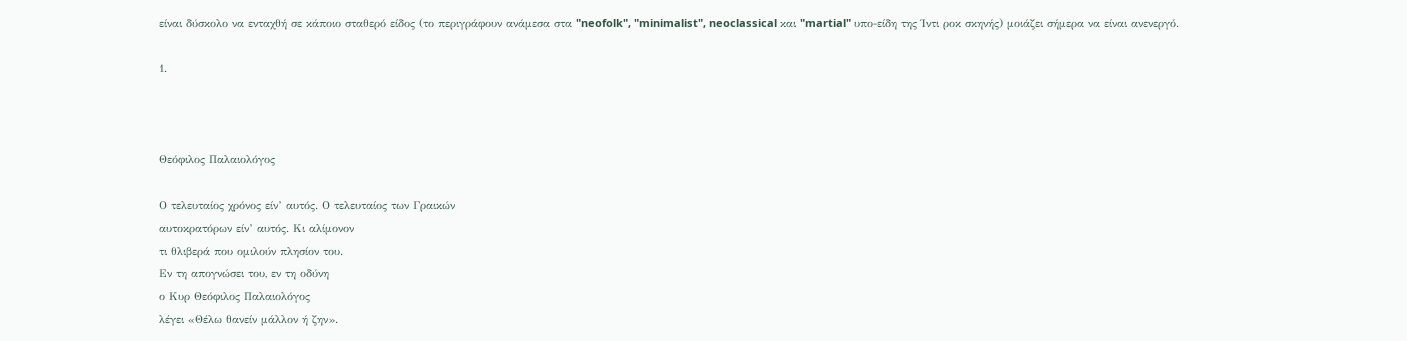είναι δύσκολο να ενταχθή σε κάποιο σταθερό είδος (το περιγράφουν ανάμεσα στα "neofolk", "minimalist", neoclassical και "martial" υπο-είδη της Ίντι ροκ σκηνής) μοιάζει σήμερα να είναι ανενεργό.

1.



Θεόφιλος Παλαιολόγος

Ο τελευταίος χρόνος είν’ αυτός. Ο τελευταίος των Γραικών
αυτοκρατόρων είν’ αυτός. Κι αλίμονον
τι θλιβερά που ομιλούν πλησίον του.
Εν τη απογνώσει του, εν τη οδύνη
ο Κυρ Θεόφιλος Παλαιολόγος
λέγει «Θέλω θανείν μάλλον ή ζην».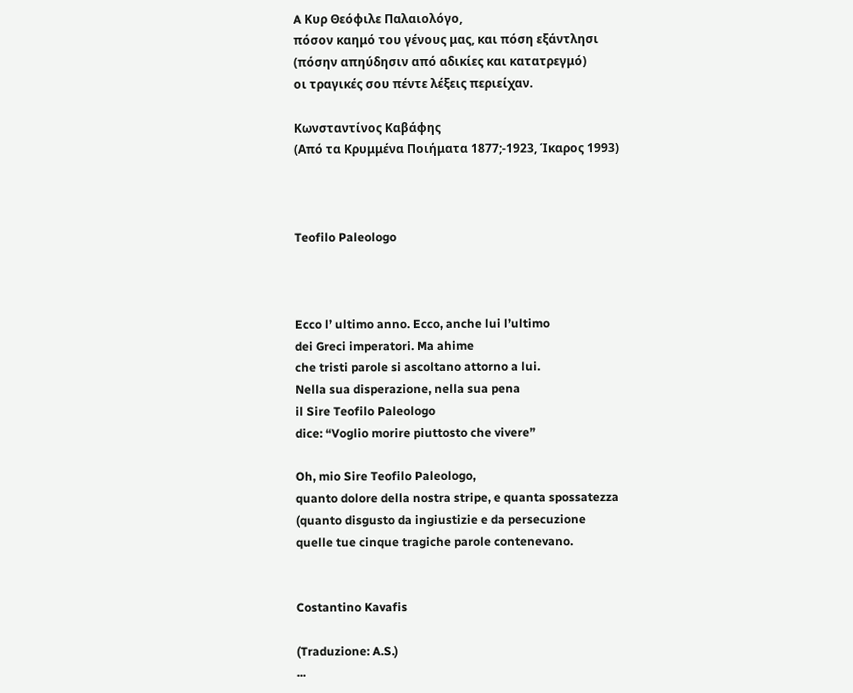A Κυρ Θεόφιλε Παλαιολόγο,
πόσον καημό του γένους μας, και πόση εξάντλησι
(πόσην απηύδησιν από αδικίες και κατατρεγμό)
οι τραγικές σου πέντε λέξεις περιείχαν.

Κωνσταντίνος Καβάφης
(Από τα Κρυμμένα Ποιήματα 1877;-1923, Ίκαρος 1993)



Teofilo Paleologo



Ecco l’ ultimo anno. Ecco, anche lui l’ultimo
dei Greci imperatori. Ma ahime
che tristi parole si ascoltano attorno a lui.
Nella sua disperazione, nella sua pena
il Sire Teofilo Paleologo
dice: “Voglio morire piuttosto che vivere”

Oh, mio Sire Teofilo Paleologo,
quanto dolore della nostra stripe, e quanta spossatezza
(quanto disgusto da ingiustizie e da persecuzione
quelle tue cinque tragiche parole contenevano.


Costantino Kavafis

(Traduzione: A.S.)
...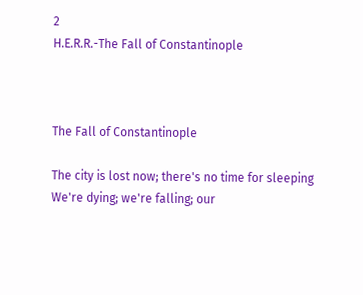2
H.E.R.R.-The Fall of Constantinople



The Fall of Constantinople

The city is lost now; there's no time for sleeping
We're dying; we're falling; our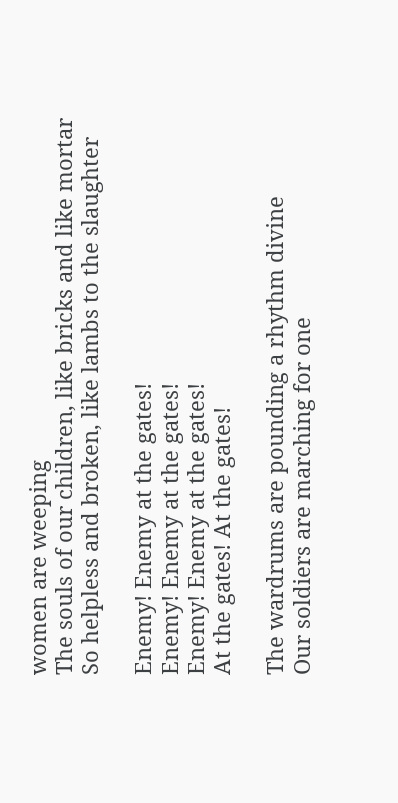women are weeping
The souls of our children, like bricks and like mortar
So helpless and broken, like lambs to the slaughter

Enemy! Enemy at the gates!
Enemy! Enemy at the gates!
Enemy! Enemy at the gates!
At the gates! At the gates!

The wardrums are pounding a rhythm divine
Our soldiers are marching for one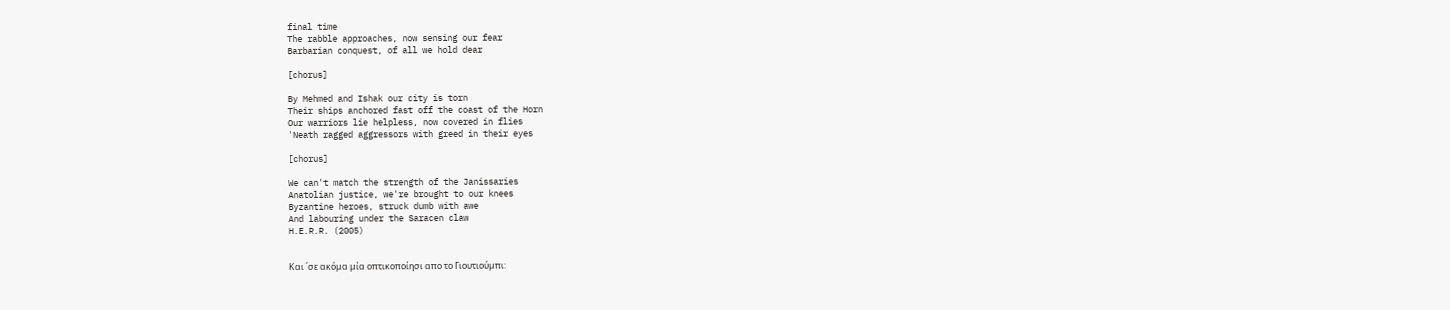final time
The rabble approaches, now sensing our fear
Barbarian conquest, of all we hold dear

[chorus]

By Mehmed and Ishak our city is torn
Their ships anchored fast off the coast of the Horn
Our warriors lie helpless, now covered in flies
'Neath ragged aggressors with greed in their eyes

[chorus]

We can't match the strength of the Janissaries
Anatolian justice, we're brought to our knees
Byzantine heroes, struck dumb with awe
And labouring under the Saracen claw
H.E.R.R. (2005)


Και ΄σε ακόμα μία οπτικοποίησι απο το Γιουτιούμπι: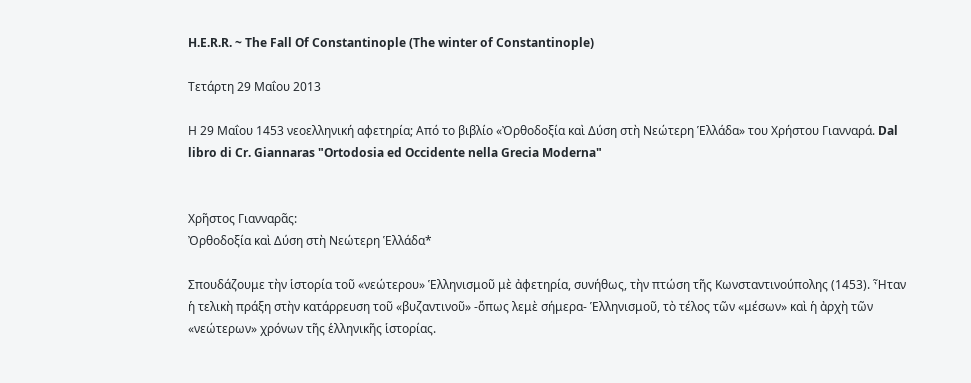H.E.R.R. ~ The Fall Of Constantinople (The winter of Constantinople)

Τετάρτη 29 Μαΐου 2013

Η 29 Μαΐου 1453 νεοελληνική αφετηρία; Από το βιβλίο «Ὀρθοδοξία καὶ Δύση στὴ Νεώτερη Ἑλλάδα» του Χρήστου Γιανναρά. Dal libro di Cr. Giannaras "Ortodosia ed Occidente nella Grecia Moderna"


Χρῆστος Γιανναρᾶς:
Ὀρθοδοξία καὶ Δύση στὴ Νεώτερη Ἑλλάδα*

Σπουδάζουμε τὴν ἱστορία τοῦ «νεώτερου» Ἑλληνισμοῦ μὲ ἀφετηρία, συνήθως, τὴν πτώση τῆς Κωνσταντινούπολης (1453). Ἦταν ἡ τελικὴ πράξη στὴν κατάρρευση τοῦ «βυζαντινοῦ» -ὅπως λεμὲ σήμερα- Ἑλληνισμοῦ, τὸ τέλος τῶν «μέσων» καὶ ἡ ἀρχὴ τῶν «νεώτερων» χρόνων τῆς ἑλληνικῆς ἱστορίας.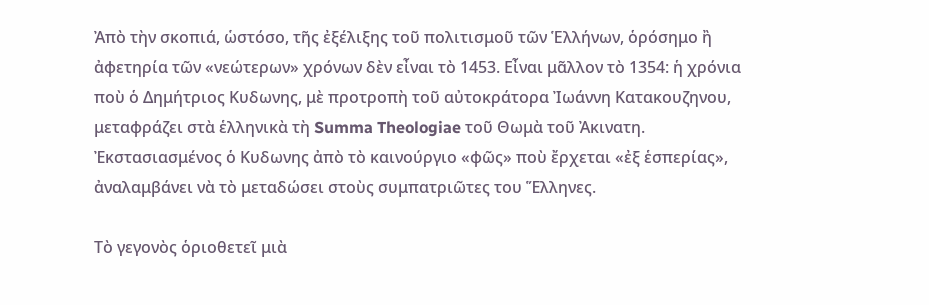Ἀπὸ τὴν σκοπιά, ὡστόσο, τῆς ἐξέλιξης τοῦ πολιτισμοῦ τῶν Ἑλλήνων, ὁρόσημο ἢ ἀφετηρία τῶν «νεώτερων» χρόνων δὲν εἶναι τὸ 1453. Εἶναι μᾶλλον τὸ 1354: ἡ χρόνια ποὺ ὁ Δημήτριος Κυδωνης, μὲ προτροπὴ τοῦ αὐτοκράτορα Ἰωάννη Κατακουζηνου, μεταφράζει στὰ ἑλληνικὰ τὴ Summa Theologiae τοῦ Θωμὰ τοῦ Ἀκινατη. Ἐκστασιασμένος ὁ Κυδωνης ἀπὸ τὸ καινούργιο «φῶς» ποὺ ἔρχεται «ἐξ ἑσπερίας», ἀναλαμβάνει νὰ τὸ μεταδώσει στοὺς συμπατριῶτες του Ἕλληνες.

Τὸ γεγονὸς ὁριοθετεῖ μιὰ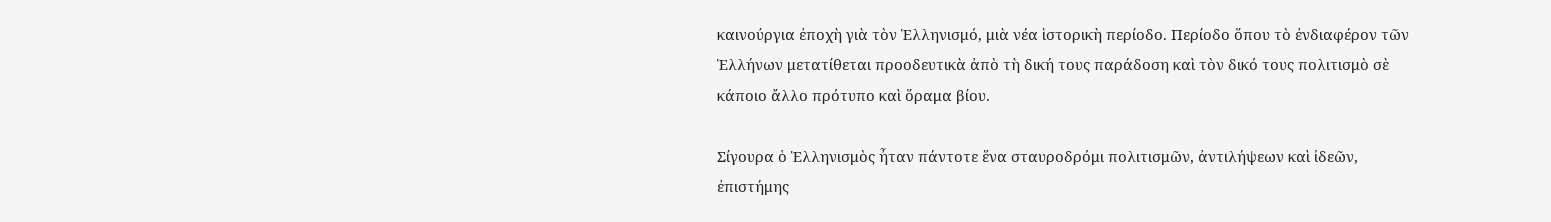καινούργια ἐποχὴ γιὰ τὸν Ἑλληνισμό, μιὰ νέα ἱστορικὴ περίοδο. Περίοδο ὅπου τὸ ἐνδιαφέρον τῶν Ἑλλήνων μετατίθεται προοδευτικὰ ἀπὸ τὴ δική τους παράδοση καὶ τὸν δικό τους πολιτισμὸ σὲ κάποιο ἄλλο πρότυπο καὶ ὅραμα βίου.

Σίγουρα ὁ Ἑλληνισμὸς ἦταν πάντοτε ἕνα σταυροδρόμι πολιτισμῶν, ἀντιλήψεων καὶ ἰδεῶν, ἐπιστήμης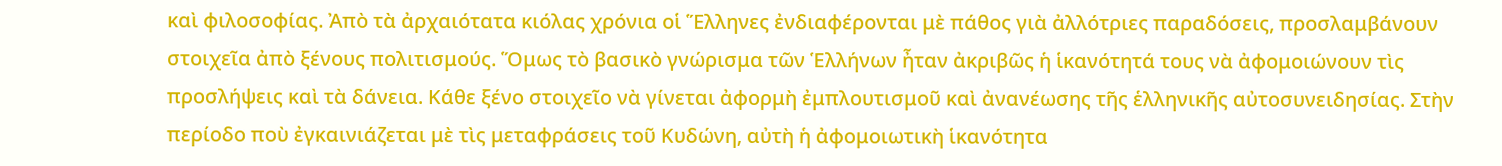καὶ φιλοσοφίας. Ἀπὸ τὰ ἀρχαιότατα κιόλας χρόνια οἱ Ἕλληνες ἐνδιαφέρονται μὲ πάθος γιὰ ἀλλότριες παραδόσεις, προσλαμβάνουν στοιχεῖα ἀπὸ ξένους πολιτισμούς. Ὅμως τὸ βασικὸ γνώρισμα τῶν Ἑλλήνων ἦταν ἀκριβῶς ἡ ἱκανότητά τους νὰ ἀφομοιώνουν τὶς προσλήψεις καὶ τὰ δάνεια. Κάθε ξένο στοιχεῖο νὰ γίνεται ἀφορμὴ ἐμπλουτισμοῦ καὶ ἀνανέωσης τῆς ἑλληνικῆς αὐτοσυνειδησίας. Στὴν περίοδο ποὺ ἐγκαινιάζεται μὲ τὶς μεταφράσεις τοῦ Κυδώνη, αὐτὴ ἡ ἀφομοιωτικὴ ἱκανότητα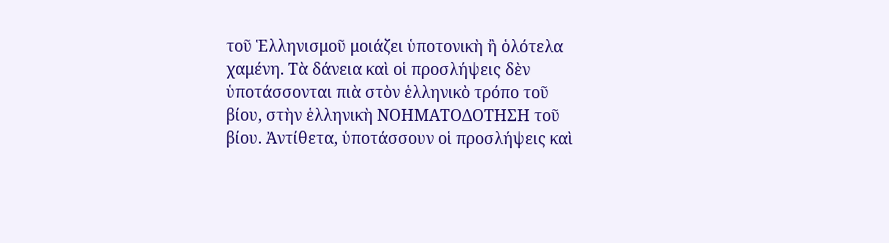τοῦ Ἑλληνισμοῦ μοιάζει ὑποτονικὴ ἢ ὁλότελα χαμένη. Τὰ δάνεια καὶ οἱ προσλήψεις δὲν ὑποτάσσονται πιὰ στὸν ἑλληνικὸ τρόπο τοῦ βίου, στὴν ἑλληνικὴ ΝΟΗΜΑΤΟΔΟΤΗΣΗ τοῦ βίου. Ἀντίθετα, ὑποτάσσουν οἱ προσλήψεις καὶ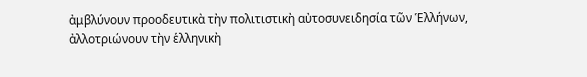ἀμβλύνουν προοδευτικὰ τὴν πολιτιστικὴ αὐτοσυνειδησία τῶν Ἑλλήνων, ἀλλοτριώνουν τὴν ἑλληνικὴ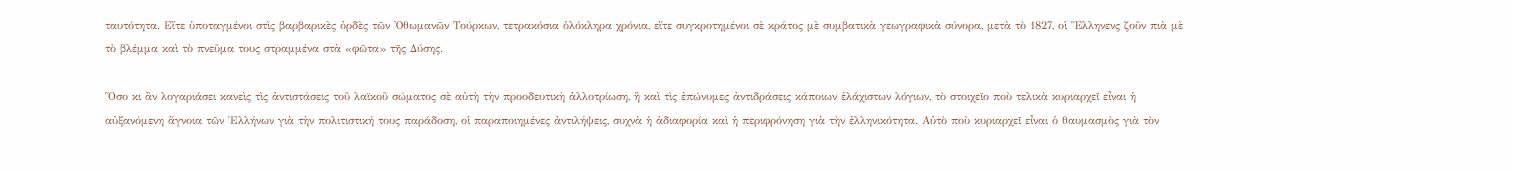ταυτότητα. Εἴτε ὑποταγμένοι στὶς βαρβαρικὲς ὀρδὲς τῶν Ὀθωμανῶν Τούρκων, τετρακόσια ὁλόκληρα χρόνια, εἴτε συγκροτημένοι σὲ κράτος μὲ συμβατικὰ γεωγραφικὰ σύνορα, μετὰ τὸ 1827, οἱ Ἕλληνενς ζοῦν πιὰ μὲ τὸ βλέμμα καὶ τὸ πνεῦμα τους στραμμένα στὰ «φῶτα» τῆς Δύσης.

Ὅσο κι ἂν λογαριάσει κανεὶς τὶς ἀντιστάσεις τοῦ λαϊκοῦ σώματος σὲ αὐτὴ τὴν προοδευτικὴ ἀλλοτρίωση, ἢ καὶ τὶς ἐπώνυμες ἀντιδράσεις κάποιων ἐλάχιστων λόγιων, τὸ στοιχεῖο ποὺ τελικὰ κυριαρχεῖ εἶναι ἡ αὐξανόμενη ἄγνοια τῶν Ἑλλήνων γιὰ τὴν πολιτιστική τους παράδοση, οἱ παραποιημένες ἀντιλήψεις, συχνὰ ἡ ἀδιαφορία καὶ ἡ περιφρόνηση γιὰ τὴν ἑλληνικότητα. Αὐτὸ ποὺ κυριαρχεῖ εἶναι ὁ θαυμασμὸς γιὰ τὸν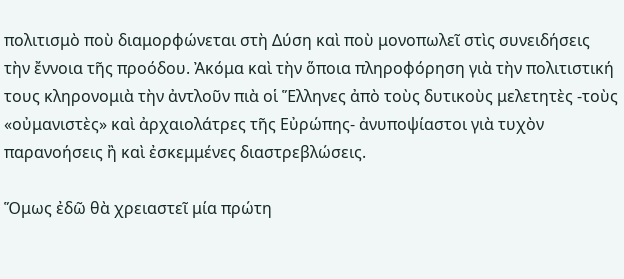πολιτισμὸ ποὺ διαμορφώνεται στὴ Δύση καὶ ποὺ μονοπωλεῖ στὶς συνειδήσεις τὴν ἔννοια τῆς προόδου. Ἀκόμα καὶ τὴν ὅποια πληροφόρηση γιὰ τὴν πολιτιστική τους κληρονομιὰ τὴν ἀντλοῦν πιὰ οἱ Ἕλληνες ἀπὸ τοὺς δυτικοὺς μελετητὲς -τοὺς «οὐμανιστὲς» καὶ ἀρχαιολάτρες τῆς Εὐρώπης- ἀνυποψίαστοι γιὰ τυχὸν παρανοήσεις ἢ καὶ ἐσκεμμένες διαστρεβλώσεις.

Ὅμως ἐδῶ θὰ χρειαστεῖ μία πρώτη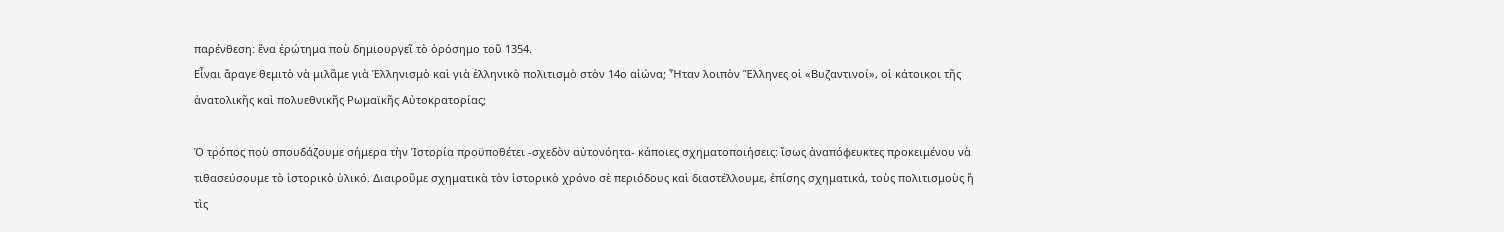παρένθεση: ἕνα ἐρώτημα ποὺ δημιουργεῖ τὸ ὁρόσημο τοῦ 1354.
Εἶναι ἄραγε θεμιτὸ νὰ μιλᾶμε γιὰ Ἑλληνισμὸ καὶ γιὰ ἑλληνικὸ πολιτισμὸ στὸν 14ο αἰώνα; Ἦταν λοιπὸν Ἕλληνες οἱ «Βυζαντινοί», οἱ κάτοικοι τῆς ἀνατολικῆς καὶ πολυεθνικῆς Ρωμαϊκῆς Αὐτοκρατορίας;

Ὁ τρόπος ποὺ σπουδάζουμε σήμερα τὴν Ἱστορία προϋποθέτει -σχεδὸν αὐτονόητα- κάποιες σχηματοποιήσεις: ἴσως ἀναπόφευκτες προκειμένου νὰ τιθασεύσουμε τὸ ἱστορικὸ ὑλικό. Διαιροῦμε σχηματικὰ τὸν ἱστορικὸ χρόνο σὲ περιόδους καὶ διαστέλλουμε, ἐπίσης σχηματικά, τοὺς πολιτισμοὺς ἢ τὶς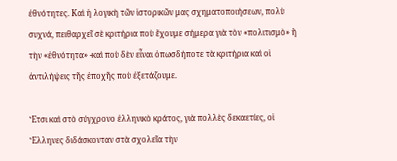ἐθνότητες. Καὶ ἡ λογικὴ τῶν ἱστορικῶν μας σχηματοποιήσεων, πολὺ συχνά, πειθαρχεῖ σὲ κριτήρια ποὺ ἔχουμε σήμερα γιὰ τὸν «πολιτισμὸ» ἢ τὴν «ἐθνότητα» -καὶ ποὺ δὲν εἶναι ὁπωσδήποτε τὰ κριτήρια καὶ οἱ ἀντιλήψεις τῆς ἐποχῆς ποὺ ἐξετάζουμε.

Ἔτσι καὶ στὸ σύγχρονο ἑλληνικὸ κράτος, γιὰ πολλὲς δεκαετίες, οἱ Ἕλληνες διδάσκονταν στὰ σχολεῖα τὴν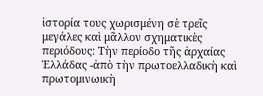ἱστορία τους χωρισμένη σὲ τρεῖς μεγάλες καὶ μᾶλλον σχηματικὲς περιόδους: Τὴν περίοδο τῆς ἀρχαίας Ἑλλάδας -ἀπὸ τὴν πρωτοελλαδικὴ καὶ πρωτομινωικὴ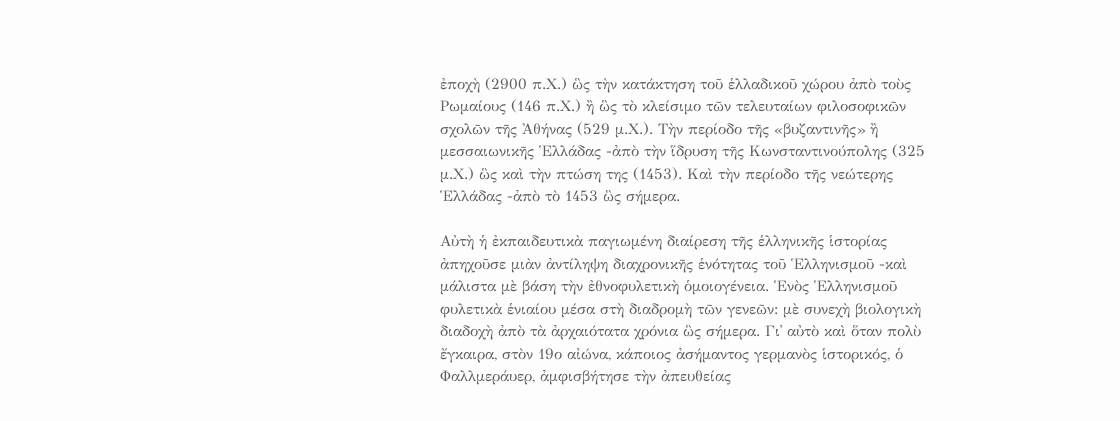ἐποχὴ (2900 π.Χ.) ὣς τὴν κατάκτηση τοῦ ἑλλαδικοῦ χώρου ἀπὸ τοὺς Ρωμαίους (146 π.Χ.) ἢ ὣς τὸ κλείσιμο τῶν τελευταίων φιλοσοφικῶν σχολῶν τῆς Ἀθήνας (529 μ.Χ.). Τὴν περίοδο τῆς «βυζαντινῆς» ἢ μεσσαιωνικῆς Ἑλλάδας -ἀπὸ τὴν ἵδρυση τῆς Κωνσταντινούπολης (325 μ.Χ.) ὣς καὶ τὴν πτώση της (1453). Καὶ τὴν περίοδο τῆς νεώτερης Ἑλλάδας -ἀπὸ τὸ 1453 ὣς σήμερα.

Αὐτὴ ἡ ἐκπαιδευτικὰ παγιωμένη διαίρεση τῆς ἑλληνικῆς ἱστορίας ἀπηχοῦσε μιὰν ἀντίληψη διαχρονικῆς ἑνότητας τοῦ Ἑλληνισμοῦ -καὶ μάλιστα μὲ βάση τὴν ἐθνοφυλετικὴ ὁμοιογένεια. Ἑνὸς Ἑλληνισμοῦ φυλετικὰ ἑνιαίου μέσα στὴ διαδρομὴ τῶν γενεῶν: μὲ συνεχὴ βιολογικὴ διαδοχὴ ἀπὸ τὰ ἀρχαιότατα χρόνια ὣς σήμερα. Γι᾿ αὐτὸ καὶ ὅταν πολὺ ἔγκαιρα, στὸν 19ο αἰώνα, κάποιος ἀσήμαντος γερμανὸς ἱστορικός, ὁ Φαλλμεράυερ, ἀμφισβήτησε τὴν ἀπευθείας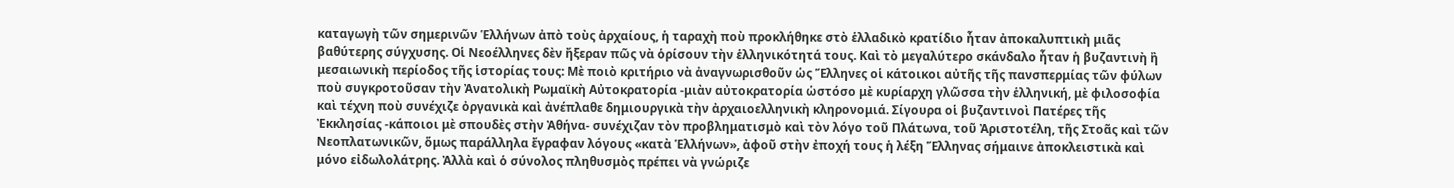καταγωγὴ τῶν σημερινῶν Ἑλλήνων ἀπὸ τοὺς ἀρχαίους, ἡ ταραχὴ ποὺ προκλήθηκε στὸ ἑλλαδικὸ κρατίδιο ἦταν ἀποκαλυπτικὴ μιᾶς βαθύτερης σύγχυσης. Οἱ Νεοέλληνες δὲν ἤξεραν πῶς νὰ ὁρίσουν τὴν ἑλληνικότητά τους. Καὶ τὸ μεγαλύτερο σκάνδαλο ἦταν ἡ βυζαντινὴ ἢ μεσαιωνικὴ περίοδος τῆς ἱστορίας τους: Μὲ ποιὸ κριτήριο νὰ ἀναγνωρισθοῦν ὡς Ἕλληνες οἱ κάτοικοι αὐτῆς τῆς πανσπερμίας τῶν φύλων ποὺ συγκροτοῦσαν τὴν Ἀνατολικὴ Ρωμαϊκὴ Αὐτοκρατορία -μιὰν αὐτοκρατορία ὡστόσο μὲ κυρίαρχη γλῶσσα τὴν ἑλληνική, μὲ φιλοσοφία καὶ τέχνη ποὺ συνέχιζε ὀργανικὰ καὶ ἀνέπλαθε δημιουργικὰ τὴν ἀρχαιοελληνικὴ κληρονομιά. Σίγουρα οἱ βυζαντινοὶ Πατέρες τῆς Ἐκκλησίας -κάποιοι μὲ σπουδὲς στὴν Ἀθήνα- συνέχιζαν τὸν προβληματισμὸ καὶ τὸν λόγο τοῦ Πλάτωνα, τοῦ Ἀριστοτέλη, τῆς Στοᾶς καὶ τῶν Νεοπλατωνικῶν, ὅμως παράλληλα ἔγραφαν λόγους «κατὰ Ἑλλήνων», ἀφοῦ στὴν ἐποχή τους ἡ λέξη Ἕλληνας σήμαινε ἀποκλειστικὰ καὶ μόνο εἰδωλολάτρης. Ἀλλὰ καὶ ὁ σύνολος πληθυσμὸς πρέπει νὰ γνώριζε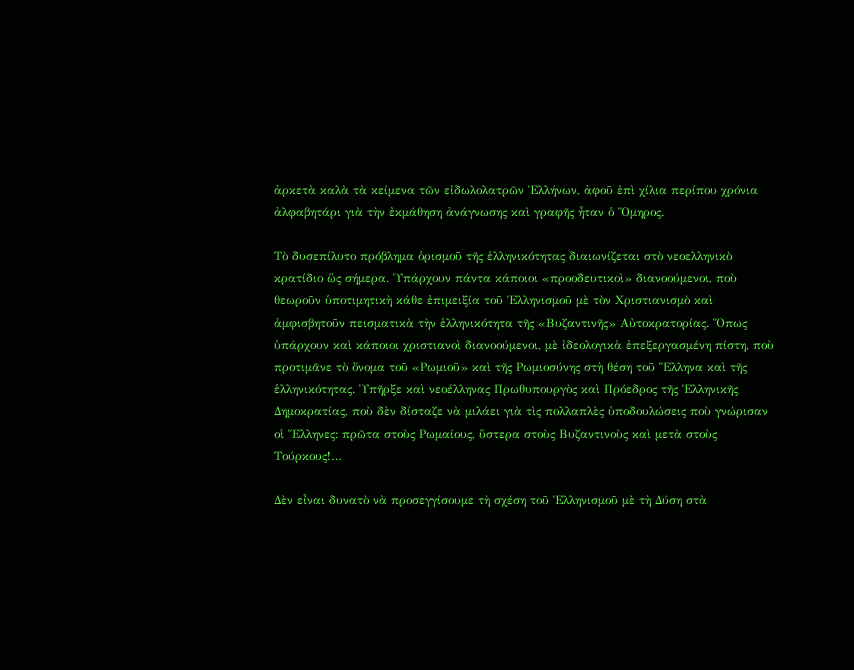ἀρκετὰ καλὰ τὰ κείμενα τῶν εἰδωλολατρῶν Ἑλλήνων, ἀφοῦ ἐπὶ χίλια περίπου χρόνια ἀλφαβητάρι γιὰ τὴν ἐκμάθηση ἀνάγνωσης καὶ γραφῆς ἦταν ὁ Ὅμηρος.

Τὸ δυσεπίλυτο πρόβλημα ὁρισμοῦ τῆς ἑλληνικότητας διαιωνίζεται στὸ νεοελληνικὸ κρατίδιο ὣς σήμερα. Ὑπάρχουν πάντα κάποιοι «προοδευτικοὶ» διανοούμενοι, ποὺ θεωροῦν ὑποτιμητικὴ κάθε ἐπιμειξία τοῦ Ἑλληνισμοῦ μὲ τὸν Χριστιανισμὸ καὶ ἀμφισβητοῦν πεισματικὰ τὴν ἑλληνικότητα τῆς «Βυζαντινῆς» Αὐτοκρατορίας. Ὅπως ὑπάρχουν καὶ κάποιοι χριστιανοὶ διανοούμενοι, μὲ ἰδεολογικὰ ἐπεξεργασμένη πίστη, ποὺ προτιμᾶνε τὸ ὄνομα τοῦ «Ρωμιοῦ» καὶ τῆς Ρωμιοσύνης στὴ θέση τοῦ Ἕλληνα καὶ τῆς ἑλληνικότητας. Ὑπῆρξε καὶ νεοέλληνας Πρωθυπουργὸς καὶ Πρόεδρος τῆς Ἑλληνικῆς Δημοκρατίας, ποὺ δὲν δίσταζε νὰ μιλάει γιὰ τὶς πολλαπλὲς ὑποδουλώσεις ποὺ γνώρισαν οἱ Ἕλληνες: πρῶτα στοὺς Ρωμαίους, ὕστερα στοὺς Βυζαντινοὺς καὶ μετὰ στοὺς Τούρκους!…

Δὲν εἶναι δυνατὸ νὰ προσεγγίσουμε τὴ σχέση τοῦ Ἑλληνισμοῦ μὲ τὴ Δύση στὰ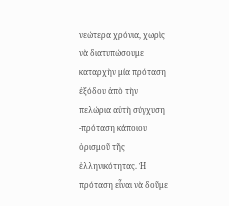νεώτερα χρόνια, χωρὶς νὰ διατυπώσουμε καταρχὴν μία πρόταση ἐξόδου ἀπὸ τὴν πελώρια αὐτὴ σύγχυση -πρόταση κάποιου ὁρισμοῦ τῆς ἑλληνικότητας. Ἡ πρόταση εἶναι νὰ δοῦμε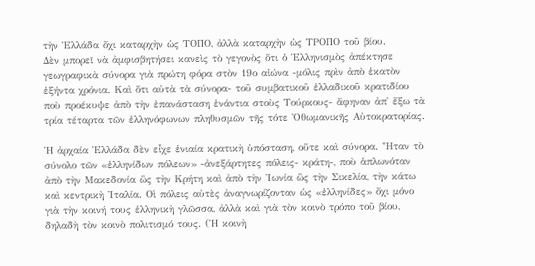τὴν Ἑλλάδα ὄχι καταρχὴν ὡς ΤΟΠΟ, ἀλλὰ καταρχὴν ὡς ΤΡΟΠΟ τοῦ βίου.
Δὲν μπορεῖ νὰ ἀμφισβητήσει κανεὶς τὸ γεγονὸς ὅτι ὁ Ἑλληνισμὸς ἀπέκτησε γεωγραφικὰ σύνορα γιὰ πρώτη φόρα στὸν 19ο αἰώνα -μόλις πρὶν ἀπὸ ἑκατὸν ἑξήντα χρόνια. Καὶ ὅτι αὐτὰ τὰ σύνορα- τοῦ συμβατικοῦ ἑλλαδικοῦ κρατιδίου ποὺ προέκυψε ἀπὸ τὴν ἐπανάσταση ἐνάντια στοὺς Τούρκους- ἄφηναν ἀπ᾿ ἔξω τὰ τρία τέταρτα τῶν ἑλληνόφωνων πληθυσμῶν τῆς τότε Ὀθωμανικῆς Αὐτοκρατορίας.

Ἡ ἀρχαία Ἑλλάδα δὲν εἶχε ἑνιαία κρατικὴ ὑπόσταση, οὔτε καὶ σύνορα. Ἦταν τὸ σύνολο τῶν «ἑλληνίδων πόλεων» -ἀνεξάρτητες πόλεις- κράτη-, ποὺ ἁπλωνόταν ἀπὸ τὴν Μακεδονία ὣς τὴν Κρήτη καὶ ἀπὸ τὴν Ἰωνία ὣς τὴν Σικελία, τὴν κάτω καὶ κεντρικὴ Ἰταλία. Οἱ πόλεις αὐτὲς ἀναγνωρίζονταν ὡς «ἑλληνίδες» ὄχι μόνο γιὰ τὴν κοινή τους ἑλληνικὴ γλῶσσα, ἀλλὰ καὶ γιὰ τὸν κοινὸ τρόπο τοῦ βίου, δηλαδὴ τὸν κοινὸ πολιτισμό τους. (Ἡ κοινὴ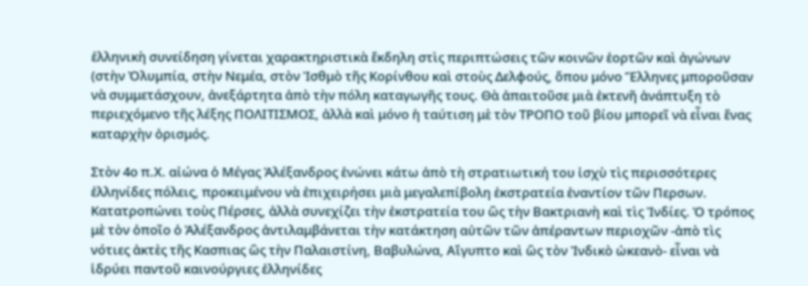ἑλληνικὴ συνείδηση γίνεται χαρακτηριστικὰ ἔκδηλη στὶς περιπτώσεις τῶν κοινῶν ἑορτῶν καὶ ἀγώνων (στὴν Ὀλυμπία, στὴν Νεμέα, στὸν Ἰσθμὸ τῆς Κορίνθου καὶ στοὺς Δελφούς, ὅπου μόνο Ἕλληνες μποροῦσαν νὰ συμμετάσχουν, ἀνεξάρτητα ἀπὸ τὴν πόλη καταγωγῆς τους. Θὰ ἀπαιτοῦσε μιὰ ἐκτενῆ ἀνάπτυξη τὸ περιεχόμενο τῆς λέξης ΠΟΛΙΤΙΣΜΟΣ, ἀλλὰ καὶ μόνο ἡ ταύτιση μὲ τὸν ΤΡΟΠΟ τοῦ βίου μπορεῖ νὰ εἶναι ἕνας καταρχὴν ὁρισμός.

Στὸν 4ο π.Χ. αἰώνα ὁ Μέγας Ἀλέξανδρος ἑνώνει κάτω ἀπὸ τὴ στρατιωτική του ἰσχὺ τὶς περισσότερες ἑλληνίδες πόλεις, προκειμένου νὰ ἐπιχειρήσει μιὰ μεγαλεπίβολη ἐκστρατεία ἐναντίον τῶν Περσων. Κατατροπώνει τοὺς Πέρσες, ἀλλὰ συνεχίζει τὴν ἐκστρατεία του ὣς τὴν Βακτριανὴ καὶ τὶς Ἰνδίες. Ὁ τρόπος μὲ τὸν ὁποῖο ὁ Ἀλέξανδρος ἀντιλαμβάνεται τὴν κατάκτηση αὐτῶν τῶν ἀπέραντων περιοχῶν -ἀπὸ τὶς νότιες ἀκτὲς τῆς Κασπιας ὣς τὴν Παλαιστίνη, Βαβυλώνα, Αἴγυπτο καὶ ὣς τὸν Ἰνδικὸ ὠκεανὸ- εἶναι νὰ ἱδρύει παντοῦ καινούργιες ἑλληνίδες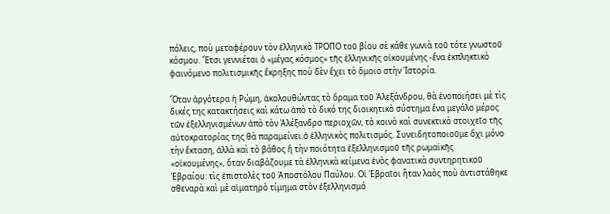πόλεις, ποὺ μεταφέρουν τὸν ἑλληνικὸ ΤΡΟΠΟ τοῦ βίου σὲ κάθε γωνιὰ τοῦ τότε γνωστοῦ κόσμου. Ἔτσι γεννιέται ὁ «μέγας κόσμος» τῆς ἑλληνικῆς οἰκουμένης -ἕνα ἐκπληκτικὸ φαινόμενο πολιτισμικῆς ἔκρηξης ποὺ δὲν ἔχει τὸ ὅμοιο στὴν Ἱστορία.

Ὅταν ἀργότερα ἡ Ρώμη, ἀκολουθώντας τὸ ὅραμα τοῦ Ἀλεξάνδρου, θὰ ἑνοποιήσει μὲ τὶς δικές της κατακτήσεις καὶ κάτω ἀπὸ τὸ δικό της διοικητικὸ σύστημα ἕνα μεγάλο μέρος τῶν ἐξελληνισμένων ἀπὸ τὸν Ἀλέξανδρο περιοχῶν, τὸ κοινὸ καὶ συνεκτικὸ στοιχεῖο τῆς αὐτοκρατορίας της θὰ παραμείνει ὁ ἑλληνικὸς πολιτισμός. Συνειδητοποιοῦμε ὄχι μόνο τὴν ἔκταση, ἀλλὰ καὶ τὸ βάθος ἢ τὴν ποιότητα ἐξελληνισμοῦ τῆς ρωμαϊκῆς «οἰκουμένης», ὅταν διαβάζουμε τὰ ἑλληνικὰ κείμενα ἑνὸς φανατικὰ συντηρητικοῦ Ἑβραίου: τὶς ἐπιστολὲς τοῦ Ἀποστόλου Παύλου. Οἱ Ἑβραῖοι ἦταν λαὸς ποὺ ἀντιστάθηκε σθεναρὰ καὶ μὲ αἱματηρὸ τίμημα στὸν ἐξελληνισμό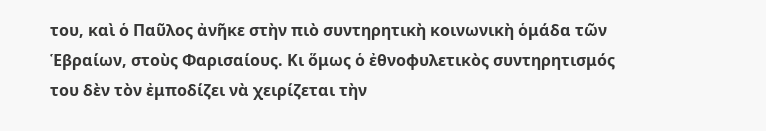του, καὶ ὁ Παῦλος ἀνῆκε στὴν πιὸ συντηρητικὴ κοινωνικὴ ὁμάδα τῶν Ἑβραίων, στοὺς Φαρισαίους. Κι ὅμως ὁ ἐθνοφυλετικὸς συντηρητισμός του δὲν τὸν ἐμποδίζει νὰ χειρίζεται τὴν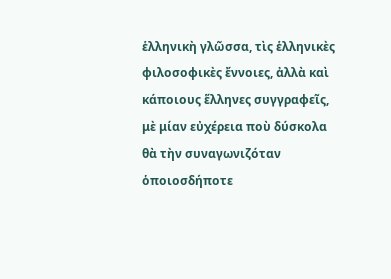ἑλληνικὴ γλῶσσα, τὶς ἑλληνικὲς φιλοσοφικὲς ἔννοιες, ἀλλὰ καὶ κάποιους ἕλληνες συγγραφεῖς, μὲ μίαν εὐχέρεια ποὺ δύσκολα θὰ τὴν συναγωνιζόταν ὁποιοσδήποτε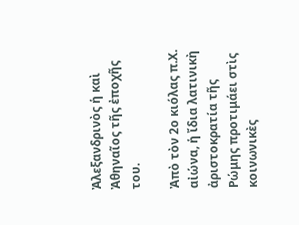Ἀλεξανδρινὸς ἡ καὶ Ἀθηναῖος τῆς ἐποχῆς του.

Ἀπὸ τὸν 2ο κιόλας π.Χ. αἰώνα, ἡ ἴδια λατινικὴ ἀριστοκρατία τῆς Ρώμης προτιμάει στὶς κοινωνικὲς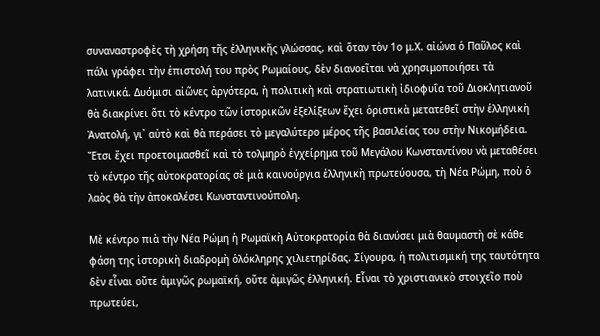συναναστροφὲς τὴ χρήση τῆς ἐλληνικῆς γλώσσας, καὶ ὅταν τὸν 1ο μ.Χ. αἰώνα ὁ Παῦλος καὶ πάλι γράφει τὴν ἐπιστολή του πρὸς Ρωμαίους, δὲν διανοεῖται νὰ χρησιμοποιήσει τὰ λατινικά. Δυόμισι αἰῶνες ἀργότερα, ἡ πολιτικὴ καὶ στρατιωτικὴ ἰδιοφυΐα τοῦ Διοκλητιανοῦ θὰ διακρίνει ὅτι τὸ κέντρο τῶν ἱστορικῶν ἐξελίξεων ἔχει ὁριστικὰ μετατεθεῖ στὴν ἑλληνικὴ Ἀνατολή, γι᾿ αὐτὸ καὶ θὰ περάσει τὸ μεγαλύτερο μέρος τῆς βασιλείας του στὴν Νικομήδεια. Ἔτσι ἔχει προετοιμασθεῖ καὶ τὸ τολμηρὸ ἐγχείρημα τοῦ Μεγάλου Κωνσταντίνου νὰ μεταθέσει τὸ κέντρο τῆς αὐτοκρατορίας σὲ μιὰ καινούργια ἑλληνικὴ πρωτεύουσα, τὴ Νέα Ρώμη, ποὺ ὁ λαὸς θὰ τὴν ἀποκαλέσει Κωνσταντινούπολη.

Μὲ κέντρο πιὰ τὴν Νέα Ρώμη ἡ Ρωμαϊκὴ Αὐτοκρατορία θὰ διανύσει μιὰ θαυμαστὴ σὲ κάθε φάση της ἱστορικὴ διαδρομὴ ὁλόκληρης χιλιετηρίδας. Σίγουρα, ἡ πολιτισμική της ταυτότητα δὲν εἶναι οὔτε ἀμιγῶς ρωμαϊκή, οὔτε ἀμιγῶς ἑλληνική. Εἶναι τὸ χριστιανικὸ στοιχεῖο ποὺ πρωτεύει,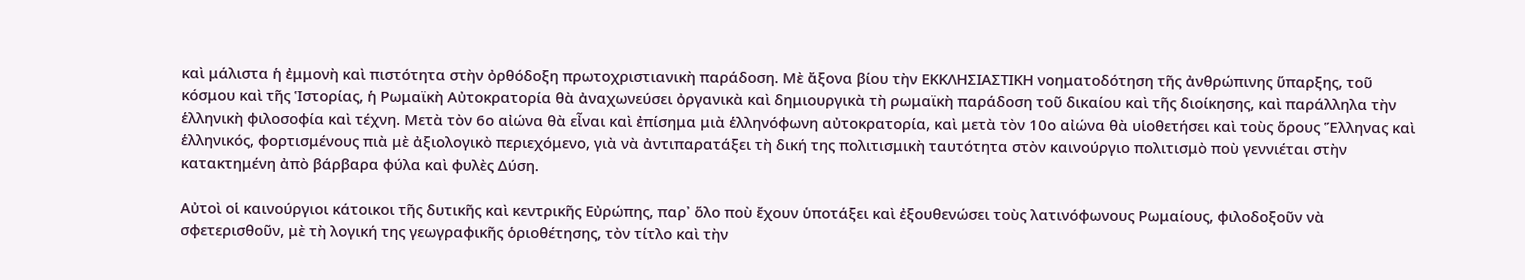καὶ μάλιστα ἡ ἐμμονὴ καὶ πιστότητα στὴν ὀρθόδοξη πρωτοχριστιανικὴ παράδοση. Μὲ ἄξονα βίου τὴν ΕΚΚΛΗΣΙΑΣΤΙΚΗ νοηματοδότηση τῆς ἀνθρώπινης ὕπαρξης, τοῦ κόσμου καὶ τῆς Ἱστορίας, ἡ Ρωμαϊκὴ Αὐτοκρατορία θὰ ἀναχωνεύσει ὀργανικὰ καὶ δημιουργικὰ τὴ ρωμαϊκὴ παράδοση τοῦ δικαίου καὶ τῆς διοίκησης, καὶ παράλληλα τὴν ἑλληνικὴ φιλοσοφία καὶ τέχνη. Μετὰ τὸν 6ο αἰώνα θὰ εἶναι καὶ ἐπίσημα μιὰ ἑλληνόφωνη αὐτοκρατορία, καὶ μετὰ τὸν 10ο αἰώνα θὰ υἱοθετήσει καὶ τοὺς ὅρους Ἕλληνας καὶ ἑλληνικός, φορτισμένους πιὰ μὲ ἀξιολογικὸ περιεχόμενο, γιὰ νὰ ἀντιπαρατάξει τὴ δική της πολιτισμικὴ ταυτότητα στὸν καινούργιο πολιτισμὸ ποὺ γεννιέται στὴν κατακτημένη ἀπὸ βάρβαρα φύλα καὶ φυλὲς Δύση.

Αὐτοὶ οἱ καινούργιοι κάτοικοι τῆς δυτικῆς καὶ κεντρικῆς Εὐρώπης, παρ᾿ ὅλο ποὺ ἔχουν ὑποτάξει καὶ ἐξουθενώσει τοὺς λατινόφωνους Ρωμαίους, φιλοδοξοῦν νὰ σφετερισθοῦν, μὲ τὴ λογική της γεωγραφικῆς ὁριοθέτησης, τὸν τίτλο καὶ τὴν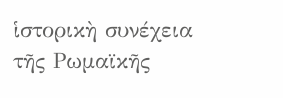ἱστορικὴ συνέχεια τῆς Ρωμαϊκῆς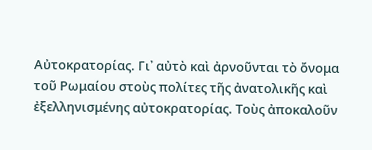Αὐτοκρατορίας. Γι᾿ αὐτὸ καὶ ἀρνοῦνται τὸ ὄνομα τοῦ Ρωμαίου στοὺς πολίτες τῆς ἀνατολικῆς καὶ ἐξελληνισμένης αὐτοκρατορίας. Τοὺς ἀποκαλοῦν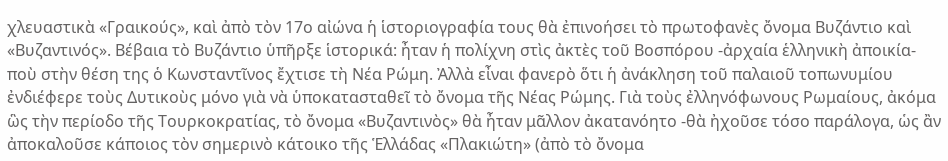χλευαστικὰ «Γραικούς», καὶ ἀπὸ τὸν 17ο αἰώνα ἡ ἱστοριογραφία τους θὰ ἐπινοήσει τὸ πρωτοφανὲς ὄνομα Βυζάντιο καὶ «Βυζαντινός». Βέβαια τὸ Βυζάντιο ὑπῆρξε ἱστορικά: ἦταν ἡ πολίχνη στὶς ἀκτὲς τοῦ Βοσπόρου -ἀρχαία ἑλληνικὴ ἀποικία- ποὺ στὴν θέση της ὁ Κωνσταντῖνος ἔχτισε τὴ Νέα Ρώμη. Ἀλλὰ εἶναι φανερὸ ὅτι ἡ ἀνάκληση τοῦ παλαιοῦ τοπωνυμίου ἐνδιέφερε τοὺς Δυτικοὺς μόνο γιὰ νὰ ὑποκατασταθεῖ τὸ ὄνομα τῆς Νέας Ρώμης. Γιὰ τοὺς ἐλληνόφωνους Ρωμαίους, ἀκόμα ὣς τὴν περίοδο τῆς Τουρκοκρατίας, τὸ ὄνομα «Βυζαντινὸς» θὰ ἦταν μᾶλλον ἀκατανόητο -θὰ ἠχοῦσε τόσο παράλογα, ὡς ἂν ἀποκαλοῦσε κάποιος τὸν σημερινὸ κάτοικο τῆς Ἑλλάδας «Πλακιώτη» (ἀπὸ τὸ ὄνομα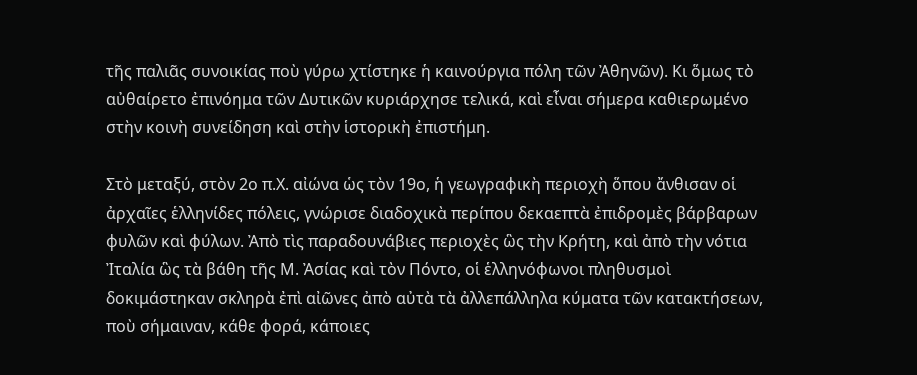τῆς παλιᾶς συνοικίας ποὺ γύρω χτίστηκε ἡ καινούργια πόλη τῶν Ἀθηνῶν). Κι ὅμως τὸ αὐθαίρετο ἐπινόημα τῶν Δυτικῶν κυριάρχησε τελικά, καὶ εἶναι σήμερα καθιερωμένο στὴν κοινὴ συνείδηση καὶ στὴν ἱστορικὴ ἐπιστήμη.

Στὸ μεταξύ, στὸν 2ο π.Χ. αἰώνα ὡς τὸν 19ο, ἡ γεωγραφικὴ περιοχὴ ὅπου ἄνθισαν οἱ ἀρχαῖες ἑλληνίδες πόλεις, γνώρισε διαδοχικὰ περίπου δεκαεπτὰ ἐπιδρομὲς βάρβαρων φυλῶν καὶ φύλων. Ἀπὸ τὶς παραδουνάβιες περιοχὲς ὣς τὴν Κρήτη, καὶ ἀπὸ τὴν νότια Ἰταλία ὣς τὰ βάθη τῆς Μ. Ἀσίας καὶ τὸν Πόντο, οἱ ἑλληνόφωνοι πληθυσμοὶ δοκιμάστηκαν σκληρὰ ἐπὶ αἰῶνες ἀπὸ αὐτὰ τὰ ἀλλεπάλληλα κύματα τῶν κατακτήσεων, ποὺ σήμαιναν, κάθε φορά, κάποιες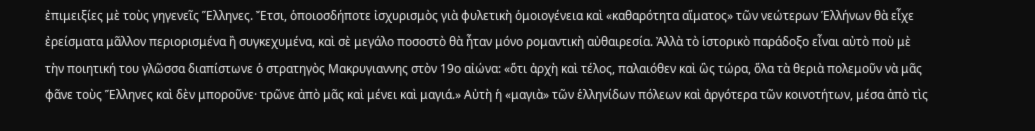ἐπιμειξίες μὲ τοὺς γηγενεῖς Ἕλληνες. Ἔτσι, ὁποιοσδήποτε ἰσχυρισμὸς γιὰ φυλετικὴ ὁμοιογένεια καὶ «καθαρότητα αἵματος» τῶν νεώτερων Ἑλλήνων θὰ εἶχε ἐρείσματα μᾶλλον περιορισμένα ἢ συγκεχυμένα, καὶ σὲ μεγάλο ποσοστὸ θὰ ἦταν μόνο ρομαντικὴ αὐθαιρεσία. Ἀλλὰ τὸ ἱστορικὸ παράδοξο εἶναι αὐτὸ ποὺ μὲ τὴν ποιητική του γλῶσσα διαπίστωνε ὁ στρατηγὸς Μακρυγιαννης στὸν 19ο αἰώνα: «ὅτι ἀρχὴ καὶ τέλος, παλαιόθεν καὶ ὣς τώρα, ὅλα τὰ θεριὰ πολεμοῦν νὰ μᾶς φᾶνε τοὺς Ἕλληνες καὶ δὲν μποροῦνε· τρῶνε ἀπὸ μᾶς καὶ μένει καὶ μαγιά.» Αὐτὴ ἡ «μαγιὰ» τῶν ἑλληνίδων πόλεων καὶ ἀργότερα τῶν κοινοτήτων, μέσα ἀπὸ τὶς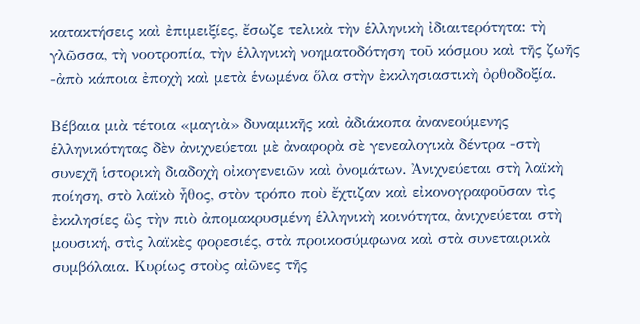κατακτήσεις καὶ ἐπιμειξίες, ἔσωζε τελικὰ τὴν ἑλληνικὴ ἰδιαιτερότητα: τὴ γλῶσσα, τὴ νοοτροπία, τὴν ἑλληνικὴ νοηματοδότηση τοῦ κόσμου καὶ τῆς ζωῆς -ἀπὸ κάποια ἐποχὴ καὶ μετὰ ἑνωμένα ὅλα στὴν ἐκκλησιαστικὴ ὀρθοδοξία.

Βέβαια μιὰ τέτοια «μαγιὰ» δυναμικῆς καὶ ἀδιάκοπα ἀνανεούμενης ἑλληνικότητας δὲν ἀνιχνεύεται μὲ ἀναφορὰ σὲ γενεαλογικὰ δέντρα -στὴ συνεχῆ ἱστορικὴ διαδοχὴ οἰκογενειῶν καὶ ὀνομάτων. Ἀνιχνεύεται στὴ λαϊκὴ ποίηση, στὸ λαϊκὸ ἦθος, στὸν τρόπο ποὺ ἔχτιζαν καὶ εἰκονογραφοῦσαν τὶς ἐκκλησίες ὣς τὴν πιὸ ἀπομακρυσμένη ἑλληνικὴ κοινότητα, ἀνιχνεύεται στὴ μουσική, στὶς λαϊκὲς φορεσιές, στὰ προικοσύμφωνα καὶ στὰ συνεταιρικὰ συμβόλαια. Κυρίως στοὺς αἰῶνες τῆς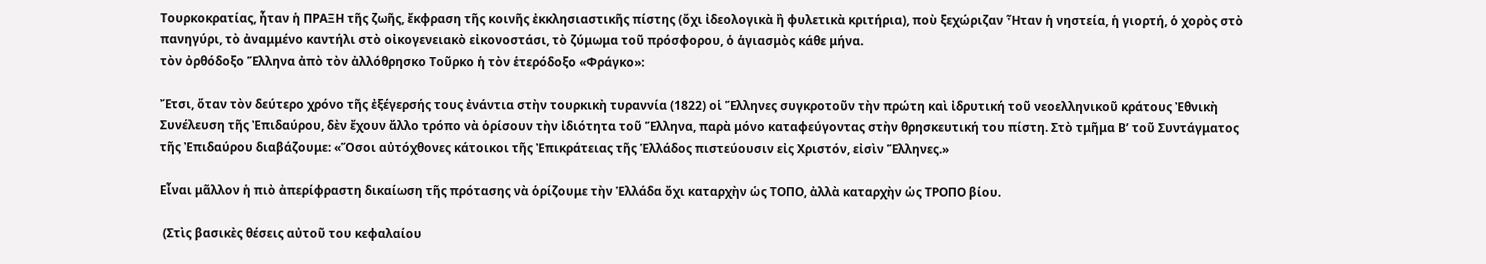Τουρκοκρατίας, ἦταν ἡ ΠΡΑΞΗ τῆς ζωῆς, ἔκφραση τῆς κοινῆς ἐκκλησιαστικῆς πίστης (ὄχι ἰδεολογικὰ ἢ φυλετικὰ κριτήρια), ποὺ ξεχώριζαν Ἦταν ἡ νηστεία, ἡ γιορτή, ὁ χορὸς στὸ πανηγύρι, τὸ ἀναμμένο καντήλι στὸ οἰκογενειακὸ εἰκονοστάσι, τὸ ζύμωμα τοῦ πρόσφορου, ὁ ἁγιασμὸς κάθε μήνα.
τὸν ὀρθόδοξο Ἕλληνα ἀπὸ τὸν ἀλλόθρησκο Τοῦρκο ἡ τὸν ἑτερόδοξο «Φράγκο»:

Ἔτσι, ὅταν τὸν δεύτερο χρόνο τῆς ἐξέγερσής τους ἐνάντια στὴν τουρκικὴ τυραννία (1822) οἱ Ἕλληνες συγκροτοῦν τὴν πρώτη καὶ ἰδρυτική τοῦ νεοελληνικοῦ κράτους Ἐθνικὴ Συνέλευση τῆς Ἐπιδαύρου, δὲν ἔχουν ἄλλο τρόπο νὰ ὁρίσουν τὴν ἰδιότητα τοῦ Ἕλληνα, παρὰ μόνο καταφεύγοντας στὴν θρησκευτική του πίστη. Στὸ τμῆμα Β’ τοῦ Συντάγματος τῆς Ἐπιδαύρου διαβάζουμε: «Ὅσοι αὐτόχθονες κάτοικοι τῆς Ἐπικράτειας τῆς Ἑλλάδος πιστεύουσιν εἰς Χριστόν, εἰσὶν Ἕλληνες.»

Εἶναι μᾶλλον ἡ πιὸ ἀπερίφραστη δικαίωση τῆς πρότασης νὰ ὁρίζουμε τὴν Ἑλλάδα ὄχι καταρχὴν ὡς ΤΟΠΟ, ἀλλὰ καταρχὴν ὡς ΤΡΟΠΟ βίου.

 (Στὶς βασικὲς θέσεις αὐτοῦ του κεφαλαίου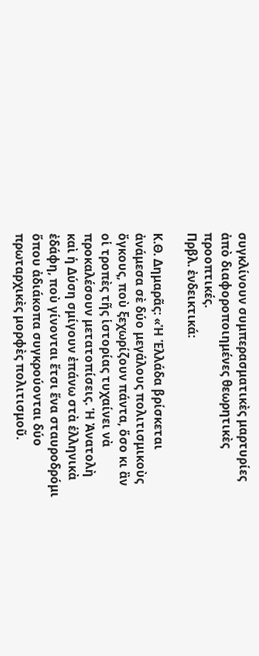συγκλίνουν συμπερασματικὲς μαρτυρίες ἀπὸ διαφοροποιημένες θεωρητικὲς προοπτικές.
Πρβλ. ἐνδεικτικά:

Κ.Θ. Δημαρᾶς: «Ἡ Ἑλλάδα βρίσκεται ἀνάμεσα σὲ δύο μεγάλους πολιτισμικοὺς ὄγκους, ποὺ ξεχωρίζουν πάντα, ὅσο κι ἂν οἱ τροπὲς τῆς ἱστορίας τυχαίνει νὰ προκαλέσουν μετατοπίσεις. Ἡ Ἀνατολὴ καὶ ἡ Δύση σμίγουν ἐπάνω στὰ ἑλληνικὰ ἐδάφη, ποὺ γίνονται ἔτσι ἕνα σταυροδρόμι ὅπου ἀδιάκοπα συγκρούονται δύο πρωταρχικὲς μορφὲς πολιτισμοῦ.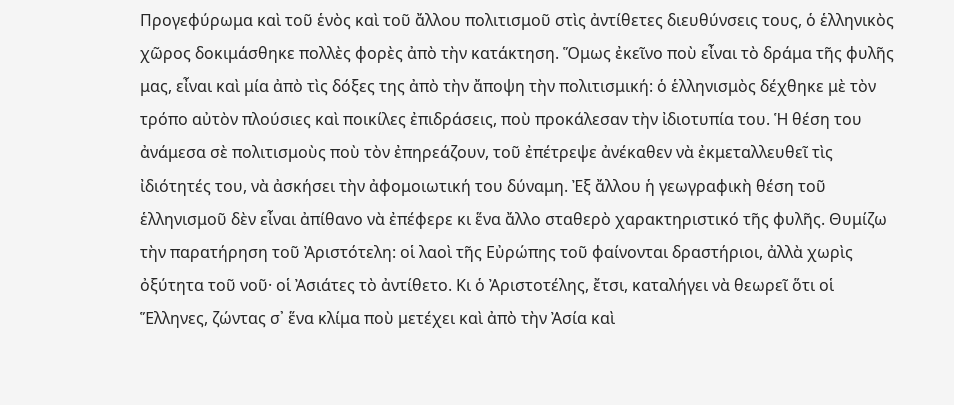Προγεφύρωμα καὶ τοῦ ἑνὸς καὶ τοῦ ἄλλου πολιτισμοῦ στὶς ἀντίθετες διευθύνσεις τους, ὁ ἑλληνικὸς χῶρος δοκιμάσθηκε πολλὲς φορὲς ἀπὸ τὴν κατάκτηση. Ὅμως ἐκεῖνο ποὺ εἶναι τὸ δράμα τῆς φυλῆς μας, εἶναι καὶ μία ἀπὸ τὶς δόξες της ἀπὸ τὴν ἄποψη τὴν πολιτισμική: ὁ ἑλληνισμὸς δέχθηκε μὲ τὸν τρόπο αὐτὸν πλούσιες καὶ ποικίλες ἐπιδράσεις, ποὺ προκάλεσαν τὴν ἰδιοτυπία του. Ἡ θέση του ἀνάμεσα σὲ πολιτισμοὺς ποὺ τὸν ἐπηρεάζουν, τοῦ ἐπέτρεψε ἀνέκαθεν νὰ ἐκμεταλλευθεῖ τὶς ἰδιότητές του, νὰ ἀσκήσει τὴν ἀφομοιωτική του δύναμη. Ἐξ ἄλλου ἡ γεωγραφικὴ θέση τοῦ ἑλληνισμοῦ δὲν εἶναι ἀπίθανο νὰ ἐπέφερε κι ἕνα ἄλλο σταθερὸ χαρακτηριστικό τῆς φυλῆς. Θυμίζω τὴν παρατήρηση τοῦ Ἀριστότελη: οἱ λαοὶ τῆς Εὐρώπης τοῦ φαίνονται δραστήριοι, ἀλλὰ χωρὶς ὀξύτητα τοῦ νοῦ· οἱ Ἀσιάτες τὸ ἀντίθετο. Κι ὁ Ἀριστοτέλης, ἔτσι, καταλήγει νὰ θεωρεῖ ὅτι οἱ Ἕλληνες, ζώντας σ᾿ ἕνα κλίμα ποὺ μετέχει καὶ ἀπὸ τὴν Ἀσία καὶ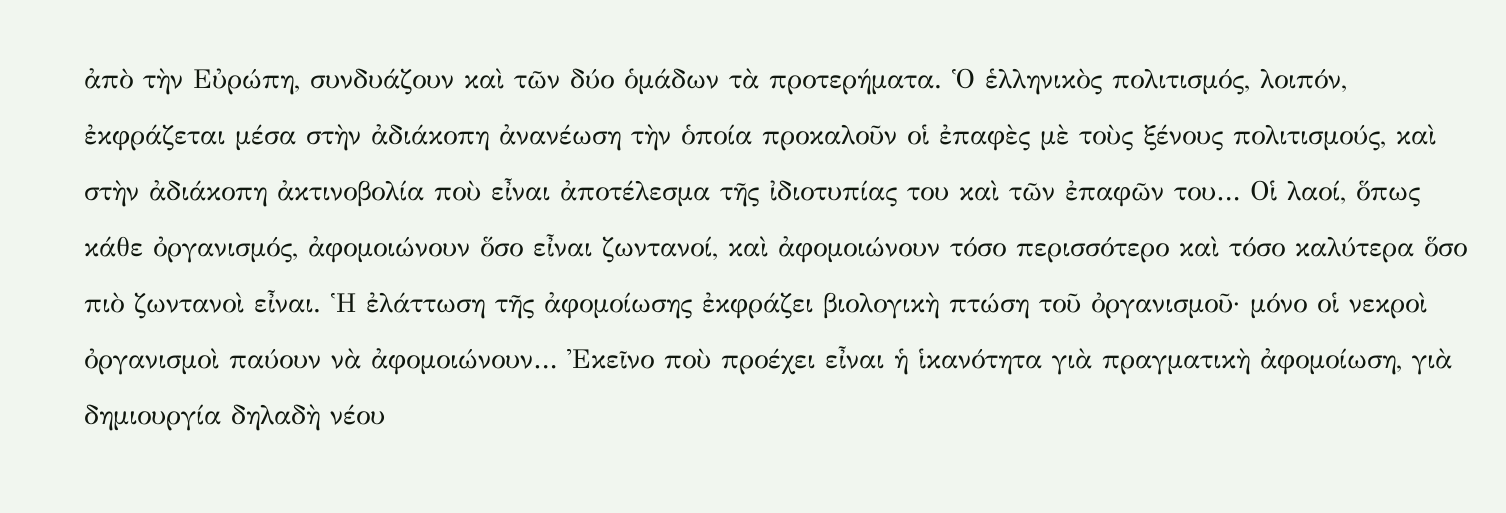ἀπὸ τὴν Εὐρώπη, συνδυάζουν καὶ τῶν δύο ὁμάδων τὰ προτερήματα. Ὁ ἑλληνικὸς πολιτισμός, λοιπόν, ἐκφράζεται μέσα στὴν ἀδιάκοπη ἀνανέωση τὴν ὁποία προκαλοῦν οἱ ἐπαφὲς μὲ τοὺς ξένους πολιτισμούς, καὶ στὴν ἀδιάκοπη ἀκτινοβολία ποὺ εἶναι ἀποτέλεσμα τῆς ἰδιοτυπίας του καὶ τῶν ἐπαφῶν του… Οἱ λαοί, ὅπως κάθε ὀργανισμός, ἀφομοιώνουν ὅσο εἶναι ζωντανοί, καὶ ἀφομοιώνουν τόσο περισσότερο καὶ τόσο καλύτερα ὅσο πιὸ ζωντανοὶ εἶναι. Ἡ ἐλάττωση τῆς ἀφομοίωσης ἐκφράζει βιολογικὴ πτώση τοῦ ὀργανισμοῦ· μόνο οἱ νεκροὶ ὀργανισμοὶ παύουν νὰ ἀφομοιώνουν… Ἐκεῖνο ποὺ προέχει εἶναι ἡ ἱκανότητα γιὰ πραγματικὴ ἀφομοίωση, γιὰ δημιουργία δηλαδὴ νέου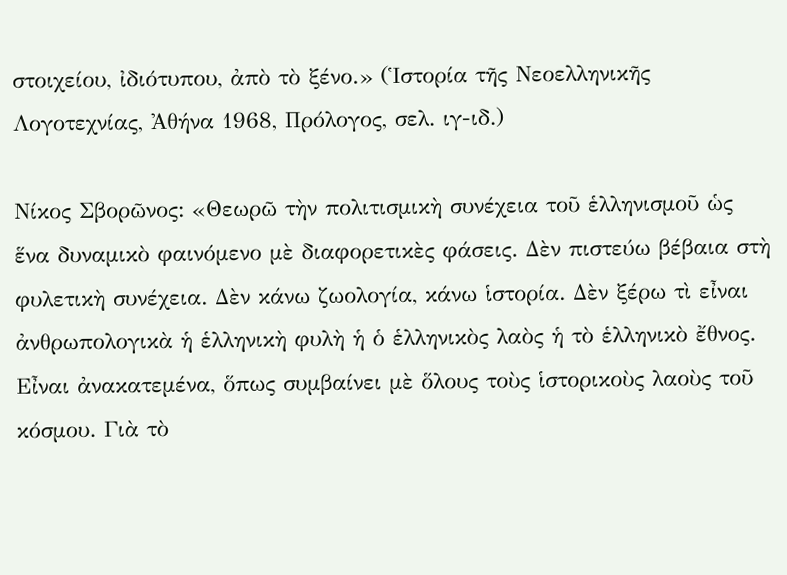στοιχείου, ἰδιότυπου, ἀπὸ τὸ ξένο.» (Ἱστορία τῆς Νεοελληνικῆς Λογοτεχνίας, Ἀθήνα 1968, Πρόλογος, σελ. ιγ-ιδ.)

Νίκος Σβορῶνος: «Θεωρῶ τὴν πολιτισμικὴ συνέχεια τοῦ ἑλληνισμοῦ ὡς ἕνα δυναμικὸ φαινόμενο μὲ διαφορετικὲς φάσεις. Δὲν πιστεύω βέβαια στὴ φυλετικὴ συνέχεια. Δὲν κάνω ζωολογία, κάνω ἱστορία. Δὲν ξέρω τὶ εἶναι ἀνθρωπολογικὰ ἡ ἑλληνικὴ φυλὴ ἡ ὁ ἑλληνικὸς λαὸς ἡ τὸ ἑλληνικὸ ἔθνος. Εἶναι ἀνακατεμένα, ὅπως συμβαίνει μὲ ὅλους τοὺς ἱστορικοὺς λαοὺς τοῦ κόσμου. Γιὰ τὸ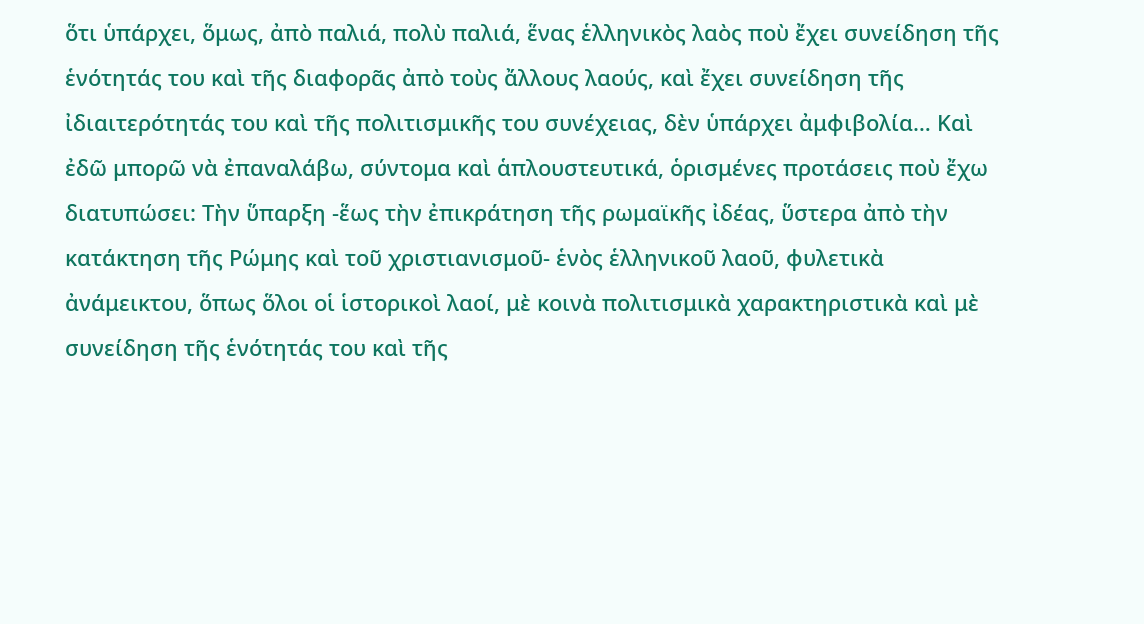ὅτι ὑπάρχει, ὅμως, ἀπὸ παλιά, πολὺ παλιά, ἕνας ἑλληνικὸς λαὸς ποὺ ἔχει συνείδηση τῆς ἑνότητάς του καὶ τῆς διαφορᾶς ἀπὸ τοὺς ἄλλους λαούς, καὶ ἔχει συνείδηση τῆς ἰδιαιτερότητάς του καὶ τῆς πολιτισμικῆς του συνέχειας, δὲν ὑπάρχει ἀμφιβολία… Καὶ ἐδῶ μπορῶ νὰ ἐπαναλάβω, σύντομα καὶ ἁπλουστευτικά, ὁρισμένες προτάσεις ποὺ ἔχω διατυπώσει: Τὴν ὕπαρξη -ἕως τὴν ἐπικράτηση τῆς ρωμαϊκῆς ἰδέας, ὕστερα ἀπὸ τὴν κατάκτηση τῆς Ρώμης καὶ τοῦ χριστιανισμοῦ- ἑνὸς ἑλληνικοῦ λαοῦ, φυλετικὰ ἀνάμεικτου, ὅπως ὅλοι οἱ ἱστορικοὶ λαοί, μὲ κοινὰ πολιτισμικὰ χαρακτηριστικὰ καὶ μὲ συνείδηση τῆς ἑνότητάς του καὶ τῆς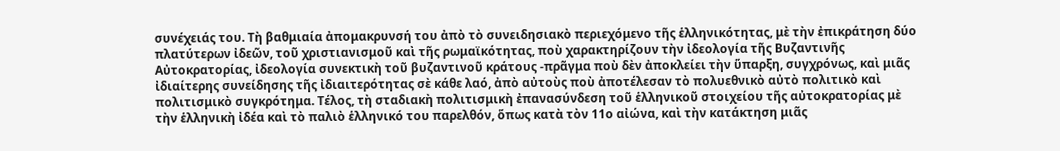συνέχειάς του. Τὴ βαθμιαία ἀπομακρυνσή του ἀπὸ τὸ συνειδησιακὸ περιεχόμενο τῆς ἑλληνικότητας, μὲ τὴν ἐπικράτηση δύο πλατύτερων ἰδεῶν, τοῦ χριστιανισμοῦ καὶ τῆς ρωμαϊκότητας, ποὺ χαρακτηρίζουν τὴν ἰδεολογία τῆς Βυζαντινῆς Αὐτοκρατορίας, ἰδεολογία συνεκτικὴ τοῦ βυζαντινοῦ κράτους -πρᾶγμα ποὺ δὲν ἀποκλείει τὴν ὕπαρξη, συγχρόνως, καὶ μιᾶς ἰδιαίτερης συνείδησης τῆς ἰδιαιτερότητας σὲ κάθε λαό, ἀπὸ αὐτοὺς ποὺ ἀποτέλεσαν τὸ πολυεθνικὸ αὐτὸ πολιτικὸ καὶ πολιτισμικὸ συγκρότημα. Τέλος, τὴ σταδιακὴ πολιτισμικὴ ἐπανασύνδεση τοῦ ἑλληνικοῦ στοιχείου τῆς αὐτοκρατορίας μὲ τὴν ἑλληνικὴ ἰδέα καὶ τὸ παλιὸ ἑλληνικό του παρελθόν, ὅπως κατὰ τὸν 11ο αἰώνα, καὶ τὴν κατάκτηση μιᾶς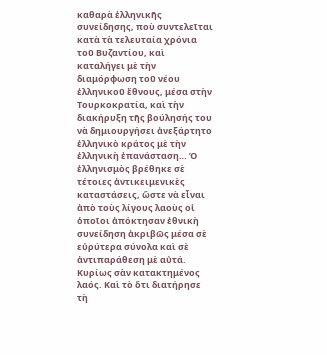καθαρὰ ἑλληνικῆς συνείδησης, ποὺ συντελεῖται κατὰ τὰ τελευταία χρόνια τοῦ Βυζαντίου, καὶ καταλήγει μὲ τὴν διαμόρφωση τοῦ νέου ἑλληνικοῦ ἔθνους, μέσα στὴν Τουρκοκρατία, καὶ τὴν διακήρυξη τῆς βούλησής του νὰ δημιουργήσει ἀνεξάρτητο ἑλληνικὸ κράτος μὲ τὴν ἑλληνικὴ ἐπανάσταση… Ὁ ἑλληνισμὸς βρέθηκε σὲ τέτοιες ἀντικειμενικὲς καταστάσεις, ὥστε νὰ εἶναι ἀπὸ τοὺς λίγους λαοὺς οἱ ὁποῖοι ἀπόκτησαν ἐθνικὴ συνείδηση ἀκριβῶς μέσα σὲ εὐρύτερα σύνολα καὶ σὲ ἀντιπαράθεση μὲ αὐτά. Κυρίως σὰν κατακτημένος λαός. Καὶ τὸ ὅτι διατήρησε τὴ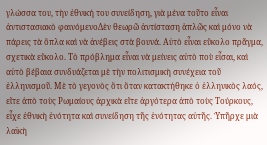γλώσσα του, τὴν ἐθνική του συνείδηση, γιὰ μένα τοῦτο εἶναι ἀντιστασιακὸ φαινόμενοΔὲν θεωρῶ ἀντίσταση ἁπλῶς καὶ μόνο νὰ πάρεις τὰ ὄπλα καὶ νὰ ἀνέβεις στὰ βουνά. Αὐτὸ εἶναι εὔκολο πρᾶγμα, σχετικὰ εὔκολο. Τὸ πρόβλημα εἶναι νὰ μείνεις αὐτὸ ποὺ εἶσαι, καὶ αὐτὸ βέβαια συνδυάζεται μὲ τὴν πολιτισμικὴ συνέχεια τοῦ ἑλληνισμοῦ. Μὲ τὸ γεγονὸς ὅτι ὅταν κατακτήθηκε ὁ ἑλληνικὸς λαός, εἴτε ἀπὸ τοὺς Ρωμαίους ἀρχικὰ εἴτε ἀργότερα ἀπὸ τοὺς Τούρκους, εἶχε ἐθνικὴ ἑνότητα καὶ συνείδηση τῆς ἑνότητας αὐτῆς. Ὑπῆρχε μιὰ λαϊκὴ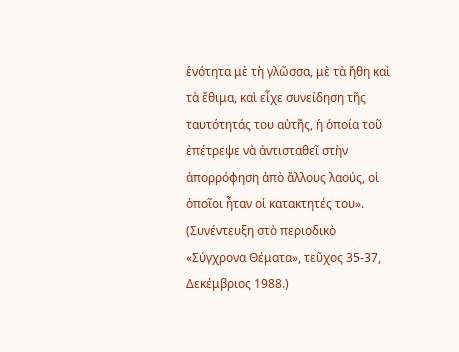ἑνότητα μὲ τὴ γλῶσσα, μὲ τὰ ἤθη καὶ τὰ ἔθιμα, καὶ εἶχε συνείδηση τῆς ταυτότητάς του αὐτῆς, ἡ ὁποία τοῦ ἐπέτρεψε νὰ ἀντισταθεῖ στὴν ἀπορρόφηση ἀπὸ ἄλλους λαούς, οἱ ὁποῖοι ἦταν οἱ κατακτητές του». (Συνέντευξη στὸ περιοδικὸ «Σύγχρονα Θέματα», τεῦχος 35-37, Δεκέμβριος 1988.)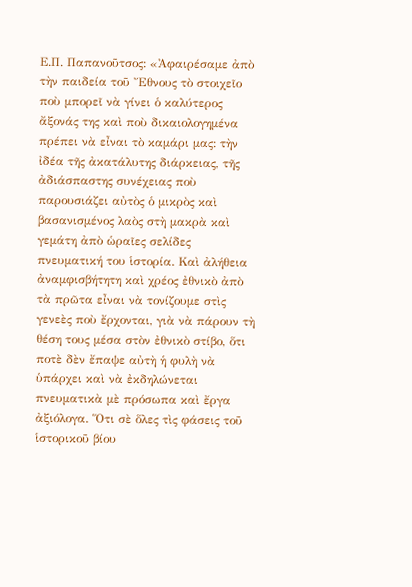Ε.Π. Παπανοῦτσος: «Ἀφαιρέσαμε ἀπὸ τὴν παιδεία τοῦ Ἔθνους τὸ στοιχεῖο ποὺ μπορεῖ νὰ γίνει ὁ καλύτερος ἄξονάς της καὶ ποὺ δικαιολογημένα πρέπει νὰ εἶναι τὸ καμάρι μας: τὴν ἰδέα τῆς ἀκατάλυτης διάρκειας, τῆς ἀδιάσπαστης συνέχειας ποὺ παρουσιάζει αὐτὸς ὁ μικρὸς καὶ βασανισμένος λαὸς στὴ μακρὰ καὶ γεμάτη ἀπὸ ὡραῖες σελίδες πνευματική του ἱστορία. Καὶ ἀλήθεια ἀναμφισβήτητη καὶ χρέος ἐθνικὸ ἀπὸ τὰ πρῶτα εἶναι νὰ τονίζουμε στὶς γενεὲς ποὺ ἔρχονται, γιὰ νὰ πάρουν τὴ θέση τους μέσα στὸν ἐθνικὸ στίβο, ὅτι ποτὲ δὲν ἔπαψε αὐτὴ ἡ φυλὴ νὰ ὑπάρχει καὶ νὰ ἐκδηλώνεται πνευματικὰ μὲ πρόσωπα καὶ ἔργα ἀξιόλογα. Ὅτι σὲ ὅλες τὶς φάσεις τοῦ ἱστορικοῦ βίου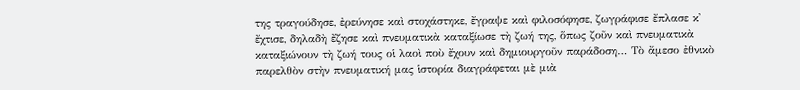της τραγούδησε, ἐρεύνησε καὶ στοχάστηκε, ἔγραψε καὶ φιλοσόφησε, ζωγράφισε ἔπλασε κ᾿ ἔχτισε, δηλαδὴ ἔζησε καὶ πνευματικὰ καταξίωσε τὴ ζωή της, ὅπως ζοῦν καὶ πνευματικὰ καταξιώνουν τὴ ζωή τους οἱ λαοὶ ποὺ ἔχουν καὶ δημιουργοῦν παράδοση… Τὸ ἄμεσο ἐθνικὸ παρελθὸν στὴν πνευματική μας ἱστορία διαγράφεται μὲ μιὰ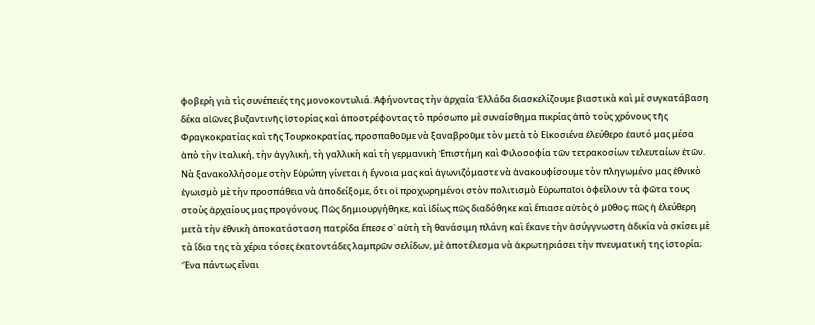φοβερὴ γιὰ τὶς συνέπειές της μονοκοντυλιά. Ἀφήνοντας τὴν ἀρχαία Ἑλλάδα διασκελίζουμε βιαστικὰ καὶ μὲ συγκατάβαση δέκα αἰῶνες βυζαντινῆς ἱστορίας καὶ ἀποστρέφοντας τὸ πρόσωπο μὲ συναίσθημα πικρίας ἀπὸ τοὺς χρόνους τῆς Φραγκοκρατίας καὶ τῆς Τουρκοκρατίας, προσπαθοῦμε νὰ ξαναβροῦμε τὸν μετὰ τὸ Εἰκοσιένα ἐλεύθερο ἑαυτό μας μέσα ἀπὸ τὴν ἰταλική, τὴν ἀγγλική, τὴ γαλλικὴ καὶ τὴ γερμανικὴ Ἐπιστήμη καὶ Φιλοσοφία τῶν τετρακοσίων τελευταίων ἐτῶν. Νὰ ξανακολλήσομε στὴν Εὐρώπη γίνεται ἡ ἔγνοια μας καὶ ἀγωνιζόμαστε νὰ ἀνακουφίσουμε τὸν πληγωμένο μας ἐθνικὸ ἐγωισμὸ μὲ τὴν προσπάθεια νὰ ἀποδείξομε, ὅτι οἱ προχωρημένοι στὸν πολιτισμὸ Εὐρωπαῖοι ὀφείλουν τὰ φῶτα τους στοὺς ἀρχαίους μας προγόνους. Πῶς δημιουργήθηκε, καὶ ἰδίως πῶς διαδόθηκε καὶ ἔπιασε αὐτὸς ὁ μῦθος; πῶς ἡ ἐλεύθερη μετὰ τὴν ἐθνικὴ ἀποκατάσταση πατρίδα ἔπεσε σ᾿ αὐτὴ τὴ θανάσιμη πλάνη καὶ ἔκανε τὴν ἀσύγγνωστη ἀδικία νὰ σκίσει μὲ τὰ ἴδια της τὰ χέρια τόσες ἑκατοντάδες λαμπρῶν σελίδων, μὲ ἀποτέλεσμα νὰ ἀκρωτηριάσει τὴν πνευματική της ἱστορία; Ἕνα πάντως εἶναι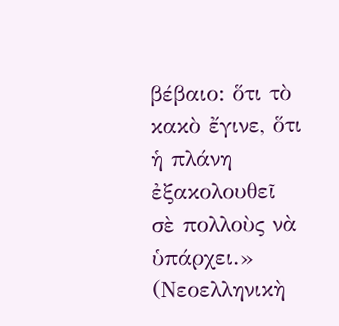βέβαιο: ὅτι τὸ κακὸ ἔγινε, ὅτι ἡ πλάνη ἐξακολουθεῖ σὲ πολλοὺς νὰ ὑπάρχει.» (Νεοελληνικὴ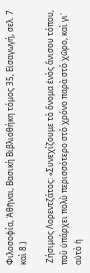Φιλοσοφία, Ἀθῆναι, Βασικὴ Βιβλιοθήκη τόμος 35, Εἰσαγωγή, σελ. 7 καὶ 8.)

 Ζήσιμος Λορεντζάτος: «Συνεχίζουμε τὸ ὄνομα ἑνὸς ἄνισου τόπου, ποὺ ὑπάρχει πολὺ περισσότερο στὸ χρόνο παρὰ στὸ χῶρο, καὶ γι᾿ αὐτὸ ἡ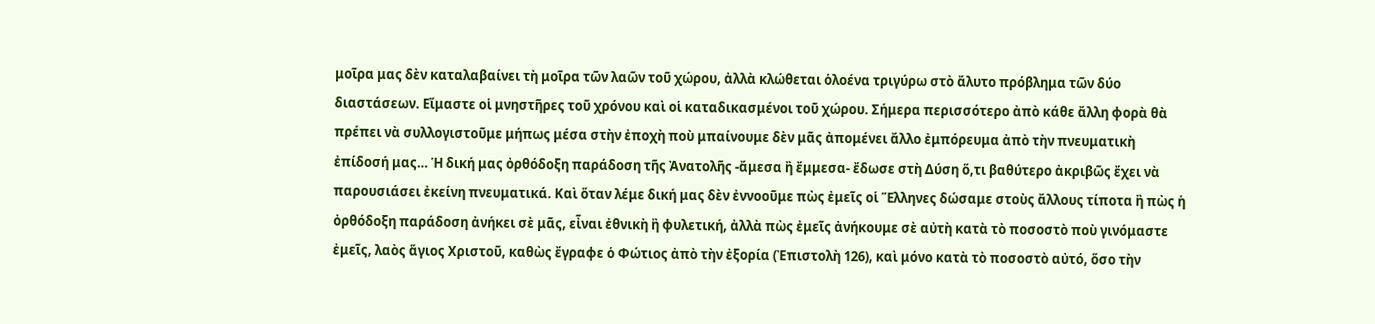μοῖρα μας δὲν καταλαβαίνει τὴ μοῖρα τῶν λαῶν τοῦ χώρου, ἀλλὰ κλώθεται ὁλοένα τριγύρω στὸ ἄλυτο πρόβλημα τῶν δύο διαστάσεων. Εἴμαστε οἱ μνηστῆρες τοῦ χρόνου καὶ οἱ καταδικασμένοι τοῦ χώρου. Σήμερα περισσότερο ἀπὸ κάθε ἄλλη φορὰ θὰ πρέπει νὰ συλλογιστοῦμε μήπως μέσα στὴν ἐποχὴ ποὺ μπαίνουμε δὲν μᾶς ἀπομένει ἄλλο ἐμπόρευμα ἀπὸ τὴν πνευματικὴ ἐπίδοσή μας… Ἡ δική μας ὀρθόδοξη παράδοση τῆς Ἀνατολῆς -ἄμεσα ἢ ἔμμεσα- ἔδωσε στὴ Δύση ὅ,τι βαθύτερο ἀκριβῶς ἔχει νὰ παρουσιάσει ἐκείνη πνευματικά. Καὶ ὅταν λέμε δική μας δὲν ἐννοοῦμε πὼς ἐμεῖς οἱ Ἕλληνες δώσαμε στοὺς ἄλλους τίποτα ἢ πὼς ἡ ὀρθόδοξη παράδοση ἀνήκει σὲ μᾶς, εἶναι ἐθνικὴ ἢ φυλετική, ἀλλὰ πὼς ἐμεῖς ἀνήκουμε σὲ αὐτὴ κατὰ τὸ ποσοστὸ ποὺ γινόμαστε ἐμεῖς, λαὸς ἅγιος Χριστοῦ, καθὼς ἔγραφε ὁ Φώτιος ἀπὸ τὴν ἐξορία (Ἐπιστολὴ 126), καὶ μόνο κατὰ τὸ ποσοστὸ αὐτό, ὅσο τὴν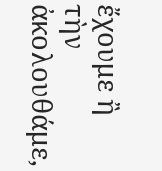ἔχουμε ἢ τὴν ἀκολουθάμε,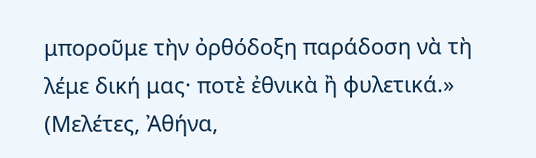μποροῦμε τὴν ὀρθόδοξη παράδοση νὰ τὴ λέμε δική μας· ποτὲ ἐθνικὰ ἢ φυλετικά.» (Μελέτες, Ἀθήνα,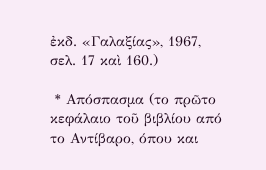ἐκδ. «Γαλαξίας», 1967, σελ. 17 καὶ 160.)

 * Απόσπασμα (το πρῶτο κεφάλαιο τοῦ βιβλίου από το Αντίβαρο, όπου και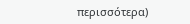περισσότερα)